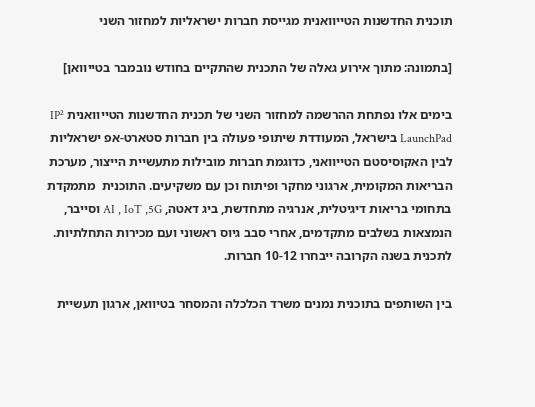תוכנית החדשנות הטייוואנית מגייסת חברות ישראליות למחזור השני

[בתמונה: מתוך אירוע גאלה של התכנית שהתקיים בחודש נובמבר בטייוואן]

בימים אלו נפתחת ההרשמה למחזור השני של תכנית החדשנות הטייוואנית IP² LaunchPad בישראל, המעודדת שיתופי פעולה בין חברות סטארט-אפ ישראליות לבין האקוסיסטם הטייוואני, כדוגמת חברות מובילות מתעשיית הייצור, מערכת הבריאות המקומית, ארגוני מחקר ופיתוח וכן עם משקיעים. התוכנית  מתמקדת בתחומי בריאות דיגיטלית, אנרגיה מתחדשת, ביג דאטה, AI , IoT ,5G וסייבר, הנמצאות בשלבים מתקדמים, אחרי סבב גיוס ראשוני ועם מכירות התחלתיות. לתכנית בשנה הקרובה ייבחרו 10-12 חברות.

בין השותפים בתוכנית נמנים משרד הכלכלה והמסחר בטיוואן, ארגון תעשיית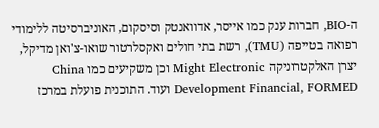ה-BIO, חברות ענק כמו אייסר, אדוואנטק וסיסקום, האוניברסיטה ללימודי רפואה בטייפה (TMU), רשת בתי חולים ואקסלרטור שואו-צ'ואן מדיקל, יצרן האלקטרוניקה Might Electronic וכן משקיעים כמו China Development Financial, FORMED ועוד. התוכנית פועלת במרכז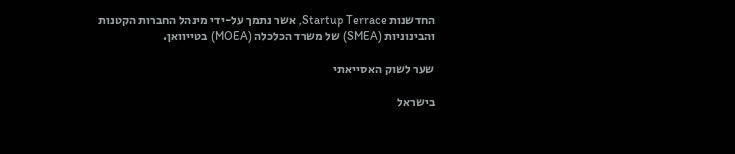החדשנות Startup Terrace, אשר נתמך על-ידי מינהל החברות הקטנות והבינוניות (SMEA) של משרד הכלכלה (MOEA) בטייוואן.

שער לשוק האסייאתי

בישראל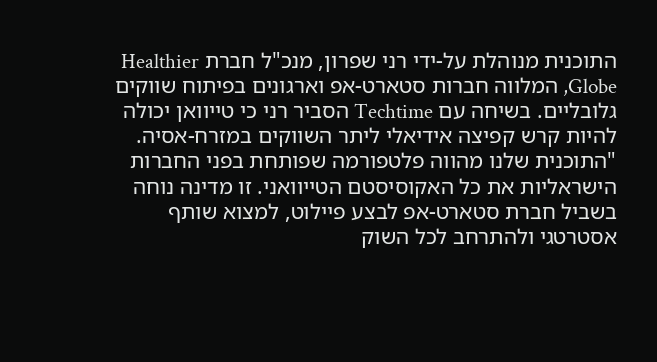התוכנית מנוהלת על-ידי רני שפרון, מנכ"ל חברת Healthier Globe, המלווה חברות סטארט-אפ וארגונים בפיתוח שווקים גלובליים. בשיחה עם Techtime הסביר רני כי טייוואן יכולה להיות קרש קפיצה אידיאלי ליתר השווקים במזרח-אסיה. "התוכנית שלנו מהווה פלטפורמה שפותחת בפני החברות הישראליות את כל האקוסיסטם הטייוואני. זו מדינה נוחה בשביל חברת סטארט-אפ לבצע פיילוט, למצוא שותף אסטרטגי ולהתרחב לכל השוק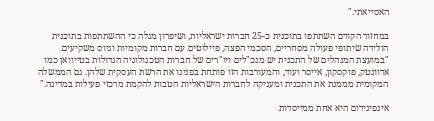האסייאתי."

במחזור הקודם השתתפו בתוכנית כ-25 חברות ישראליות, ושיפרון מגלה כי ההשתתפות בתוכנית הולידה שיתופי פעולה מסחריים, הסכמי הפצה, פיילוטים עם חברות מקומיות וגיוס משקיעים. "במועצת המנהלים של התכנית יש מנכ"לים ויו"רים של חברות הטכנולוגיה הגדולות בטייוואן כמו אדוונטק, פוקסקון, אייסר ועוד, והמעורבות הזו פותחת בפנינו את הרשת העסקית שלהן. גם הממשלה המקומית מממנת את התכנית ומעניקה לחברות הישראליות הטבות להקמת מרכזי פעילות במדינה."

אינפינידום היא אחת ממייסדות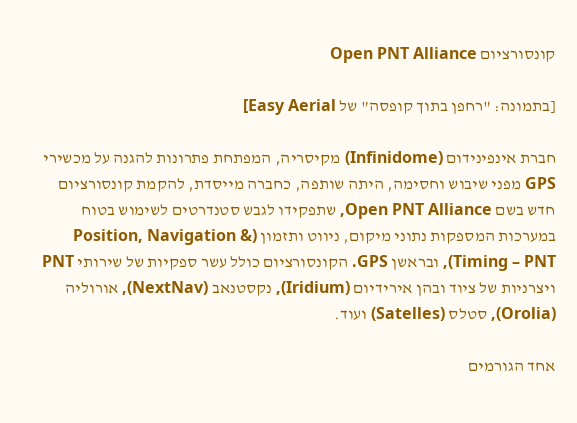קונסורציום Open PNT Alliance

[בתמונה: "רחפן בתוך קופסה" של Easy Aerial]

חברת אינפינידום (Infinidome) מקיסריה, המפתחת פתרונות להגנה על מכשירי GPS מפני שיבוש וחסימה, היתה שותפה, כחברה מייסדת, להקמת קונסורציום חדש בשם Open PNT Alliance, שתפקידו לגבש סטנדרטים לשימוש בטוח במערכות המספקות נתוני מיקום, ניווט ותזמון (Position, Navigation & Timing – PNT), ובראשן GPS. הקונסורציום כולל עשר ספקיות של שירותי PNT ויצרניות של ציוד ובהן אירידיום (Iridium), נקסטנאב (NextNav), אורוליה (Orolia), סטלס (Satelles) ועוד.

אחד הגורמים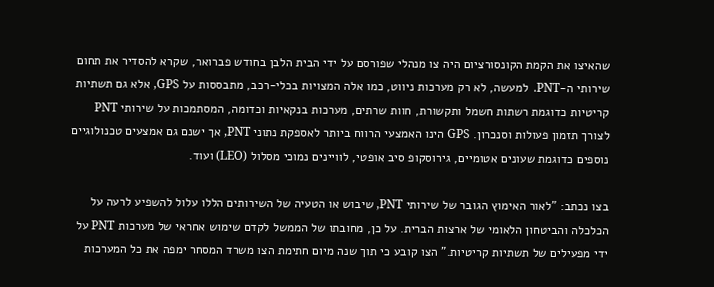שהאיצו את הקמת הקונסורציום היה צו מנהלי שפורסם על ידי הבית הלבן בחודש פברואר, שקרא להסדיר את תחום שירותי ה-PNT.  למעשה, לא רק מערכות ניווט, כמו אלה המצויות בכלי-רכב, מתבססות על GPS, אלא גם תשתיות קריטיות כדוגמת רשתות חשמל ותקשורת, חוות שרתים, מערכות בנקאיות וכדומה, המסתמכות על שירותי PNT לצורך תזמון פעולות וסנכרון. GPS הינו האמצעי הרווח ביותר לאספקת נתוני PNT, אך ישנם גם אמצעים טכנולוגיים נוספים כדוגמת שעונים אטומיים, גירוסקופ סיב אופטי, לוויינים נמוכי מסלול (LEO) ועוד.

בצו נכתב: "לאור האימוץ הגובר של שירותי PNT, שיבוש או הטעיה של השירותים הללו עלול להשפיע לרעה על הכלכלה והביטחון הלאומי של ארצות הברית. על כן, מחובתו של הממשל לקדם שימוש אחראי של מערכות PNT על ידי מפעילים של תשתיות קריטיות." הצו קובע כי תוך שנה מיום חתימת הצו משרד המסחר ימפה את כל המערכות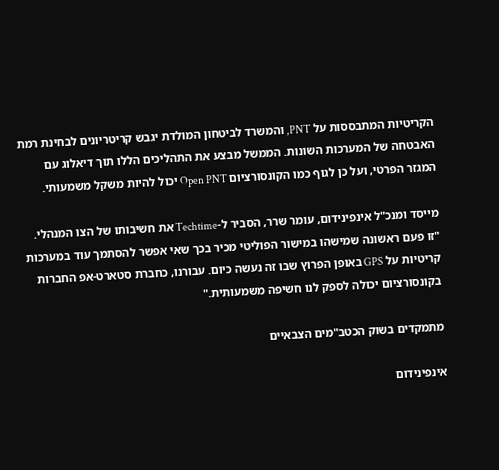הקריטיות המתבססות על PNT, והמשרד לביטחון המולדת יגבש קריטריונים לבחינת רמת האבטחה של המערכות השונות. הממשל מבצע את התהליכים הללו תוך דיאלוג עם המגזר הפרטי, ועל כן לגוף כמו הקונסורציום Open PNT יכול להיות משקל משמעותי.

מייסד ומנכ"ל אינפינידום, עומר שרר, הסביר ל-Techtime את חשיבותו של הצו המנהלי. "זו פעם ראשונה שמישהו במישור הפוליטי מכיר בכך שאי אפשר להסתמך עוד במערכות קריטיות על GPS באופן הפרוץ שבו זה נעשה כיום. עבורנו, כחברת סטארט-אפ החברות בקונסורציום יכולה לספק לנו חשיפה משמעותית."

מתמקדים בשוק הכטב"מים הצבאיים

אינפינידום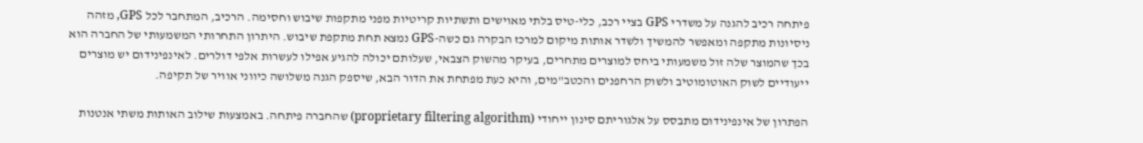פיתחה רכיב להגנה על משדרי GPS בציי רכב, כלי-טיס בלתי מאוישים ותשתיות קריטיות מפני מתקפות שיבוש וחסימה. הרכיב, המתחבר לכל GPS, מזהה ניסיונות מתקפה ומאפשר להמשיך ולשדר אותות מיקום למרכז הבקרה גם כשה-GPS נמצא תחת מתקפת שיבוש. היתרון התחרותי המשמעותי של החברה הוא בכך שהמוצר שלה זול משמעותי ביחס למוצרים מתחרים, בעיקר מהשוק הצבאי, שעלותם יכולה להגיע אפילו לעשרות אלפי דולרים. לאינפינידום יש מוצרים ייעודיים לשוק האוטומוטיב ולשוק הרחפנים והכטב"מים, והיא כעת מפתחת את הדור הבא, שיספק הגנה משלושה כיווני אוויר של תקיפה.

הפתרון של אינפינידום מתבסס על אלגוריתם סינון ייחודי (proprietary filtering algorithm) שהחברה פיתחה. באמצעות שילוב האותות משתי אנטנות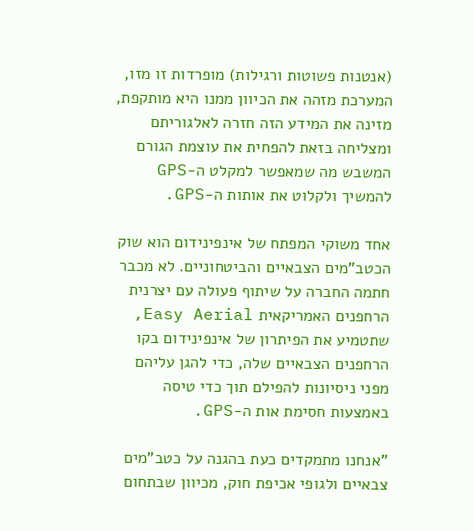(אנטנות פשוטות ורגילות) מופרדות זו מזו, המערכת מזהה את הכיוון ממנו היא מותקפת, מזינה את המידע הזה חזרה לאלגוריתם ומצליחה בזאת להפחית את עוצמת הגורם המשבש מה שמאפשר למקלט ה-GPS להמשיך ולקלוט את אותות ה-GPS.

אחד משוקי המפתח של אינפינידום הוא שוק הכטב"מים הצבאיים והביטחוניים. לא מכבר חתמה החברה על שיתוף פעולה עם יצרנית הרחפנים האמריקאית Easy Aerial, שתטמיע את הפיתרון של אינפינידום בקו הרחפנים הצבאיים שלה, כדי להגן עליהם מפני ניסיונות להפילם תוך כדי טיסה באמצעות חסימת אות ה-GPS.

"אנחנו מתמקדים כעת בהגנה על כטב"מים צבאיים ולגופי אכיפת חוק, מכיוון שבתחום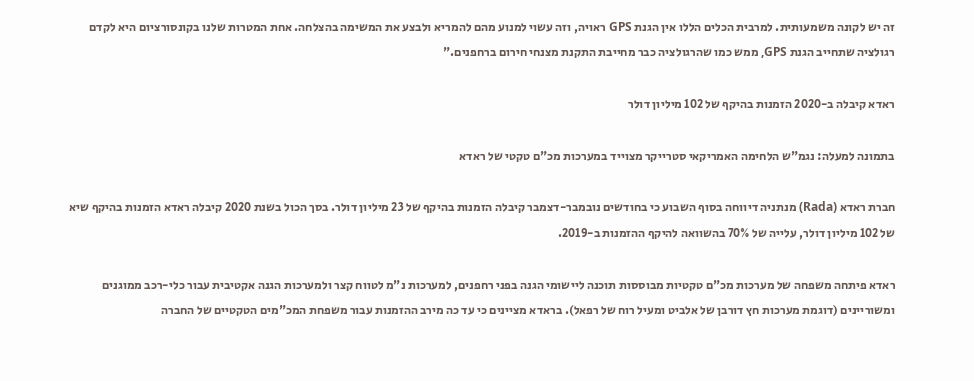זה יש לקונה משמעותית. למרבית הכלים הללו אין הגנת GPS ראויה, וזה עשוי למנוע מהם להמריא ולבצע את המשימה בהצלחה. אחת המטרות שלנו בקונסורציום היא לקדם רגולציה שתחייב הגנת GPS, ממש כמו שהרגולציה כבר מחייבת התקנת מצנחי חירום ברחפנים."

ראדא קיבלה ב-2020 הזמנות בהיקף של 102 מיליון דולר

בתמונה למעלה: נגמ"ש הלחימה האמריקאי סטרייקר מצוייד במערכות מכ"ם טקטי של ראדא

חברת ראדא (Rada) מנתניה דיווחה בסוף השבוע כי בחודשים נובמבר-דצמבר קיבלה הזמנות בהיקף של 23 מיליון דולר. בסך הכול בשנת 2020 קיבלה ראדא הזמנות בהיקף שיא של 102 מיליון דולר, עלייה של 70% בהשוואה להיקף ההזמנות ב-2019.

ראדא פיתחה משפחה של מערכות מכ"ם טקטיות מבוססות תוכנה ליישומי הגנה בפני רחפנים, למערכות נ"מ לטווח קצר ולמערכות הגנה אקטיבית עבור כלי-רכב ממוגנים ומשוריינים (דוגמת מערכות חץ דורבן של אלביט ומעיל רוח של רפאל). בראדא מציינים כי עד כה מירב ההזמנות עבור משפחת המכ"מים הטקטיים של החברה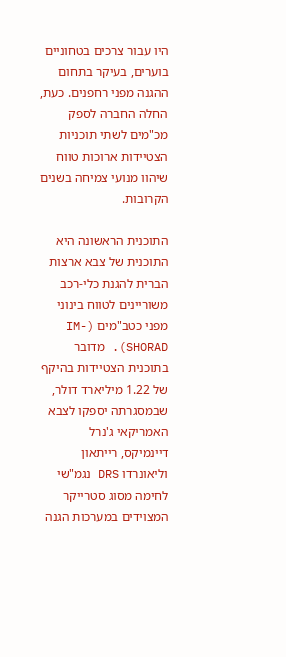היו עבור צרכים בטחוניים בוערים, בעיקר בתחום ההגנה מפני רחפנים. כעת, החלה החברה לספק מכ"מים לשתי תוכניות הצטיידות ארוכות טווח שיהוו מנועי צמיחה בשנים הקרובות.

התוכנית הראשונה היא התוכנית של צבא ארצות הברית להגנת כלי-רכב משוריינים לטווח בינוני מפני כטב"מים (IM-SHORAD). מדובר בתוכנית הצטיידות בהיקף של 1.22 מיליארד דולר, שבמסגרתה יספקו לצבא האמריקאי ג'נרל דיינמיקס, רייתאון וליאונרדו DRS נגמ"שי לחימה מסוג סטרייקר המצוידים במערכות הגנה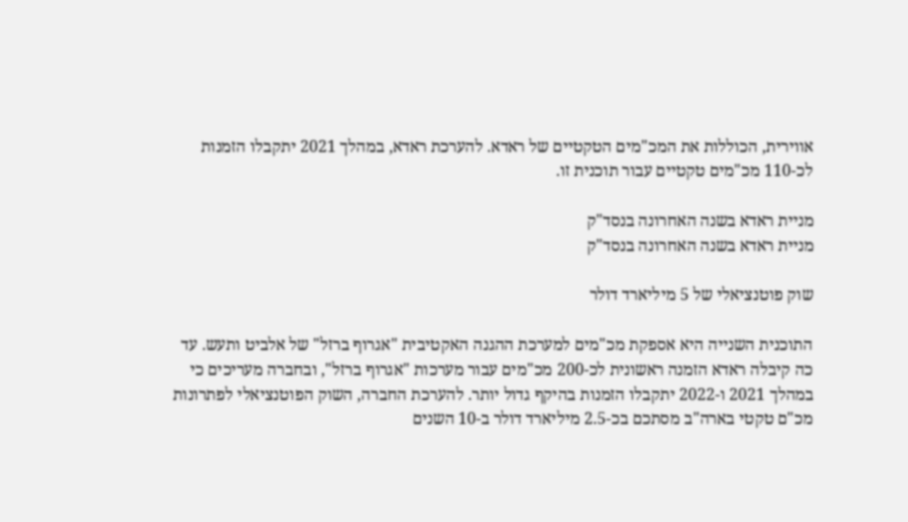אווירית, הכוללות את המכ"מים הטקטיים של ראדא. להערכת ראדא, במהלך 2021 יתקבלו הזמנות לכ-110 מכ"מים טקטיים עבור תוכנית זו.

מניית ראדא בשנה האחרונה בנסד"ק
מניית ראדא בשנה האחרונה בנסד"ק

שוק פוטנציאלי של 5 מיליארד דולר

התוכנית השנייה היא אספקת מכ"מים למערכת ההגנה האקטיבית "אגרוף ברזל" של אלביט ותעש. עד כה קיבלה ראדא הזמנה ראשונית לכ-200 מכ"מים עבור מערכות "אגרוף ברזל", ובחברה מעריכים כי במהלך 2021 ו-2022 יתקבלו הזמנות בהיקף גדול יותר. להערכת החברה, השוק הפוטנציאלי לפתרונות מכ"ם טקטי בארה"ב מסתכם בכ-2.5 מיליארד דולר ב-10 השנים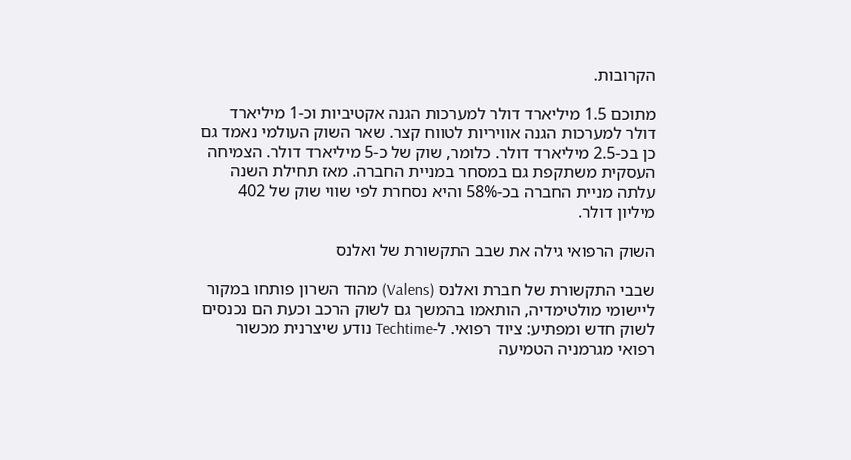הקרובות.

מתוכם 1.5 מיליארד דולר למערכות הגנה אקטיביות וכ-1 מיליארד דולר למערכות הגנה אוויריות לטווח קצר. שאר השוק העולמי נאמד גם כן בכ-2.5 מיליארד דולר. כלומר, שוק של כ-5 מיליארד דולר. הצמיחה העסקית משתקפת גם במסחר במניית החברה. מאז תחילת השנה עלתה מניית החברה בכ-58% והיא נסחרת לפי שווי שוק של 402 מיליון דולר.

השוק הרפואי גילה את שבב התקשורת של ואלנס

שבבי התקשורת של חברת ואלנס (Valens) מהוד השרון פותחו במקור ליישומי מולטימדיה, הותאמו בהמשך גם לשוק הרכב וכעת הם נכנסים לשוק חדש ומפתיע: ציוד רפואי. ל-Techtime נודע שיצרנית מכשור רפואי מגרמניה הטמיעה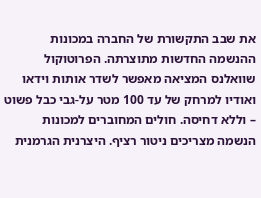את שבב התקשורת של החברה במכונות ההנשמה החדשות מתוצרתה. הפרוטוקול שוואלנס המציאה מאפשר לשדר אותות וידאו ואודיו למרחק של עד 100 מטר על-גבי כבל פשוט – וללא דחיסה. חולים המחוברים למכונות הנשמה מצריכים ניטור רציף. היצרנית הגרמנית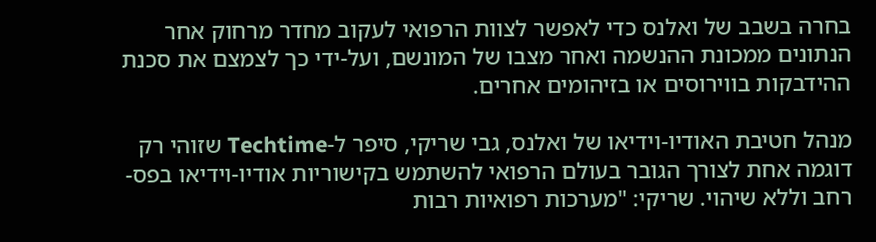בחרה בשבב של ואלנס כדי לאפשר לצוות הרפואי לעקוב מחדר מרחוק אחר הנתונים ממכונת ההנשמה ואחר מצבו של המונשם, ועל-ידי כך לצמצם את סכנת ההידבקות בווירוסים או בזיהומים אחרים.

מנהל חטיבת האודיו-וידיאו של ואלנס, גבי שריקי, סיפר ל-Techtime שזוהי רק דוגמה אחת לצורך הגובר בעולם הרפואי להשתמש בקישוריות אודיו-וידיאו בפס-רחב וללא שיהוי. שריקי: "מערכות רפואיות רבות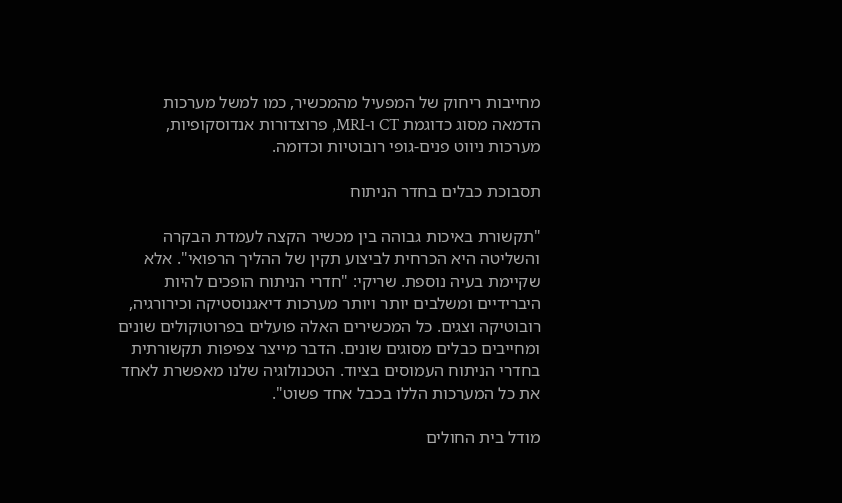מחייבות ריחוק של המפעיל מהמכשיר, כמו למשל מערכות הדמאה מסוג כדוגמת CT ו-MRI, פרוצדורות אנדוסקופיות, מערכות ניווט פנים-גופי רובוטיות וכדומה.

תסבוכת כבלים בחדר הניתוח

"תקשורת באיכות גבוהה בין מכשיר הקצה לעמדת הבקרה והשליטה היא הכרחית לביצוע תקין של ההליך הרפואי". אלא שקיימת בעיה נוספת. שריקי: "חדרי הניתוח הופכים להיות היברידיים ומשלבים יותר ויותר מערכות דיאגנוסטיקה וכירורגיה, רובוטיקה וצגים. כל המכשירים האלה פועלים בפרוטוקולים שונים ומחייבים כבלים מסוגים שונים. הדבר מייצר צפיפות תקשורתית בחדרי הניתוח העמוסים בציוד. הטכנולוגיה שלנו מאפשרת לאחד את כל המערכות הללו בכבל אחד פשוט".

מודל בית החולים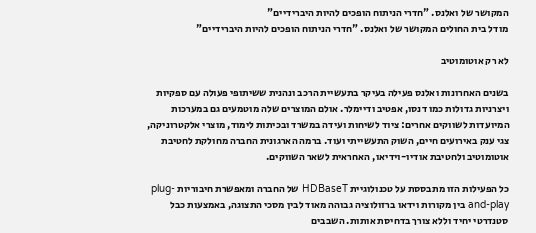המקושר של ואלנס. "חדרי הניתוח הופכים להיות היברידיים"
מודל בית החולים המקושר של ואלנס. "חדרי הניתוח הופכים להיות היברידיים"

לא רק אוטומוטיב

בשנים האחרונות ואלנס פעילה בעיקר בתעשיית הרכב ונהנית ששיתופי פעולה עם ספקיות ויצרניות גדולות כמו דנסו, אפטיב ודיימלר. אולם המוצרים שלה מוטמעים גם במערכות המיועדות לשווקים אחרים: ציוד לשיחות ועידה במשרד ובכיתות לימוד, מוצרי אלקטרוניקה, צגי ענק באירועים חיים, השוק התעשייתי ועוד. ברמה הארגונית החברה מחולקת לחטיבת אוטומוטיב ולחטיבת אודיו-וידיאו, האחראית לשאר השווקים.

כל הפעילות הזו מתבססת על טכנולוגיית HDBaseT של החברה ומאפשרת חיבוריות plug-and-play בין מקורות וידאו ברזולוציה גבוהה מאוד לבין מסכי התצוגה, באמצעות כבל סטנדרטי יחיד וללא צורך בדחיסת אותות. השבבים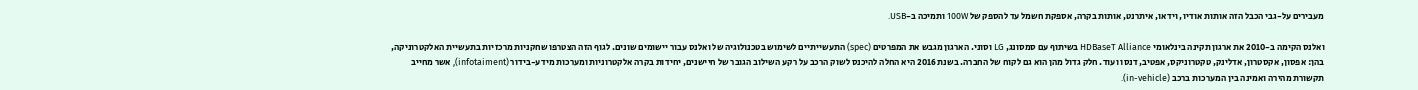מעבירים על-גבי הכבל הזה אותות אודיו, וידאו, איתרנט, אותות בקרה, אספקת חשמל עד להספק של 100W ותמיכה ב-USB.

ואלנס הקימה ב-2010 את ארגון תקינה בינלאומי HDBaseT Alliance בשיתוף עם סמסונג, LG וסוני. הארגון מגבש את המפרטים (spec) התעשייתיים לשימוש בטכנולוגיה של ואלנס עבור יישומים שונים. לגוף הזה הצטרפו שחקניות מרכזיות בתעשיית האלקטרוניקה, בהן: אפסון, אקסטרון, אדלינק, טקטרוניקס, אפטיב, דנסו ועוד. חלק גדול מהן הוא גם לקוח של החברה. בשנת 2016 היא החלה להיכנס לשוק הרכב על רקע השילוב הגובר של חיישנים, יחידות בקרה אלקטרוניות ומערכות מידע-בידור (infotaiment), אשר מחייב תקשורת מהירה ואמינה בין המערכות ברכב (in-vehicle).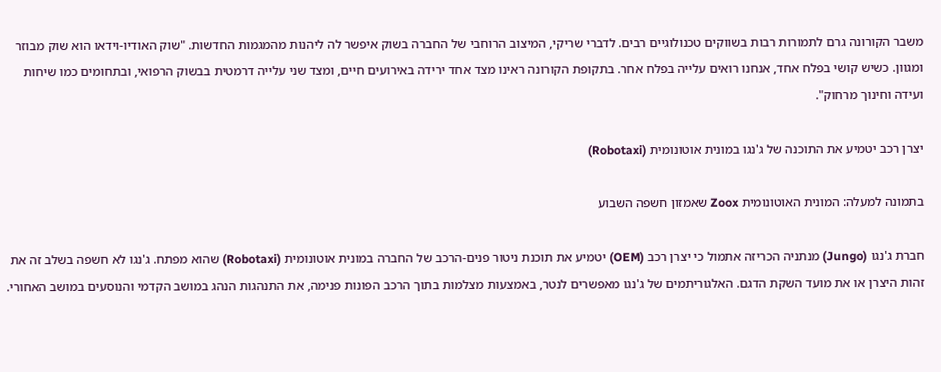משבר הקורונה גרם לתמורות רבות בשווקים טכנולוגיים רבים. לדברי שריקי, המיצוב הרוחבי של החברה בשוק איפשר לה ליהנות מהמגמות החדשות. "שוק האודיו-וידאו הוא שוק מבוזר ומגוון. כשיש קושי בפלח אחד, אנחנו רואים עלייה בפלח אחר. בתקופת הקורונה ראינו מצד אחד ירידה באירועים חיים, ומצד שני עלייה דרמטית בבשוק הרפואי, ובתחומים כמו שיחות ועידה וחינוך מרחוק".

יצרן רכב יטמיע את התוכנה של ג'נגו במונית אוטונומית (Robotaxi)

בתמונה למעלה: המונית האוטונומית Zoox שאמזון חשפה השבוע

חברת ג'נגו (Jungo) מנתניה הכריזה אתמול כי יצרן רכב (OEM) יטמיע את תוכנת ניטור פנים-הרכב של החברה במונית אוטונומית (Robotaxi) שהוא מפתח. ג'נגו לא חשפה בשלב זה את זהות היצרן או את מועד השקת הדגם. האלגוריתמים של ג'נגו מאפשרים לנטר, באמצעות מצלמות בתוך הרכב הפונות פנימה, את התנהגות הנהג במושב הקדמי והנוסעים במושב האחורי.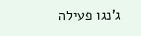ג'נגו פעילה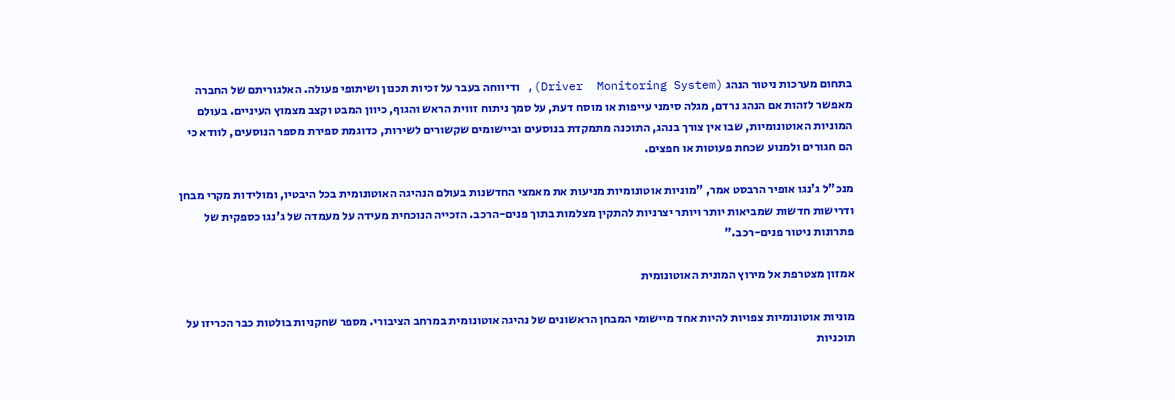בתחום מערכות ניטור הנהג (Driver  Monitoring System), ודיווחה בעבר על זכיות תכנון ושיתופי פעולה. האלגוריתם של החברה מאפשר לזהות אם הנהג נרדם, מגלה סימני עייפות או מוסח דעת, על סמך ניתוח זווית הראש והגוף, כיוון המבט וקצב מצמוץ העיניים. בעולם המוניות האוטונומיות, שבו אין צורך בנהג, התוכנה מתמקדת בנוסעים וביישומים שקשורים לשירות, כדוגמת ספירת מספר הנוסעים, לוודא כי הם חגורים ולמנוע שכחת פעוטות או חפצים.

מנכ"ל ג'נגו אופיר הרבסט אמר, "מוניות אוטונומיות מניעות את מאמצי החדשנות בעולם הנהיגה האוטונומית בכל היבטיו, ומולידות מקרי מבחן ודרישות חדשות שמביאות יותר ויותר יצרניות להתקין מצלמות בתוך פנים-הרכב. הזכייה הנוכחית מעידה על מעמדה של ג'נגו כספקית של פתרונות ניטור פנים-רכב."

אמזון מצטרפת אל מירוץ המונית האוטונומית

מוניות אוטונומיות צפויות להיות אחד מיישומי המבחן הראשונים של נהיגה אוטונומית במרחב הציבורי. מספר שחקניות בולטות כבר הכריזו על תוכניות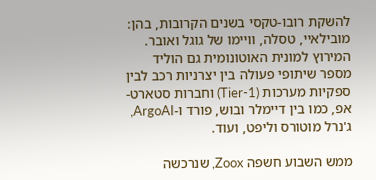להשקת רובו-טקסי בשנים הקרובות, בהן: מובילאיי, טסלה, וויימו של גוגל ואובר. המירוץ למונית האוטונומית גם הוליד מספר שיתופי פעולה בין יצרניות רכב לבין ספקיות מערכות (Tier-1) וחברות סטארט-אפ, כמו בין דיימלר ובוש, פורד ו-ArgoAI, ג'נרל מוטורס וליפט, ועוד.

ממש השבוע חשפה Zoox, שנרכשה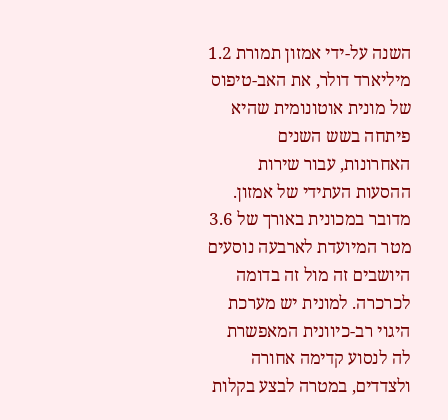השנה על-ידי אמזון תמורת 1.2 מיליארד דולר, את האב-טיפוס של מונית אוטונומית שהיא פיתחה בשש השנים האחרונות, עבור שירות ההסעות העתידי של אמזון. מדובר במכונית באורך של 3.6 מטר המיועדת לארבעה נוסעים היושבים זה מול זה בדומה לכרכרה. למונית יש מערכת היגוי רב-כיוונית המאפשרת לה לנסוע קדימה אחורה ולצדדים, במטרה לבצע בקלות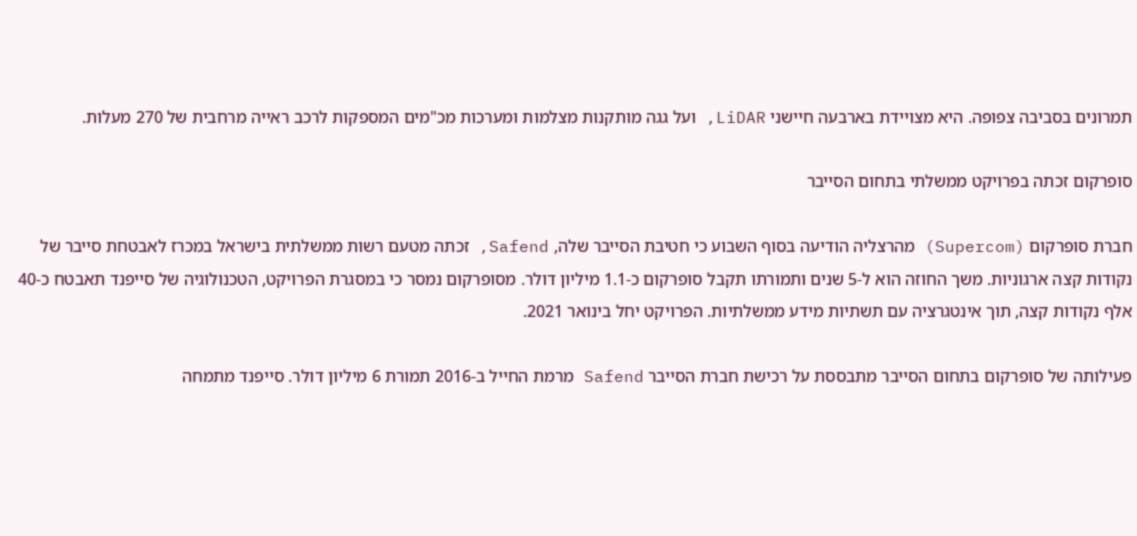תמרונים בסביבה צפופה. היא מצויידת בארבעה חיישני LiDAR, ועל גגה מותקנות מצלמות ומערכות מכ"מים המספקות לרכב ראייה מרחבית של 270 מעלות.

סופרקום זכתה בפרויקט ממשלתי בתחום הסייבר

חברת סופרקום (Supercom) מהרצליה הודיעה בסוף השבוע כי חטיבת הסייבר שלה, Safend, זכתה מטעם רשות ממשלתית בישראל במכרז לאבטחת סייבר של נקודות קצה ארגוניות. משך החוזה הוא ל-5 שנים ותמורתו תקבל סופרקום כ-1.1 מיליון דולר. מסופרקום נמסר כי במסגרת הפרויקט, הטכנולוגיה של סייפנד תאבטח כ-40 אלף נקודות קצה, תוך אינטגרציה עם תשתיות מידע ממשלתיות. הפרויקט יחל בינואר 2021.

פעילותה של סופרקום בתחום הסייבר מתבססת על רכישת חברת הסייבר Safend מרמת החייל ב-2016 תמורת 6 מיליון דולר. סייפנד מתמחה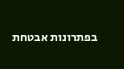בפתרונות אבטחת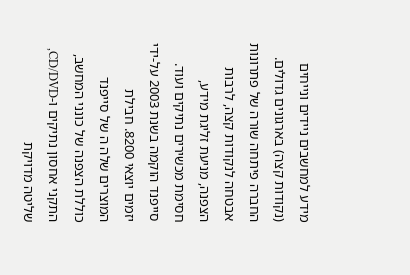מידע למחשבים ניידים ונייחים (נקודות קצה) בארגונים גדולים. החברה פיתחה שורה של פתרונות אבטחה לנקודות קצה, לרבות הצפנה, מניעת זליגת מידע, חסימת מכשירים נתיקים ועוד.  סייפנד הוקמה בשנת 2003 על-ידי יזמים יוצאי 8200. חבילת המוצרים שלה ה של סייפנד כוללת הצפנה של כונני המחשב, התקני אחסון נתיקים ו-CD/DVD, שליטה מדויקת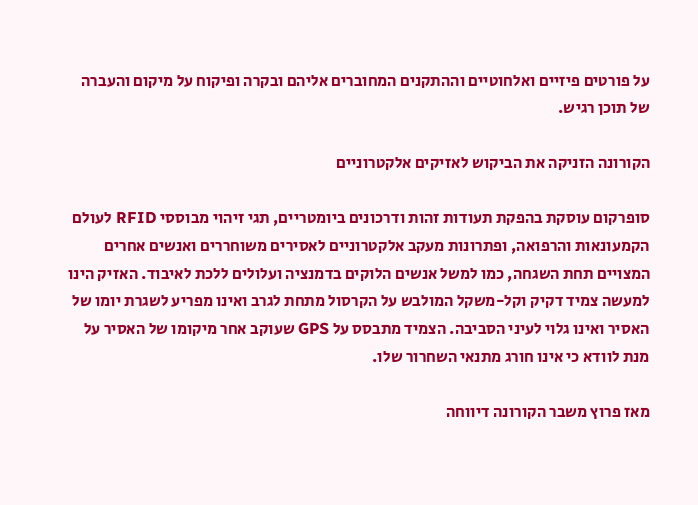על פורטים פיזיים ואלחוטיים וההתקנים המחוברים אליהם ובקרה ופיקוח על מיקום והעברה של תוכן רגיש.

הקורונה הזניקה את הביקוש לאזיקים אלקטרוניים

סופרקום עוסקת בהפקת תעודות זהות ודרכונים ביומטריים, תגי זיהוי מבוססי RFID לעולם הקמעונאות והרפואה, ופתרונות מעקב אלקטרוניים לאסירים משוחררים ואנשים אחרים המצויים תחת השגחה, כמו למשל אנשים הלוקים בדמנציה ועלולים ללכת לאיבוד. האזיק הינו למעשה צמיד דקיק וקל-משקל המולבש על הקרסול מתחת לגרב ואינו מפריע לשגרת יומו של האסיר ואינו גלוי לעיני הסביבה. הצמיד מתבסס על GPS שעוקב אחר מיקומו של האסיר על מנת לוודא כי אינו חורג מתנאי השחרור שלו.

מאז פרוץ משבר הקורונה דיווחה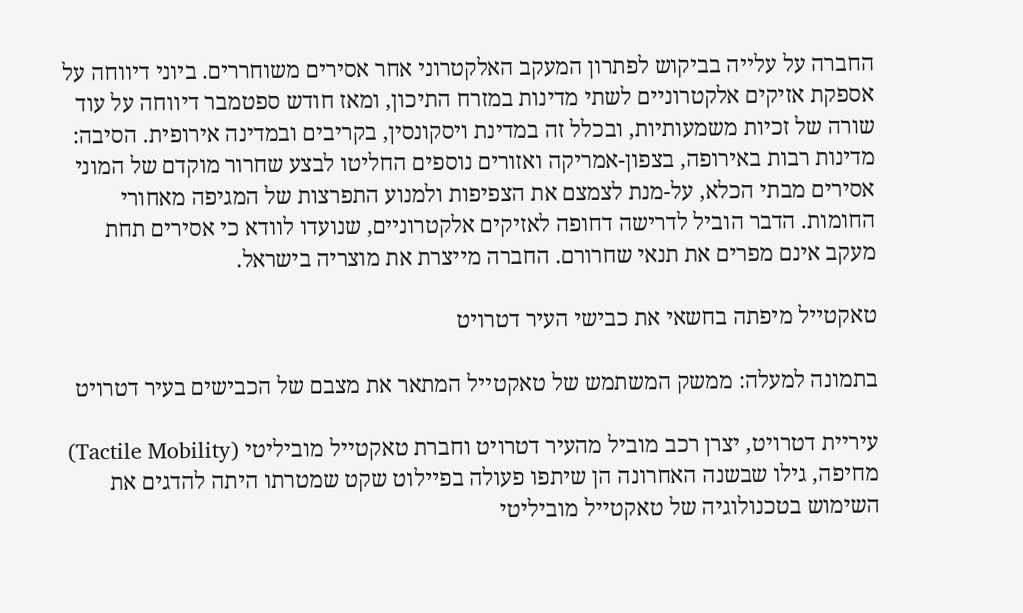החברה על עלייה בביקוש לפתרון המעקב האלקטרוני אחר אסירים משוחררים. ביוני דיווחה על אספקת אזיקים אלקטרוניים לשתי מדינות במזרח התיכון, ומאז חודש ספטמבר דיווחה על עוד שורה של זכיות משמעותיות, ובכלל זה במדינת ויסקונסין, בקריבים ובמדינה אירופית. הסיבה: מדינות רבות באירופה, בצפון-אמריקה ואזורים נוספים החליטו לבצע שחרור מוקדם של המוני אסירים מבתי הכלא, על-מנת לצמצם את הצפיפות ולמנוע התפרצות של המגיפה מאחורי החומות. הדבר הוביל לדרישה דחופה לאזיקים אלקטרוניים, שנועדו לוודא כי אסירים תחת מעקב אינם מפרים את תנאי שחרורם. החברה מייצרת את מוצריה בישראל.

טאקטייל מיפתה בחשאי את כבישי העיר דטרויט

בתמונה למעלה: ממשק המשתמש של טאקטייל המתאר את מצבם של הכבישים בעיר דטרויט

עיריית דטרויט, יצרן רכב מוביל מהעיר דטרויט וחברת טאקטייל מוביליטי (Tactile Mobility) מחיפה, גילו שבשנה האחרונה הן שיתפו פעולה בפיילוט שקט שמטרתו היתה להדגים את השימוש בטכנולוגיה של טאקטייל מוביליטי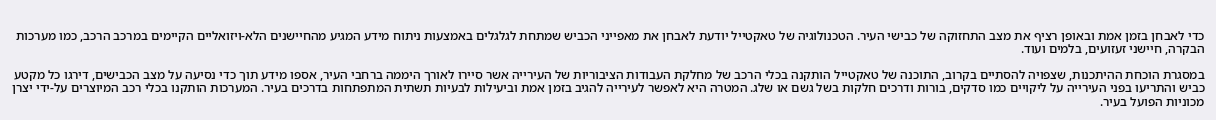כדי לאבחן בזמן אמת ובאופן רציף את מצב התחזוקה של כבישי העיר. הטכנולוגיה של טאקטייל יודעת לאבחן את מאפייני הכביש שמתחת לגלגלים באמצעות ניתוח מידע המגיע מהחיישנים הלא-ויזואליים הקיימים במרכב הרכב, כמו מערכות הבקרה, חיישני זעזועים, בלמים ועוד.

במסגרת הוכחת ההיתכנות, שצפויה להסתיים בקרוב, התוכנה של טאקטייל הותקנה בכלי הרכב של מחלקת העבודות הציבוריות של העירייה אשר סיירו לאורך היממה ברחבי העיר, אספו מידע תוך כדי נסיעה על מצב הכבישים, דירגו כל מקטע כביש והתריעו בפני העירייה על ליקויים כמו סדקים, בורות ודרכים חלקות בשל גשם או שלג. המטרה היא לאפשר לעירייה להגיב בזמן אמת וביעילות לבעיות תשתית המתפתחות בדרכים בעיר. המערכות הותקנו בכלי רכב המיוצרים על-ידי יצרן מכוניות הפועל בעיר.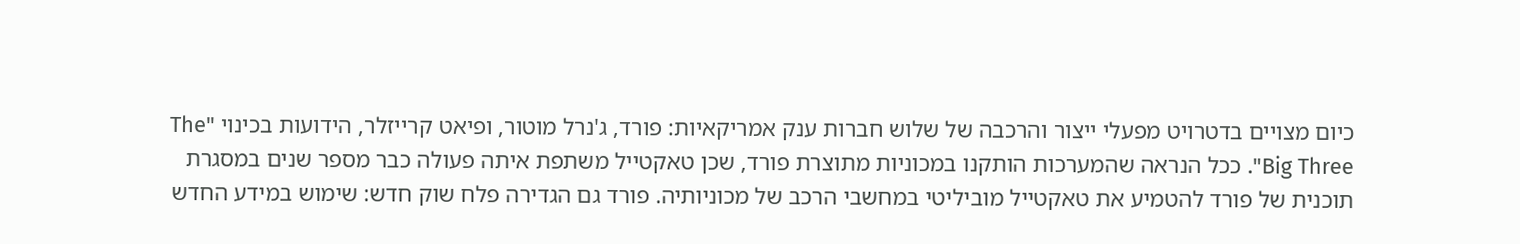כיום מצויים בדטרויט מפעלי ייצור והרכבה של שלוש חברות ענק אמריקאיות: פורד, ג'נרל מוטור, ופיאט קרייזלר, הידועות בכינוי "The Big Three". ככל הנראה שהמערכות הותקנו במכוניות מתוצרת פורד, שכן טאקטייל משתפת איתה פעולה כבר מספר שנים במסגרת תוכנית של פורד להטמיע את טאקטייל מוביליטי במחשבי הרכב של מכוניותיה. פורד גם הגדירה פלח שוק חדש: שימוש במידע החדש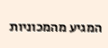המגיע מהמכוניות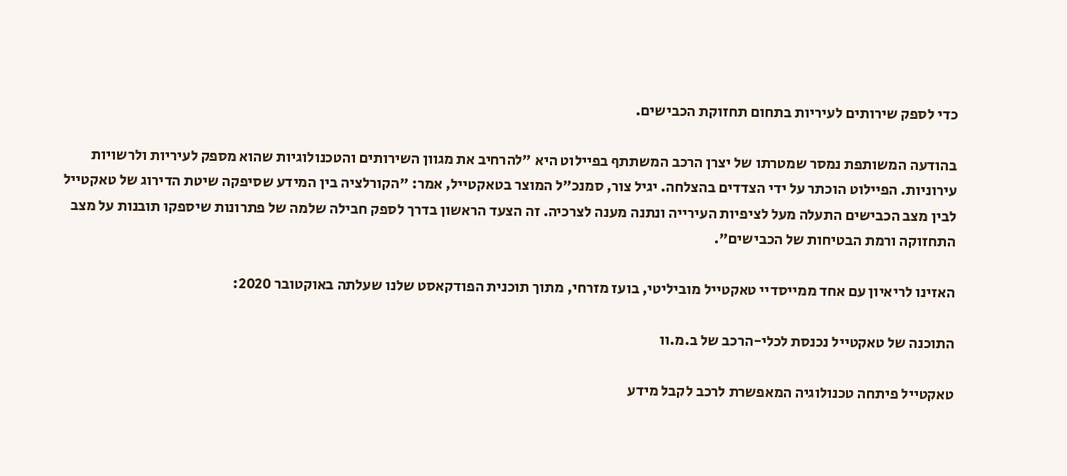כדי לספק שירותים לעיריות בתחום תחזוקת הכבישים.

בהודעה המשותפת נמסר שמטרתו של יצרן הרכב המשתתף בפיילוט היא "להרחיב את מגוון השירותים והטכנולוגיות שהוא מספק לעיריות ולרשויות עירוניות. הפיילוט הוכתר על ידי הצדדים בהצלחה. יגיל צור, סמנכ"ל המוצר בטאקטייל, אמר: "הקורלציה בין המידע שסיפקה שיטת הדירוג של טאקטייל לבין מצב הכבישים התעלה מעל לציפיות העירייה ונתנה מענה לצרכיה. זה הצעד הראשון בדרך לספק חבילה שלמה של פתרונות שיספקו תובנות על מצב התחזוקה ורמת הבטיחות של הכבישים".

האזינו לריאיון עם אחד ממייסדיי טאקטייל מוביליטי, בועז מזרחי, מתוך תוכנית הפודקאסט שלנו שעלתה באוקטובר 2020:

התוכנה של טאקטייל נכנסת לכלי-הרכב של ב.מ.וו

טאקטייל פיתחה טכנולוגיה המאפשרת לרכב לקבל מידע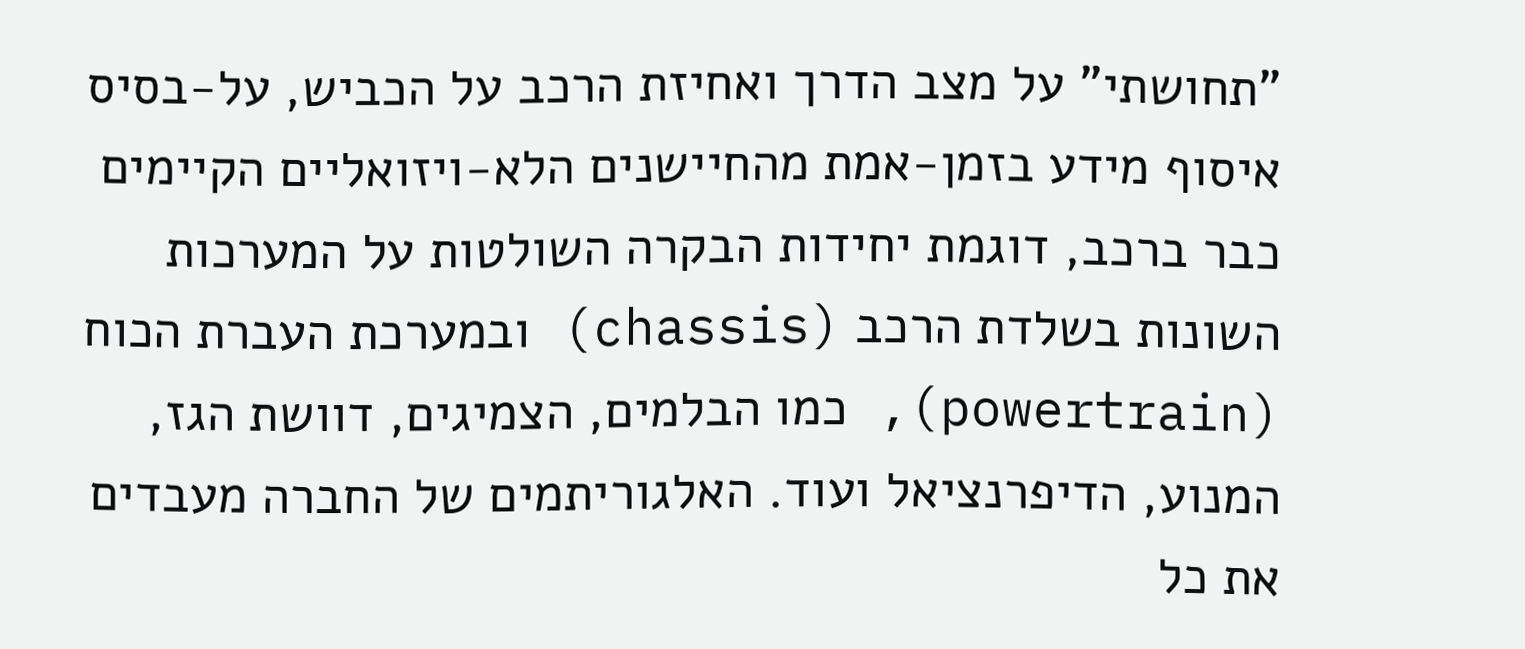"תחושתי" על מצב הדרך ואחיזת הרכב על הכביש, על-בסיס איסוף מידע בזמן-אמת מהחיישנים הלא-ויזואליים הקיימים כבר ברכב, דוגמת יחידות הבקרה השולטות על המערכות השונות בשלדת הרכב (chassis) ובמערכת העברת הכוח (powertrain), כמו הבלמים, הצמיגים, דוושת הגז, המנוע, הדיפרנציאל ועוד. האלגוריתמים של החברה מעבדים את כל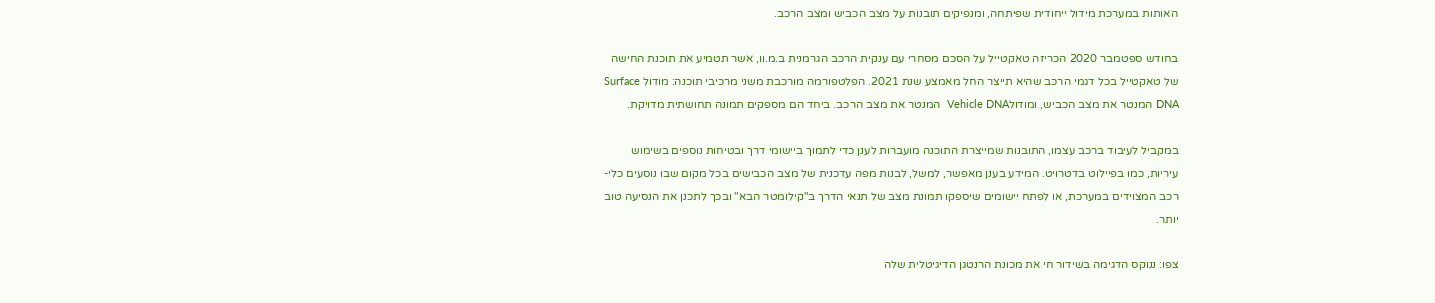האותות במערכת מידול ייחודית שפיתחה, ומנפיקים תובנות על מצב הכביש ומצב הרכב.

בחודש ספטמבר 2020 הכריזה טאקטייל על הסכם מסחרי עם ענקית הרכב הגרמנית ב.מ.וו, אשר תטמיע את תוכנת החישה של טאקטייל בכל דגמי הרכב שהיא תייצר החל מאמצע שנת 2021. הפלטפורמה מורכבת משני מרכיבי תוכנה: מודול Surface DNA המנטר את מצב הכביש, ומודולVehicle DNA  המנטר את מצב הרכב. ביחד הם מספקים תמונה תחושתית מדויקת.

במקביל לעיבוד ברכב עצמו, התובנות שמייצרת התוכנה מועברות לענן כדי לתמוך ביישומי דרך ובטיחות נוספים בשימוש עיריות, כמו בפיילוט בדטרויט. המידע בענן מאפשר, למשל, לבנות מפה עדכנית של מצב הכבישים בכל מקום שבו נוסעים כלי-רכב המצוידים במערכת, או לפתח יישומים שיספקו תמונת מצב של תנאי הדרך ב"קילומטר הבא" ובכך לתכנן את הנסיעה טוב יותר.

צפו: ננוקס הדגימה בשידור חי את מכונת הרנטגן הדיגיטלית שלה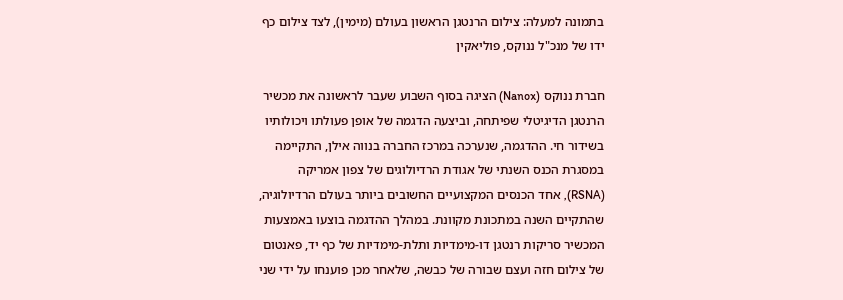בתמונה למעלה: צילום הרנטגן הראשון בעולם (מימין), לצד צילום כף ידו של מנכ"ל ננוקס, פוליאקין

חברת ננוקס (Nanox) הציגה בסוף השבוע שעבר לראשונה את מכשיר הרנטגן הדיגיטלי שפיתחה, וביצעה הדגמה של אופן פעולתו ויכולותיו בשידור חי. ההדגמה, שנערכה במרכז החברה בנווה אילן, התקיימה במסגרת הכנס השנתי של אגודת הרדיולוגים של צפון אמריקה (RSNA), אחד הכנסים המקצועיים החשובים ביותר בעולם הרדיולוגיה, שהתקיים השנה במתכונת מקוונת. במהלך ההדגמה בוצעו באמצעות המכשיר סריקות רנטגן דו-מימדיות ותלת-מימדיות של כף יד, פאנטום של צילום חזה ועצם שבורה של כבשה, שלאחר מכן פוענחו על ידי שני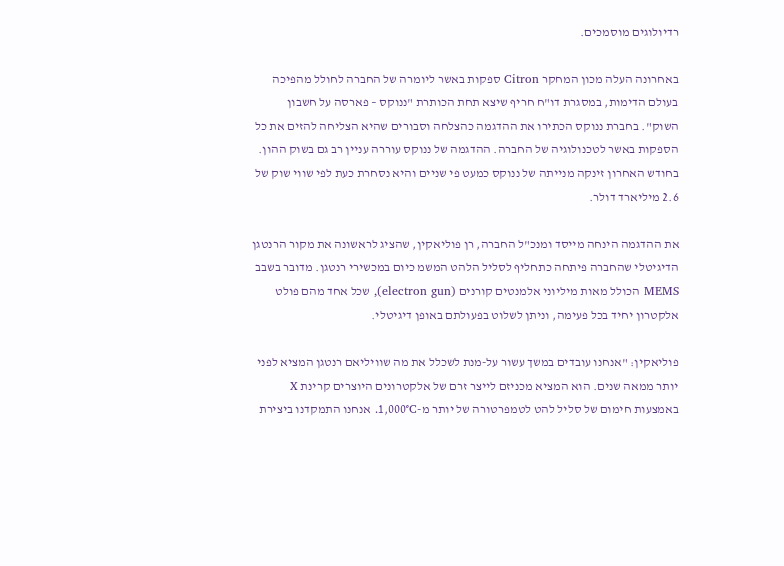רדיולוגים מוסמכים.

באחרונה העלה מכון המחקר Citron ספקות באשר ליומרה של החברה לחולל מהפיכה בעולם הדימות, במסגרת דו"ח חריף שיצא תחת הכותרת "ננוקס – פארסה על חשבון השוק". בחברת ננוקס הכתירו את ההדגמה כהצלחה וסבורים שהיא הצליחה להזים את כל הספקות באשר לטכנולוגיה של החברה. ההדגמה של ננוקס עוררה עניין רב גם בשוק ההון. בחודש האחרון זינקה מנייתה של ננוקס כמעט פי שניים והיא נסחרת כעת לפי שווי שוק של 2.6 מיליארד דולר.

את ההדגמה הינחה מייסד ומנכ"ל החברה, רן פוליאקין, שהציג לראשונה את מקור הרנטגן הדיגיטלי שהחברה פיתחה כתחליף לסליל הלהט המשמ כיום במכשירי רנטגן. מדובר בשבב MEMS הכולל מאות מיליוני אלמנטים קורנים (electron gun), שכל אחד מהם פולט אלקטרון יחיד בכל פעימה, וניתן לשלוט בפעולתם באופן דיגיטלי.

פוליאקין: "אנחנו עובדים במשך עשור על-מנת לשכלל את מה שוויליאם רנטגן המציא לפני יותר ממאה שנים. הוא המציא מכניזם לייצר זרם של אלקטרונים היוצרים קרינת X באמצעות חימום של סליל להט לטמפרטורה של יותר מ-1,000°C. אנחנו התמקדנו ביצירת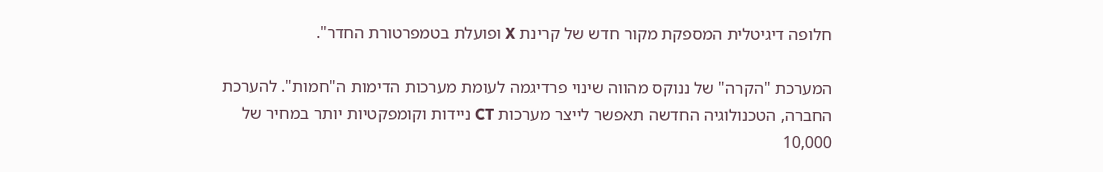חלופה דיגיטלית המספקת מקור חדש של קרינת X ופועלת בטמפרטורת החדר".

המערכת "הקרה" של ננוקס מהווה שינוי פרדיגמה לעומת מערכות הדימות ה"חמות". להערכת החברה, הטכנולוגיה החדשה תאפשר לייצר מערכות CT ניידות וקומפקטיות יותר במחיר של 10,000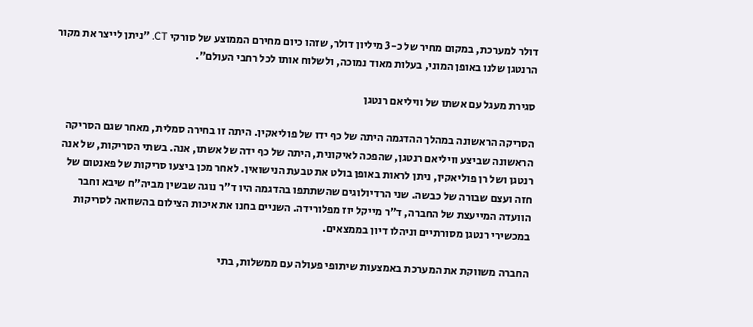דולר למערכת, במקום מחיר של כ-3 מיליון דולר, שזהו כיום מחירם הממוצע של סורקי CT. "ניתן לייצר את מקור הרנטגן שלנו באופן המוני, בעלות מאוד נמוכה, ולשלוח אותו לכל רחבי העולם".

סגירת מעגל עם אשתו של וויליאם רנטגן

הסריקה הראשונה במהלך ההדגמה היתה של כף ידו של פוליאקין. היתה זו בחירה סמלית, מאחר שגם הסריקה הראשונה שביצע וויליאם רנטגן, שהפכה לאיקונית, היתה של כף ידה של אשתו, אנה. בשתי הסריקות, של אנה רנטגן ושל רן פוליאקין, ניתן לראות באופן בולט את טבעת הנישואין. לאחר מכן ביצעו סריקות של פאנטום של חזה ועצם שבורה של כבשה. שני הרדיולוגים שהשתתפו בהדגמה היו ד"ר נוגה שבשין מביה"ח שיבא וחבר הוועדה המייעצת של החברה, ד"ר מייקל יוז מפלורידה. השניים בחנו את איכות הצילום בהשוואה לסריקות במכשירי רנטגן מסורתיים וניהלו דיון בממצאים.

החברה משווקת את המערכת באמצעות שיתופי פעולה עם ממשלות, בתי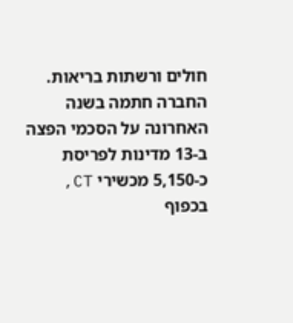חולים ורשתות בריאות. החברה חתמה בשנה האחרונה על הסכמי הפצה ב-13 מדינות לפריסת כ-5,150 מכשירי CT, בכפוף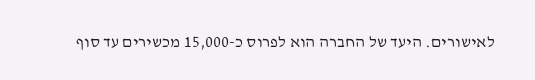לאישורים. היעד של החברה הוא לפרוס כ-15,000 מכשירים עד סוף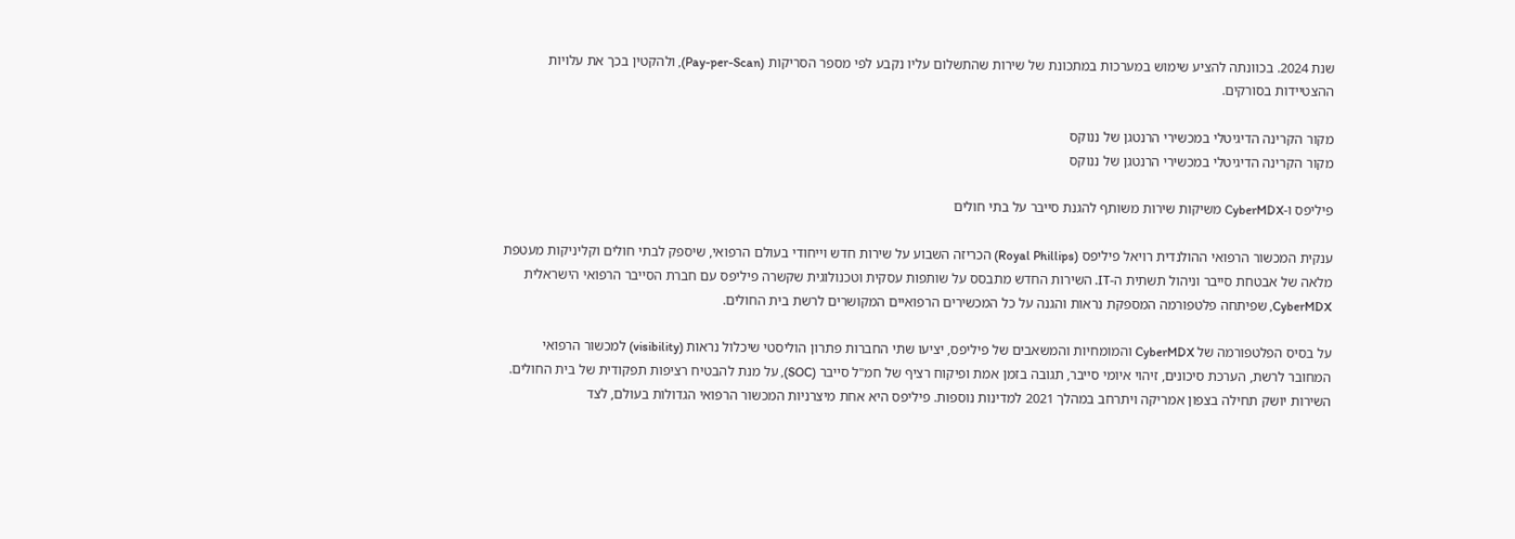שנת 2024. בכוונתה להציע שימוש במערכות במתכונת של שירות שהתשלום עליו נקבע לפי מספר הסריקות (Pay-per-Scan), ולהקטין בכך את עלויות ההצטיידות בסורקים.

מקור הקרינה הדיגיטלי במכשירי הרנטגן של ננוקס
מקור הקרינה הדיגיטלי במכשירי הרנטגן של ננוקס

פיליפס ו-CyberMDX משיקות שירות משותף להגנת סייבר על בתי חולים

ענקית המכשור הרפואי ההולנדית רויאל פיליפס (Royal Phillips) הכריזה השבוע על שירות חדש וייחודי בעולם הרפואי, שיספק לבתי חולים וקליניקות מעטפת מלאה של אבטחת סייבר וניהול תשתית ה-IT. השירות החדש מתבסס על שותפות עסקית וטכנולוגית שקשרה פיליפס עם חברת הסייבר הרפואי הישראלית CyberMDX, שפיתחה פלטפורמה המספקת נראות והגנה על כל המכשירים הרפואיים המקושרים לרשת בית החולים.

על בסיס הפלטפורמה של CyberMDX והמומחיות והמשאבים של פיליפס, יציעו שתי החברות פתרון הוליסטי שיכלול נראות (visibility) למכשור הרפואי המחובר לרשת, הערכת סיכונים, זיהוי איומי סייבר, תגובה בזמן אמת ופיקוח רציף של חמ"ל סייבר (SOC), על מנת להבטיח רציפות תפקודית של בית החולים. השירות יושק תחילה בצפון אמריקה ויתרחב במהלך 2021 למדינות נוספות. פיליפס היא אחת מיצרניות המכשור הרפואי הגדולות בעולם, לצד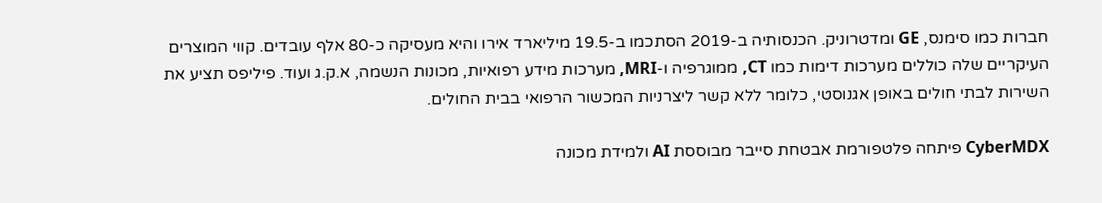חברות כמו סימנס, GE ומדטרוניק. הכנסותיה ב-2019 הסתכמו ב-19.5 מיליארד אירו והיא מעסיקה כ-80 אלף עובדים. קווי המוצרים העיקריים שלה כוללים מערכות דימות כמו CT, ממוגרפיה ו-MRI, מערכות מידע רפואיות, מכונות הנשמה, א.ק.ג ועוד. פיליפס תציע את השירות לבתי חולים באופן אגנוסטי, כלומר ללא קשר ליצרניות המכשור הרפואי בבית החולים.

CyberMDX פיתחה פלטפורמת אבטחת סייבר מבוססת AI ולמידת מכונה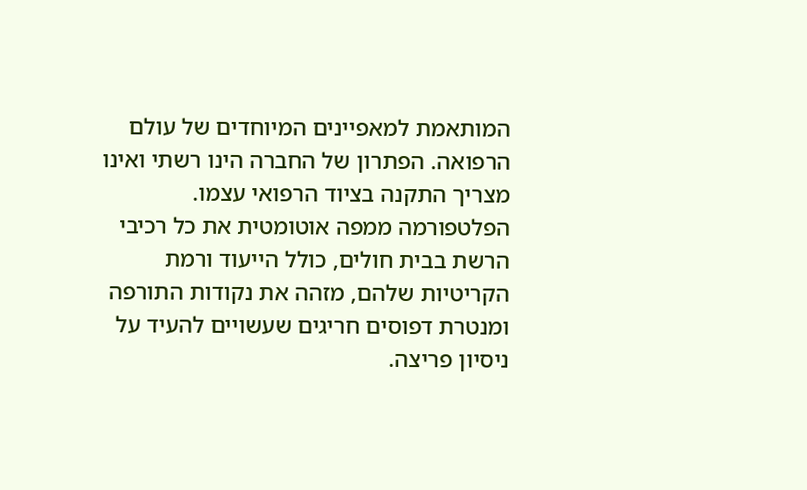המותאמת למאפיינים המיוחדים של עולם הרפואה. הפתרון של החברה הינו רשתי ואינו מצריך התקנה בציוד הרפואי עצמו. הפלטפורמה ממפה אוטומטית את כל רכיבי הרשת בבית חולים, כולל הייעוד ורמת הקריטיות שלהם, מזהה את נקודות התורפה ומנטרת דפוסים חריגים שעשויים להעיד על ניסיון פריצה.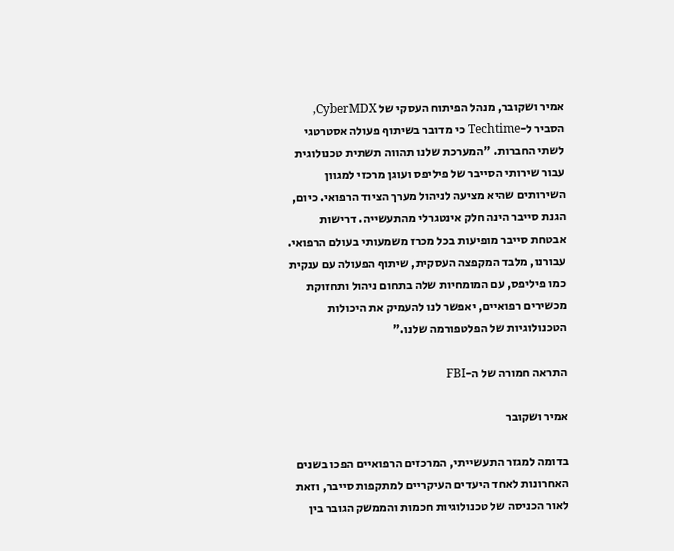אמיר ושקובר, מנהל הפיתוח העסקי של CyberMDX, הסביר ל-Techtime כי מדובר בשיתוף פעולה אסטרטגי לשתי החברות. "המערכת שלנו תהווה תשתית טכנולוגית עבור שירותי הסייבר של פיליפס ועוגן מרכזי למגוון השירותים שהיא מציעה לניהול מערך הציוד הרפואי. כיום, הגנת סייבר הינה חלק אינטגרלי מהתעשייה. דרישות אבטחת סייבר מופיעות בכל מכרז משמעותי בעולם הרפואי. עבורנו, מלבד המקפצה העסקית, שיתוף הפעולה עם ענקית כמו פיליפס, עם המומחיות שלה בתחום ניהול ותחזוקת מכשירים רפואיים, יאפשר לנו להעמיק את היכולות הטכנולוגיות של הפלטפורמה שלנו."

התראה חמורה של ה-FBI

אמיר ושקובר

בדומה למגזר התעשייתי, המרכזים הרפואיים הפכו בשנים האחרונות לאחד היעדים העיקריים למתקפות סייבר, וזאת לאור הכניסה של טכנולוגיות חכמות והממשק הגובר בין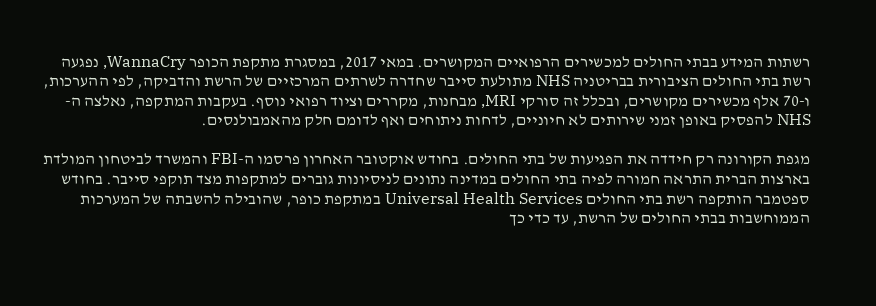רשתות המידע בבתי החולים למכשירים הרפואיים המקושרים. במאי 2017, במסגרת מתקפת הכופר WannaCry, נפגעה רשת בתי החולים הציבורית בבריטניה NHS מתולעת סייבר שחדרה לשרתים המרכזיים של הרשת והדביקה, לפי ההערכות, ו-70 אלף מכשירים מקושרים, ובכלל זה סורקי MRI, מבחנות, מקררים וציוד רפואי נוסף. בעקבות המתקפה, נאלצה ה-NHS להפסיק באופן זמני שירותים לא חיוניים, לדחות ניתוחים ואף לדומם חלק מהאמבולנסים.

מגפת הקורונה רק חידדה את הפגיעות של בתי החולים. בחודש אוקטובר האחרון פרסמו ה-FBI והמשרד לביטחון המולדת בארצות הברית התראה חמורה לפיה בתי החולים במדינה נתונים לניסיונות גוברים למתקפות מצד תוקפי סייבר. בחודש ספטמבר הותקפה רשת בתי החולים Universal Health Services במתקפת כופר, שהובילה להשבתה של המערכות הממוחשבות בבתי החולים של הרשת, עד כדי כך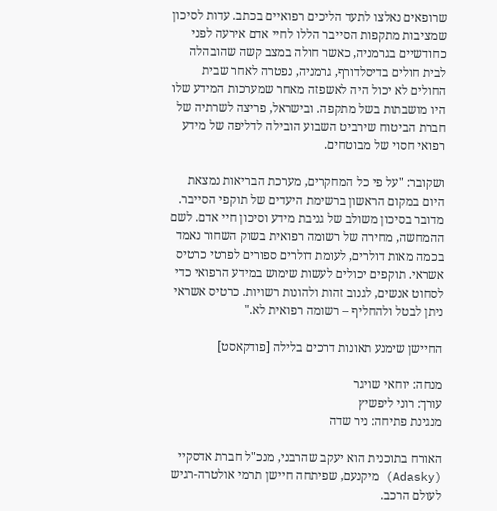שרופאים נאלצו לתעד הליכים רפואיים בכתב. עדות לסיכון שמציבות מתקפות הסייבר הללו לחיי אדם אירעה לפני כחודשיים בגרמניה, כאשר חולה במצב קשה שהובהלה לבית חולים בדיסלדורף, גרמניה, נפטרה לאחר שבית החולים לא יכול היה לאשפזה מאחר שמערכות המידע שלו היו מושבתות בשל מתקפה. ובישראל, פריצה לשרתיה של חברת הביטוח שירביט השבוע הובילה לדליפה של מידע רפואי חסוי של מבוטחים.

ושקובר: "על פי כל המחקרים, מערכת הבריאות נמצאת היום במקום הראשון ברשימת היעדים של תוקפי הסייבר. מדובר בסיכון משולב של גניבת מידע וסיכון חיי אדם. לשם ההמחשה, מחירה של רשומה רפואית בשוק השחור נאמד בכמה מאות דולרים, לעומת דולרים ספורים לפרטי כרטיס אשראי. תוקפים יכולים לעשות שימוש במידע הרפואי כדי לסחוט אנשים, לגנוב זהות ולהונות רשויות. כרטיס אשראי ניתן לבטל ולהחליף – רשומה רפואית לא."

החיישן שימנע תאונות דרכים בלילה [פודקאסט]

מנחה: יוחאי שויגר
עורך: רוני ליפשיץ
מנגינת פתיחה: ניר שדה

האורח בתוכנית הוא יעקב שהרבני, מנכ"ל חברת אדסקיי (Adasky) מיקנעם, שפיתחה חיישן תרמי אולטרה-רגיש לעולם הרכב.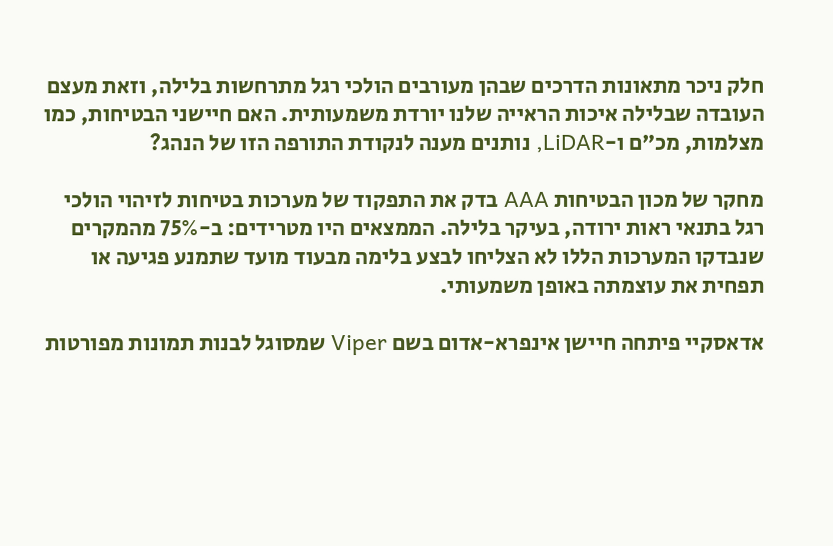חלק ניכר מתאונות הדרכים שבהן מעורבים הולכי רגל מתרחשות בלילה, וזאת מעצם העובדה שבלילה איכות הראייה שלנו יורדת משמעותית. האם חיישני הבטיחות, כמו מצלמות, מכ"ם ו-LiDAR, נותנים מענה לנקודת התורפה הזו של הנהג?

מחקר של מכון הבטיחות AAA בדק את התפקוד של מערכות בטיחות לזיהוי הולכי רגל בתנאי ראות ירודה, בעיקר בלילה. הממצאים היו מטרידים: ב-75% מהמקרים שנבדקו המערכות הללו לא הצליחו לבצע בלימה מבעוד מועד שתמנע פגיעה או תפחית את עוצמתה באופן משמעותי.

אדאסקיי פיתחה חיישן אינפרא-אדום בשם Viper שמסוגל לבנות תמונות מפורטות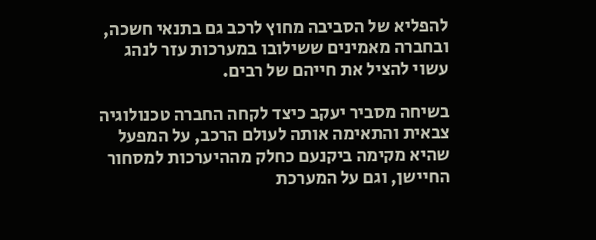להפליא של הסביבה מחוץ לרכב גם בתנאי חשכה, ובחברה מאמינים ששילובו במערכות עזר לנהג עשוי להציל את חייהם של רבים.

בשיחה מסביר יעקב כיצד לקחה החברה טכנולוגיה צבאית והתאימה אותה לעולם הרכב, על המפעל שהיא מקימה ביקנעם כחלק מההיערכות למסחור החיישן, וגם על המערכת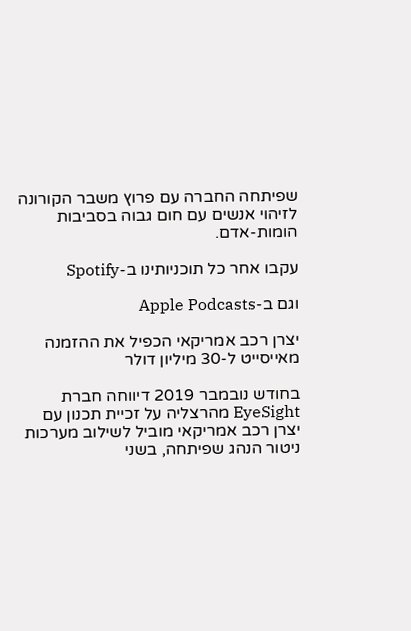שפיתחה החברה עם פרוץ משבר הקורונה לזיהוי אנשים עם חום גבוה בסביבות הומות-אדם.

עקבו אחר כל תוכניותינו ב-Spotify

וגם ב-Apple Podcasts

יצרן רכב אמריקאי הכפיל את ההזמנה מאייסייט ל-30 מיליון דולר

בחודש נובמבר 2019 דיווחה חברת EyeSight מהרצליה על זכיית תכנון עם יצרן רכב אמריקאי מוביל לשילוב מערכות ניטור הנהג שפיתחה, בשני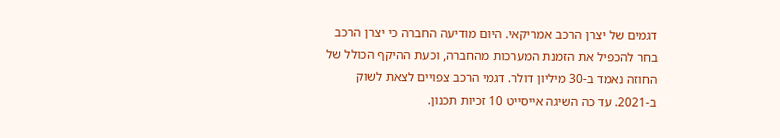דגמים של יצרן הרכב אמריקאי. היום מודיעה החברה כי יצרן הרכב בחר להכפיל את הזמנת המערכות מהחברה, וכעת ההיקף הכולל של החוזה נאמד ב-30 מיליון דולר. דגמי הרכב צפויים לצאת לשוק ב-2021. עד כה השיגה אייסייט 10 זכיות תכנון.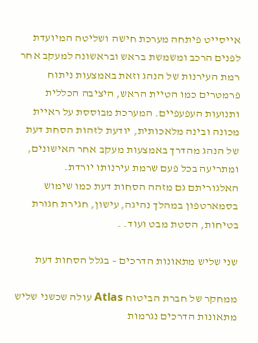אייסייט פיתחה מערכת חישה ושליטה המיועדת לפנים הרכב ומשמשת בראש ובראשונה למעקב אחר רמת העירנות של הנהג וזאת באמצעות ניתוח פרמטרים כמו הטיית הראש, היציבה הכללית ותנועות העפעפיים. המערכת מבוססת על ראיית מכונה ובינה מלאכותית, יודעת לזהות הסחת דעת של הנהג מהדרך באמצעות מעקב אחר האישונים, ומתריעה בכל פעם שרמת עירנותו יורדת.  האלגוריתם גם מזהה הסחות דעת כמו שימוש בסמארטפון במהלך נהיגה, עישון, חגירת חגורת בטיחות, הסטת מבט ועוד. .

שני שליש מתאונות הדרכים – בגלל הסחות דעת

ממחקר של חברת הביטוח Atlas עולה שכשני שליש מתאונות הדרכים נגרמות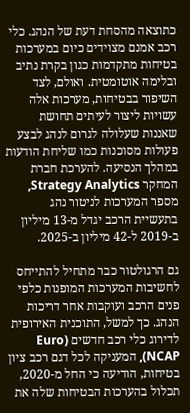כתוצאה מהסחת דעת של הנהג. כלי רכב אמנם מצוידים כיום במערכות בטיחות מתקדמות כגון בקרת נתיב ובלימה אוטומטית. ואולם, לצד השיפור בבטיחות, מערכות אלה עשויות ליצור לעיתים תחושת שאננות שעלולה לגרום לנהג לבצע פעולות מסוכנות כמו שליחת הודעות במהלך הנסיעה. להערכת חברת המחקר Strategy Analytics, מספר המערכות לניטור נהג בתעשיית הרכב יגדל מ-13 מיליון ב-2019 ל-42 מיליון ב-2025.

גם הרגולטור כבר מתחיל להתייחס לחשיבות המערכות המופנות כלפי פנים הרכב ועוקבות אחר דריכות הנהג. כך למשל, התוכנית האירופית לדירוג כלי רכב חדשים (Euro NCAP), המעניקה לכל דגם רכב ציון בטיחות, הודיעה כי החל מ-2020, תכלול בהערכות הבטיחות שלה את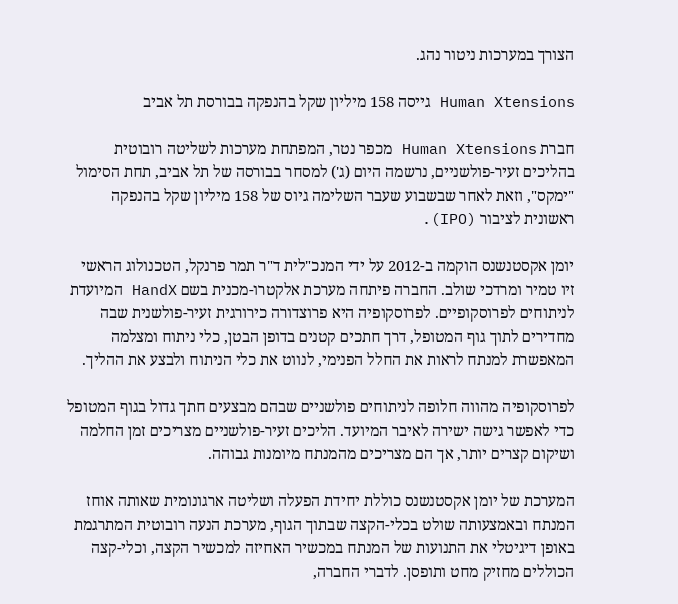הצורך במערכות ניטור נהג.

Human Xtensions גייסה 158 מיליון שקל בהנפקה בבורסת תל אביב

חברת Human Xtensions מכפר נטר, המפתחת מערכות לשליטה רובוטית בהליכים זעיר-פולשניים, נרשמה היום (ג') למסחר בבורסה של תל אביב, תחת הסימול "ימקס", וזאת לאחר שבשבוע שעבר השלימה גיוס של 158 מיליון שקל בהנפקה ראשונית לציבור (IPO).

יומן אקסטנשנס הוקמה ב-2012 על ידי המנכ"לית ד"ר תמר פרנקל, הטכנולוג הראשי זיו טמיר ומרדכי שולב. החברה פיתחה מערכת אלקטרו-מכנית בשם HandX המיועדת לניתוחים לפרוסקופיים. לפרוסקופיה היא פרוצדורה כירורגית זעיר-פולשנית שבה מחדירים לתוך גוף המטופל, דרך חתכים קטנים בדופן הבטן, כלי ניתוח ומצלמה המאפשרת למנתח לראות את החלל הפנימי, לנווט את כלי הניתוח ולבצע את ההליך.

לפרוסקופיה מהווה חלופה לניתוחים פולשניים שבהם מבצעים חתך גדול בגוף המטופל כדי לאפשר גישה ישירה לאיבר המיועד. הליכים זעיר-פולשניים מצריכים זמן החלמה ושיקום קצרים יותר, אך הם מצריכים מהמנתח מיומנות גבוהה.

המערכת של יומן אקסטנשנס כוללת יחידת הפעלה ושליטה ארגונומית שאותה אוחז המנתח ובאמצעותה שולט בכלי-הקצה שבתוך הגוף, מערכת הנעה רובוטית המתרגמת באופן דיגיטלי את התנועות של המנתח במכשיר האחיזה למכשיר הקצה, וכלי-קצה הכוללים מחזיק מחט ותופסן. לדברי החברה,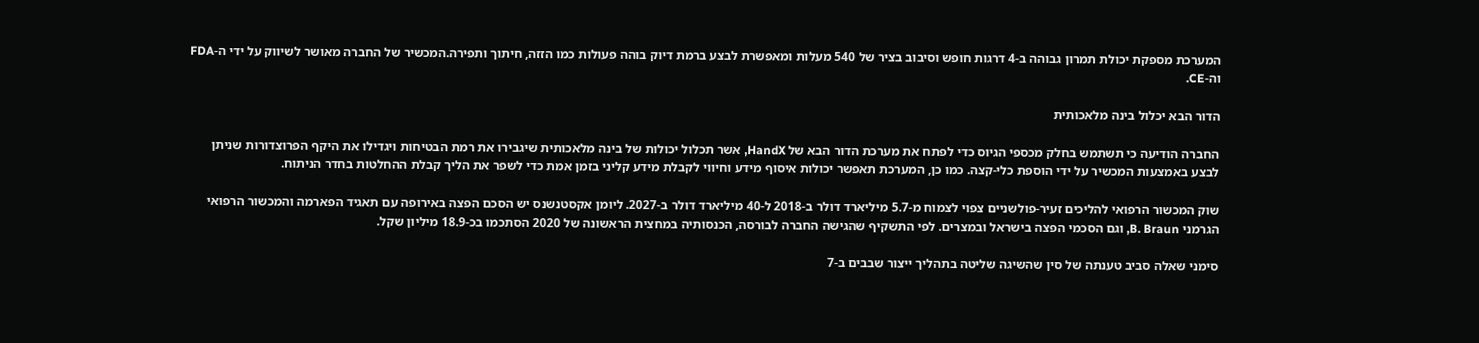המערכת מספקת יכולת תמרון גבוהה ב-4 דרגות חופש וסיבוב בציר של 540 מעלות ומאפשרת לבצע ברמת דיוק בוהה פעולות כמו הזזה, חיתוך ותפירה.המכשיר של החברה מאושר לשיווק על ידי ה-FDA וה-CE.

הדור הבא יכלול בינה מלאכותית

החברה הודיעה כי תשתמש בחלק מכספי הגיוס כדי לפתח את מערכת הדור הבא של HandX, אשר תכלול יכולות של בינה מלאכותית שיגבירו את רמת הבטיחות ויגדילו את היקף הפרוצדורות שניתן לבצע באמצעות המכשיר על ידי הוספת כלי-קצה. כמו כן, המערכת תאפשר יכולות איסוף מידע וחיווי לקבלת מידע קליני בזמן אמת כדי לשפר את הליך קבלת ההחלטות בחדר הניתוח.

שוק המכשור הרפואי להליכים זעיר-פולשניים צפוי לצמוח מ-5.7 מיליארד דולר ב-2018 ל-40 מיליארד דולר ב-2027. ליומן אקסטנשנס יש הסכם הפצה באירופה עם תאגיד הפארמה והמכשור הרפואי הגרמני B. Braun, וגם הסכמי הפצה בישראל ובמצרים. לפי התשקיף שהגישה החברה לבורסה, הכנסותיה במחצית הראשונה של 2020 הסתכמו בכ-18.9 מיליון שקל.

סימני שאלה סביב טענתה של סין שהשיגה שליטה בתהליך ייצור שבבים ב-7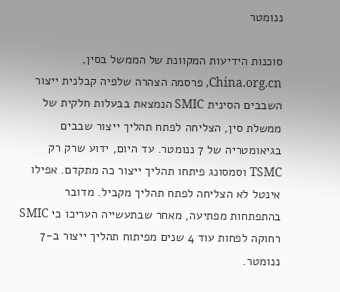ננומטר

סוכנות הידיעות המקוונת של הממשל בסין, China.org.cn, פרסמה הצהרה שלפיה קבלנית ייצור השבבים הסינית SMIC הנמצאת בבעלות חלקית של ממשלת סין, הצליחה לפתח תהליך ייצור שבבים בגיאומטריה של 7 ננומטר. עד היום, ידוע שרק רק TSMC וסמסונג פיתחו תהליך ייצור כה מתקדם. אפילו אינטל לא הצליחה לפתח תהליך מקביל. מדובר בהתפתחות מפתיעה, מאחר שבתעשייה העריכו כי SMIC רחוקה לפחות עוד 4 שנים מפיתוח תהליך ייצור ב-7 ננומטר.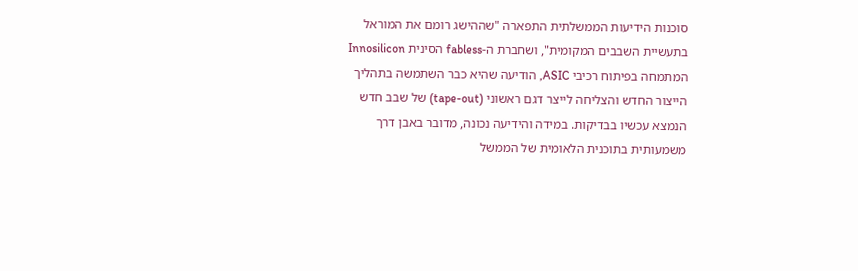סוכנות הידיעות הממשלתית התפארה "שההישג רומם את המוראל בתעשיית השבבים המקומית", ושחברת ה-fabless הסינית Innosilicon המתמחה בפיתוח רכיבי ASIC, הודיעה שהיא כבר השתמשה בתהליך הייצור החדש והצליחה לייצר דגם ראשוני (tape-out) של שבב חדש הנמצא עכשיו בבדיקות. במידה והידיעה נכונה, מדובר באבן דרך משמעותית בתוכנית הלאומית של הממשל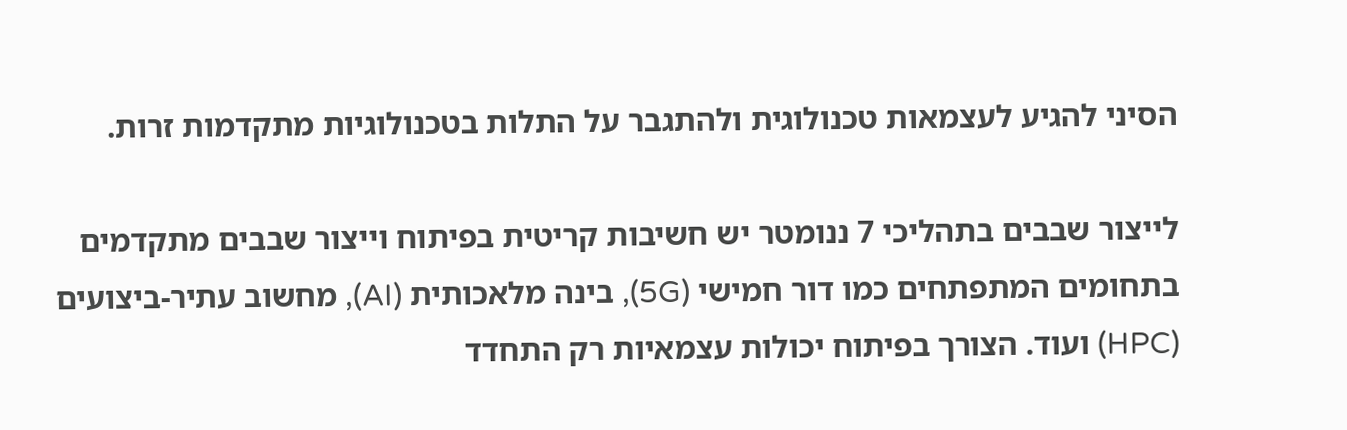הסיני להגיע לעצמאות טכנולוגית ולהתגבר על התלות בטכנולוגיות מתקדמות זרות.

לייצור שבבים בתהליכי 7 ננומטר יש חשיבות קריטית בפיתוח וייצור שבבים מתקדמים בתחומים המתפתחים כמו דור חמישי (5G), בינה מלאכותית (AI), מחשוב עתיר-ביצועים (HPC) ועוד. הצורך בפיתוח יכולות עצמאיות רק התחדד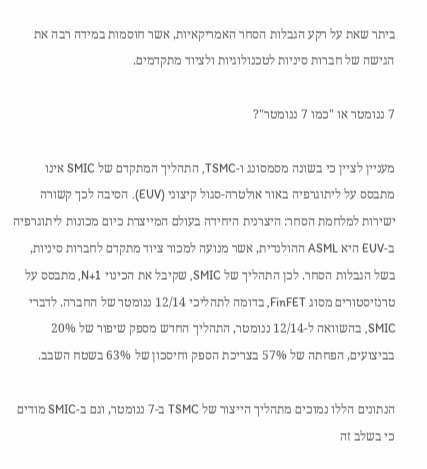ביתר שאת על רקע הגבלות הסחר האמריקאיות, אשר חוסמות במידה רבה את הגישה של חברות סיניות לטכנולוגיות ולציוד מתקדמים.

7 ננומטר או "כמו 7 ננומטר"?

מעניין לציין כי בשונה מסמסונג ו-TSMC, התהליך המתקדם של SMIC אינו מתבסס על ליתוגרפיה באור אולטרה-סגול קיצוני (EUV). הסיבה לכך קשורה ישירות למלחמת הסחר: היצרנית היחידה בעולם המייצרת כיום מכונות ליתוגרפיה ב-EUV היא ASML ההולנדית, אשר מנועה למכור ציוד מתקדם לחברות סיניות, בשל הגבלות הסחר. לכן התהליך של SMIC, שקיבל את הכינוי N+1, מתבסס על טרנזיסטורים מסוג FinFET, בדומה לתהליכי 12/14 ננומטר של החברה. לדברי SMIC, בהשוואה ל-12/14 ננומטר, התהליך החדש מספק שיפור של 20% בביצועים, הפחתה של 57% בצריכת הספק וחיסכון של 63% בשטח השבב.

הנתונים הללו נמוכים מתהליך הייצור של TSMC ב-7 ננומטר, וגם ב-SMIC מודים כי בשלב זה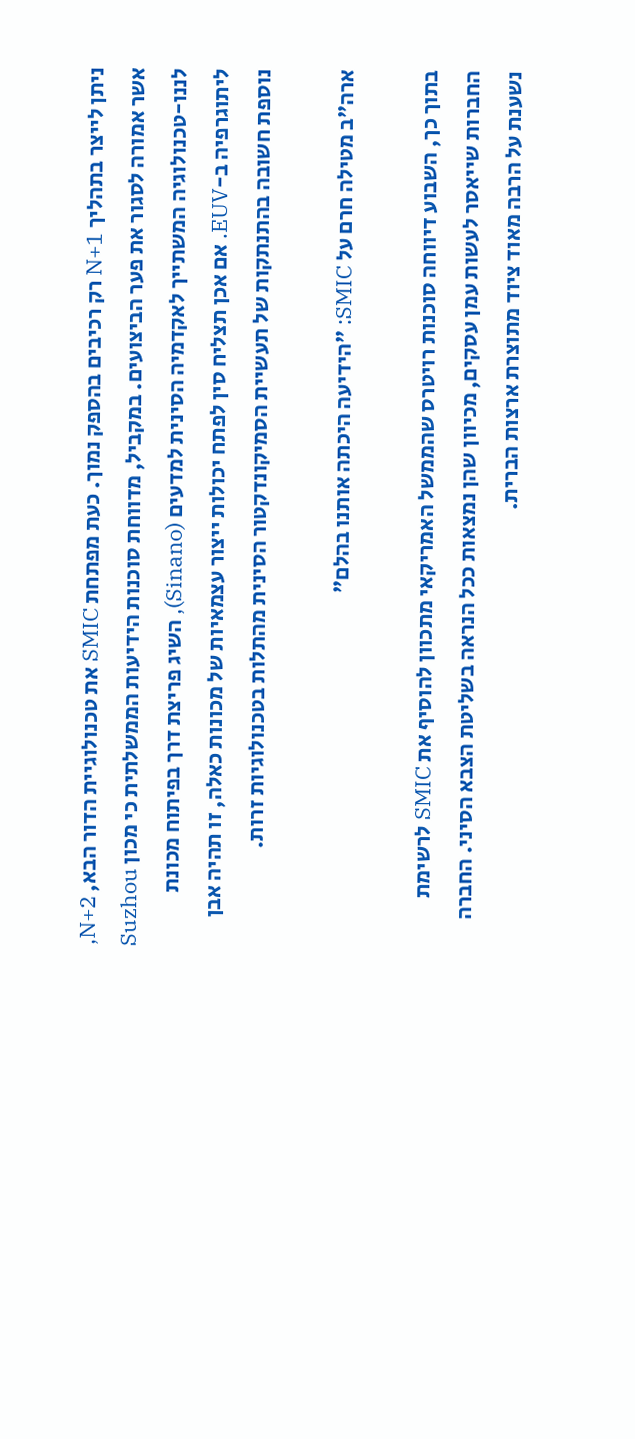ניתן לייצר בתהליך N+1 רק רכיבים בהספק נמוך. כעת מפתחת SMIC את טכנולוגיית הדור הבא, N+2, אשר אמורה לסגור את פער הביצועים. במקביל, מדווחת סוכנות הידיעות הממשלתית כי מכון Suzhou לננו-טכנולוגיה המשתייך לאקדמיה הסינית למדעים (Sinano), השיג פריצת דרך בפיתוח מכונת ליתוגרפיה ב-EUV. אם אכן תצליח סין לפתח יכולות ייצור עצמאיות של מכונות כאלה, זו תהיה אבן נוספת חשובה בהתנתקות של תעשיית הסמיקונדקטור הסינית מהתלות בטכנולוגיות זרות.

ארה"ב מטילה חרם על SMIC: "הידיעה היכתה אותנו בהלם"

בתוך כך, השבוע דיווחה סוכנות רויטרס שהממשל האמריקאי מתכוון להוסיף את SMIC לרשימת החברות שייאסר לעשות עמן עסקים, מכיוון שהן נמצאות ככל הנראה בשליטת הצבא הסיני. החברה נשענת על הרבה מאוד ציוד מתוצרת ארצות הברית.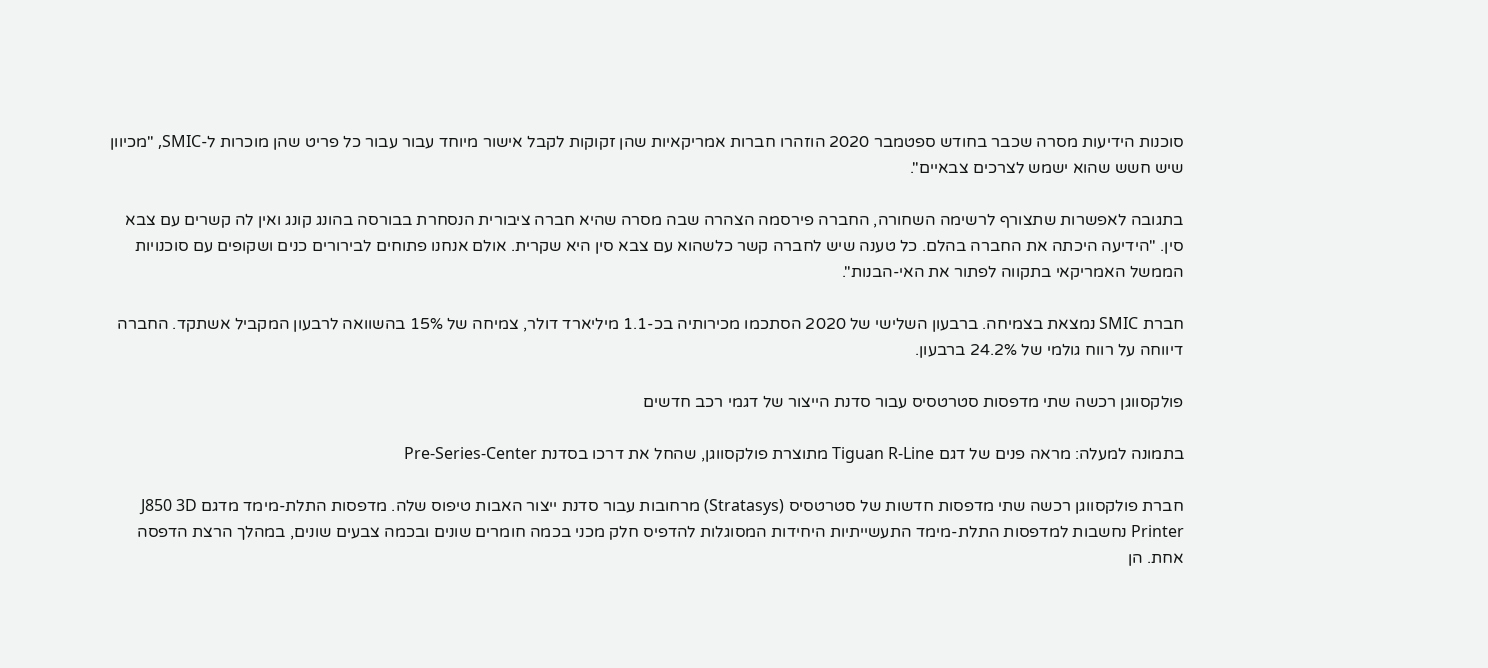סוכנות הידיעות מסרה שכבר בחודש ספטמבר 2020 הוזהרו חברות אמריקאיות שהן זקוקות לקבל אישור מיוחד עבור עבור כל פריט שהן מוכרות ל-SMIC, "מכיוון שיש חשש שהוא ישמש לצרכים צבאיים".

בתגובה לאפשרות שתצורף לרשימה השחורה, החברה פירסמה הצהרה שבה מסרה שהיא חברה ציבורית הנסחרת בבורסה בהונג קונג ואין לה קשרים עם צבא סין. "הידיעה היכתה את החברה בהלם. כל טענה שיש לחברה קשר כלשהוא עם צבא סין היא שקרית. אולם אנחנו פתוחים לבירורים כנים ושקופים עם סוכנויות הממשל האמריקאי בתקווה לפתור את האי-הבנות".

חברת SMIC נמצאת בצמיחה. ברבעון השלישי של 2020 הסתכמו מכירותיה בכ-1.1 מיליארד דולר, צמיחה של 15% בהשוואה לרבעון המקביל אשתקד. החברה דיווחה על רווח גולמי של 24.2% ברבעון.

פולקסווגן רכשה שתי מדפסות סטרטסיס עבור סדנת הייצור של דגמי רכב חדשים

בתמונה למעלה: מראה פנים של דגם Tiguan R-Line מתוצרת פולקסווגן, שהחל את דרכו בסדנת Pre-Series-Center

חברת פולקסווגן רכשה שתי מדפסות חדשות של סטרטסיס (Stratasys) מרחובות עבור סדנת ייצור האבות טיפוס שלה. מדפסות התלת-מימד מדגם J850 3D Printer נחשבות למדפסות התלת-מימד התעשייתיות היחידות המסוגלות להדפיס חלק מכני בכמה חומרים שונים ובכמה צבעים שונים, במהלך הרצת הדפסה אחת. הן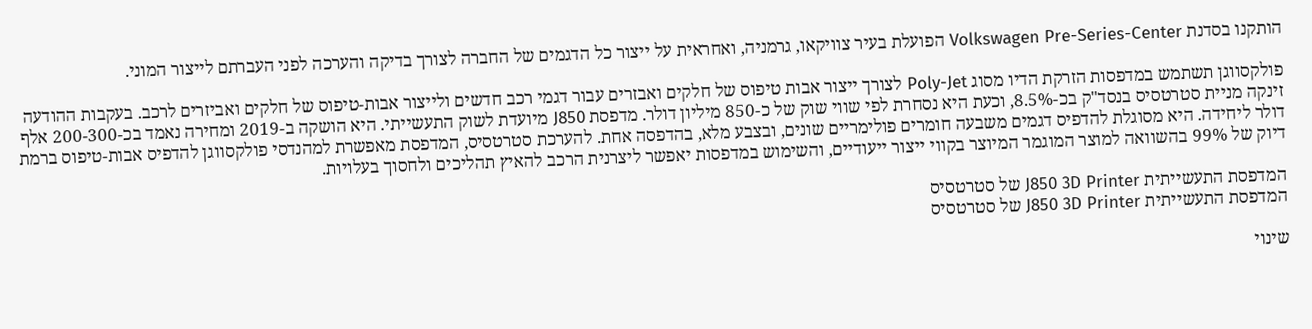הותקנו בסדנת Volkswagen Pre-Series-Center הפועלת בעיר צוויקאו, גרמניה, ואחראית על ייצור כל הדגמים של החברה לצורך בדיקה והערכה לפני העברתם לייצור המוני.

פולקסווגן תשתמש במדפסות הזרקת הדיו מסוג Poly-Jet לצורך ייצור אבות טיפוס של חלקים ואבזרים עבור דגמי רכב חדשים ולייצור אבות-טיפוס של חלקים ואביזרים לרכב. בעקבות ההודעה זינקה מניית סטרטסיס בנסד"ק בכ-8.5%, וכעת היא נסחרת לפי שווי שוק של כ-850 מיליון דולר. מדפסת J850 מיועדת לשוק התעשייתי. היא הושקה ב-2019 ומחירה נאמד בכ-200-300 אלף דולר ליחידה. היא מסוגלת להדפיס דגמים משבעה חומרים פולימריים שונים, ובצבע מלא, בהדפסה אחת. להערכת סטרטסיס, המדפסת מאפשרת למהנדסי פולקסווגן להדפיס אבות-טיפוס ברמת דיוק של 99% בהשוואה למוצר המוגמר המיוצר בקווי ייצור ייעודיים, והשימוש במדפסות יאפשר ליצרנית הרכב להאיץ תהליכים ולחסוך בעלויות.

המדפסת התעשייתית J850 3D Printer של סטרטסיס
המדפסת התעשייתית J850 3D Printer של סטרטסיס

שינוי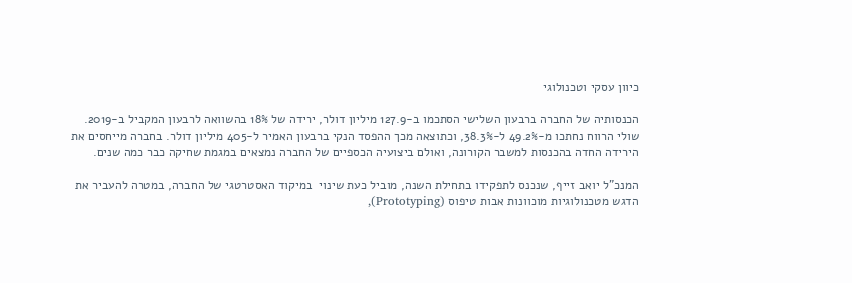כיוון עסקי וטכנולוגי

הכנסותיה של החברה ברבעון השלישי הסתכמו ב-127.9 מיליון דולר, ירידה של 18% בהשוואה לרבעון המקביל ב-2019. שולי הרווח נחתכו מ-49.2% ל-38.3%, וכתוצאה מכך ההפסד הנקי ברבעון האמיר ל-405 מיליון דולר. בחברה מייחסים את הירידה החדה בהכנסות למשבר הקורונה, ואולם ביצועיה הכספיים של החברה נמצאים במגמת שחיקה כבר כמה שנים.

המנכ"ל יואב זייף, שנכנס לתפקידו בתחילת השנה, מוביל כעת שינוי  במיקוד האסטרטגי של החברה, במטרה להעביר את הדגש מטכנולוגיות מוכוונות אבות טיפוס (Prototyping),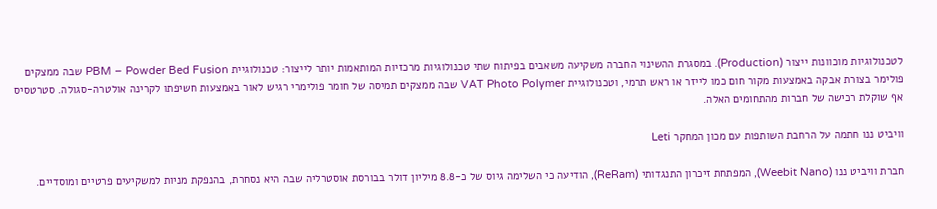לטכנולוגיות מוכוונות ייצור (Production). במסגרת ההשינוי החברה משקיעה משאבים בפיתוח שתי טכנולוגיות מרכזיות המותאמות יותר לייצור: טכנולוגיית PBM – Powder Bed Fusion שבה ממצקים פולימר בצורת אבקה באמצעות מקור חום כמו לייזר או ראש תרמי, וטכנולוגיית VAT Photo Polymer שבה ממצקים תמיסה של חומר פולימרי רגיש לאור באמצעות חשיפתו לקרינה אולטרה-סגולה. סטרטסיס אף שוקלת רכישה של חברות מהתחומים האלה.

וויביט ננו חתמה על הרחבת השותפות עם מכון המחקר Leti

חברת וויביט ננו (Weebit Nano), המפתחת זיכרון התנגדותי (ReRam), הודיעה כי השלימה גיוס של כ-8.8 מיליון דולר בבורסת אוסטרליה שבה היא נסחרת, בהנפקת מניות למשקיעים פרטיים ומוסדיים.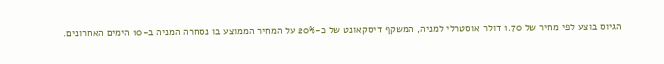הגיוס בוצע לפי מחיר של 1.70 דולר אוסטרלי למניה, המשקף דיסקאונט של כ-20% על המחיר הממוצע בו נסחרה המניה ב-10 הימים האחרונים.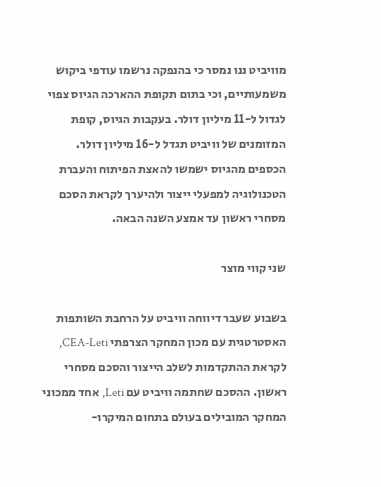מוויביט ננו נמסר כי בהנפקה נרשמו עודפי ביקוש משמעותיים, וכי בתום תקופת ההארכה הגיוס צפוי לגדול ל-11 מיליון דולר. בעקבות הגיוס, קופת המזומנים של וויביט תגדל ל-16 מיליון דולר. הכספים מהגיוס ישמשו להאצת הפיתוח והעברת הטכנולוגיה למפעלי ייצור ולהיערך לקראת הסכם מסחרי ראשון עד אמצע השנה הבאה.

שני קווי מוצר

בשבוע שעבר דיווחה וויביט על הרחבת השותפות האסטרטגית עם מכון המחקר הצרפתי CEA-Leti, לקראת ההתקדמות לשלב הייצור והסכם מסחרי ראשון. ההסכם שחתמה וויביט עם Leti, אחד ממכוני המחקר המובילים בעולם בתחום המיקרו-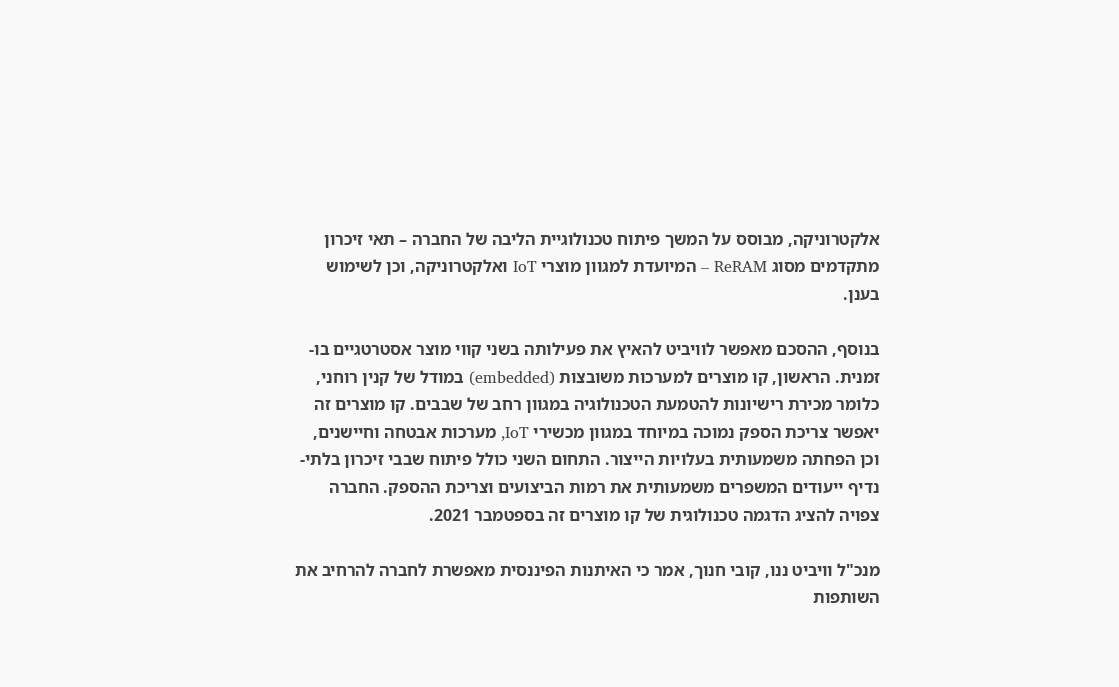אלקטרוניקה, מבוסס על המשך פיתוח טכנולוגיית הליבה של החברה – תאי זיכרון מתקדמים מסוג ReRAM – המיועדת למגוון מוצרי IoT ואלקטרוניקה, וכן לשימוש בענן.

בנוסף, ההסכם מאפשר לוויביט להאיץ את פעילותה בשני קווי מוצר אסטרטגיים בו-זמנית. הראשון, קו מוצרים למערכות משובצות (embedded) במודל של קנין רוחני, כלומר מכירת רישיונות להטמעת הטכנולוגיה במגוון רחב של שבבים. קו מוצרים זה יאפשר צריכת הספק נמוכה במיוחד במגוון מכשירי IoT, מערכות אבטחה וחיישנים, וכן הפחתה משמעותית בעלויות הייצור. התחום השני כולל פיתוח שבבי זיכרון בלתי-נדיף ייעודים המשפרים משמעותית את רמות הביצועים וצריכת ההספק. החברה צפויה להציג הדגמה טכנולוגית של קו מוצרים זה בספטמבר 2021.

מנכ"ל וויביט ננו, קובי חנוך, אמר כי האיתנות הפיננסית מאפשרת לחברה להרחיב את השותפות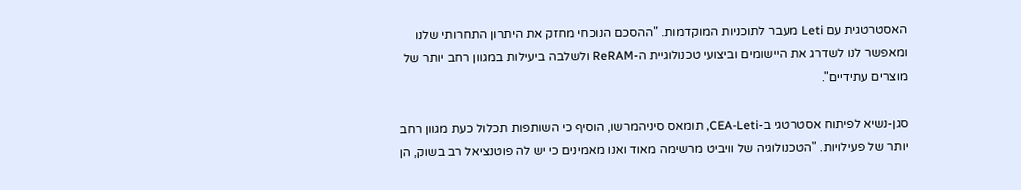האסטרטגית עם Leti מעבר לתוכניות המוקדמות. "ההסכם הנוכחי מחזק את היתרון התחרותי שלנו ומאפשר לנו לשדרג את היישומים וביצועי טכנולוגיית ה-ReRAM ולשלבה ביעילות במגוון רחב יותר של מוצרים עתידיים".

סגן-נשיא לפיתוח אסטרטגי ב-CEA-Leti, תומאס סיניהמרשו, הוסיף כי השותפות תכלול כעת מגוון רחב יותר של פעילויות. "הטכנולוגיה של וויביט מרשימה מאוד ואנו מאמינים כי יש לה פוטנציאל רב בשוק, הן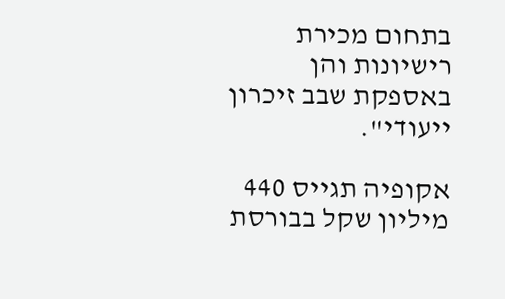בתחום מכירת רישיונות והן באספקת שבב זיכרון ייעודי".

אקופיה תגייס 440 מיליון שקל בבורסת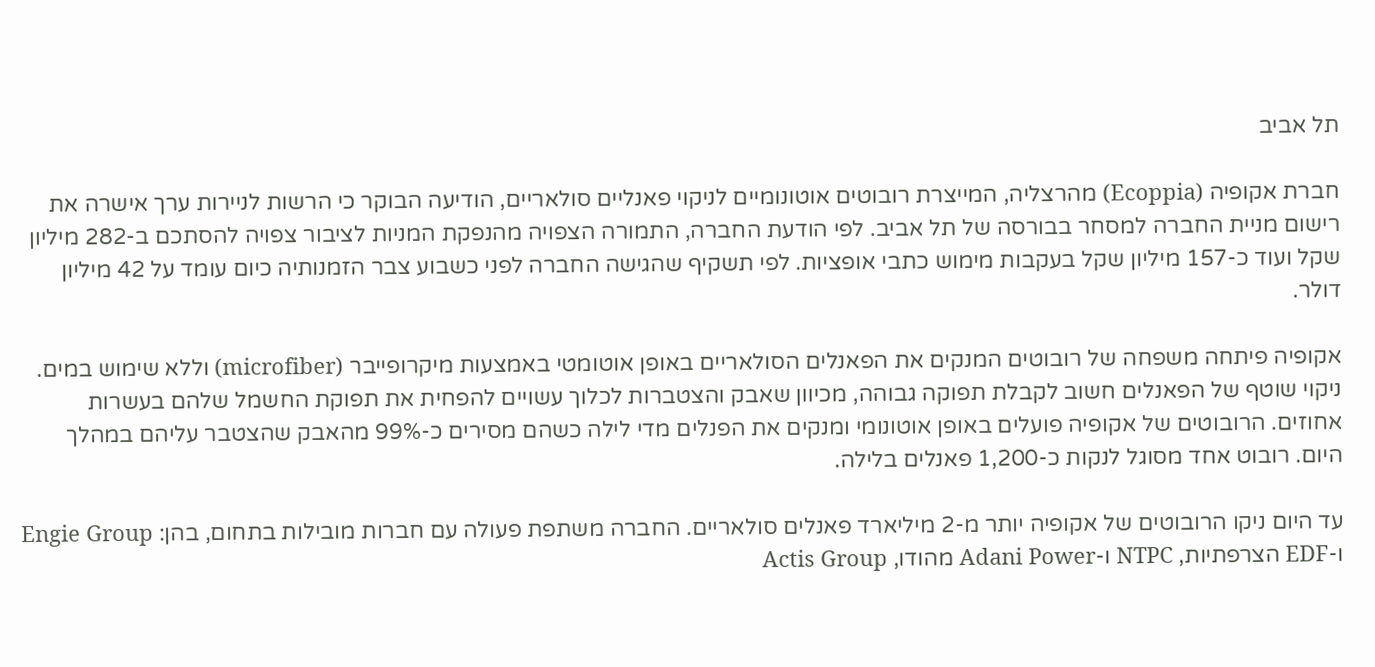תל אביב

חברת אקופיה (Ecoppia) מהרצליה, המייצרת רובוטים אוטונומיים לניקוי פאנליים סולאריים, הודיעה הבוקר כי הרשות לניירות ערך אישרה את רישום מניית החברה למסחר בבורסה של תל אביב. לפי הודעת החברה, התמורה הצפויה מהנפקת המניות לציבור צפויה להסתכם ב-282 מיליון שקל ועוד כ-157 מיליון שקל בעקבות מימוש כתבי אופציות. לפי תשקיף שהגישה החברה לפני כשבוע צבר הזמנותיה כיום עומד על 42 מיליון דולר.

אקופיה פיתחה משפחה של רובוטים המנקים את הפאנלים הסולאריים באופן אוטומטי באמצעות מיקרופייבר (microfiber) וללא שימוש במים. ניקוי שוטף של הפאנלים חשוב לקבלת תפוקה גבוהה, מכיוון שאבק והצטברות לכלוך עשויים להפחית את תפוקת החשמל שלהם בעשרות אחוזים. הרובוטים של אקופיה פועלים באופן אוטונומי ומנקים את הפנלים מדי לילה כשהם מסירים כ-99% מהאבק שהצטבר עליהם במהלך היום. רובוט אחד מסוגל לנקות כ-1,200 פאנלים בלילה.

עד היום ניקו הרובוטים של אקופיה יותר מ-2 מיליארד פאנלים סולאריים. החברה משתפת פעולה עם חברות מובילות בתחום, בהן: Engie Group ו-EDF הצרפתיות, NTPC ו-Adani Power מהודו, Actis Group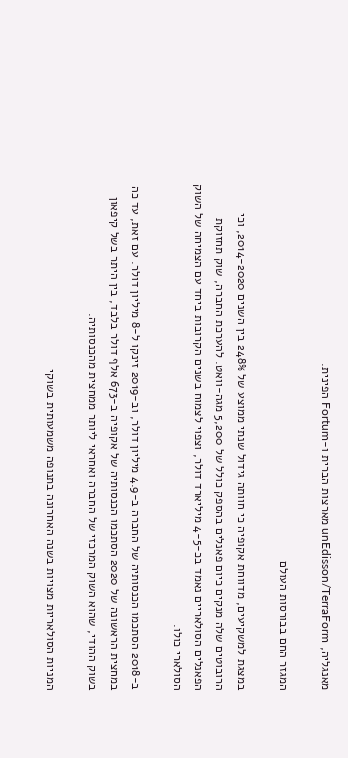מאנגליה, unEdisson/TerraForm מארצות הברית ו-Fortum הפינית.

המגזר החם בבורסות העולם

במצגת למשקיעים, מדווחת אקופיה כי חוותה גידול שנתי ממוצע של 248% בין השנים 2014-2020, וכי הרובוטים שלה מנקים כיום פאנלים בהספק כולל של 5,200 מגה-וואט. להערכת החברה, שוק תחזוקת הפאנלים הסולאריים נאמד בכ-4-5 מיליארד דולר, וצפוי לצמוח בשנים הקרובות ביחד עם הצמיחה של השוק הסולארי כולו.

ב-2018 הסתכמו הכנסותיה של החברה ב-4.9 מיליון דולר, וב-2019 זינקו ל-8 מיליון דולר. עם זאת, עד כה במחצית הראשונה של 2020 הסתכמו הכנסותיה של אקופיה ב-673 אלף דולר בלבד, בין היתר בשל קיפאון בשוק ההודי, שהוא השוק המרכזי של החברה ואחראי ליותר ממחצית מהכנסותיה.

המניות הסולאריות מצויות בשנה האחרונה בתנופה משמעותית בשוקי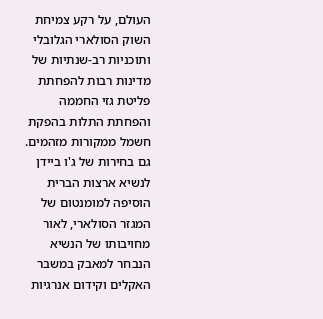העולם, על רקע צמיחת השוק הסולארי הגלובלי ותוכניות רב-שנתיות של מדינות רבות להפחתת פליטת גזי החממה והפחתת התלות בהפקת חשמל ממקורות מזהמים. גם בחירות של ג'ו ביידן לנשיא ארצות הברית הוסיפה למומנטום של המגזר הסולארי, לאור מחויבותו של הנשיא הנבחר למאבק במשבר האקלים וקידום אנרגיות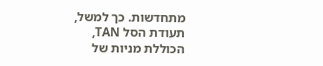מתחדשות. כך למשל, תעודת הסל TAN, הכוללת מניות של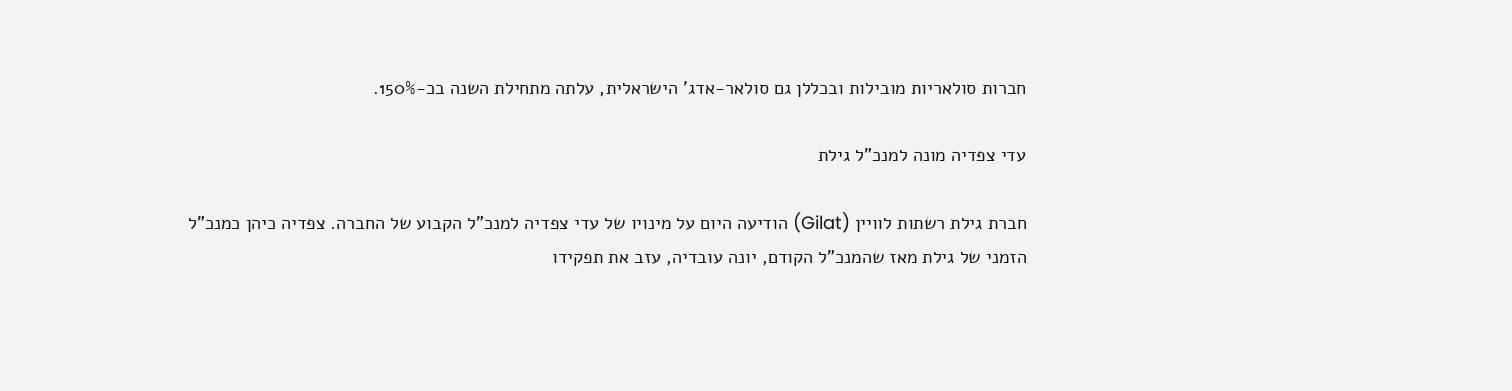חברות סולאריות מובילות ובכללן גם סולאר-אדג' הישראלית, עלתה מתחילת השנה בכ-150%.

עדי צפדיה מונה למנכ"ל גילת

חברת גילת רשתות לוויין (Gilat) הודיעה היום על מינויו של עדי צפדיה למנכ"ל הקבוע של החברה. צפדיה כיהן כמנכ"ל הזמני של גילת מאז שהמנכ"ל הקודם, יונה עובדיה, עזב את תפקידו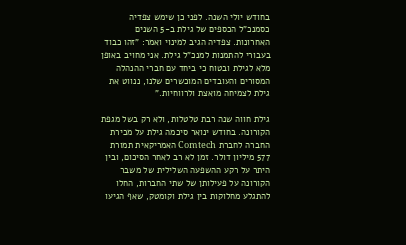בחודש יולי השנה. לפני כן שימש צפדיה כסמנכ"ל הכספים של גילת ב-5 השנים האחרונות. צפדיה הגיב למינוי ואמר: "זהו כבוד בעבורי להתמנות למנכ"ל גילת. אני מחויב באופן מלא לגילת ובטוח כי ביחד עם חברי ההנהלה המסורים והעובדים המוכשרים שלנו, ננווט את גילת לצמיחה מואצת ולרווחיות."

גילת חווה שנה רבת טלטלות, ולא רק בשל מגפת הקורונה. בחודש ינואר סיכמה גילת על מכירת החברה לחברת Comtech האמריקאית תמורת 577 מיליון דולר. זמן לא רב לאחר הסיכום, ובין היתר על רקע ההשפעה השלילית של משבר הקורונה על פעילותן של שתי החברות, החלו להתגלע מחלוקות בין גילת וקומטק, שאף הגיעו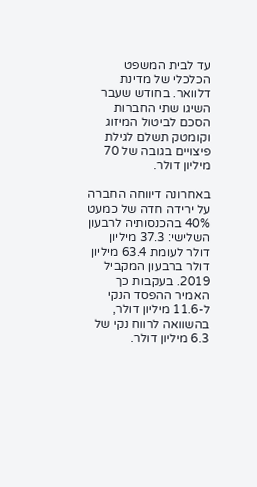עד לבית המשפט הכלכלי של מדינת דלוואר. בחודש שעבר השיגו שתי החברות הסכם לביטול המיזוג וקומטק תשלם לגילת פיצויים בגובה של 70 מיליון דולר.

באחרונה דיווחה החברה על ירידה חדה של כמעט 40% בהכנסותיה לרבעון השלישי: 37.3 מיליון דולר לעומת 63.4 מיליון דולר ברבעון המקביל 2019. בעקבות כך האמיר ההפסד הנקי ל-11.6 מיליון דולר, בהשוואה לרווח נקי של 6.3 מיליון דולר.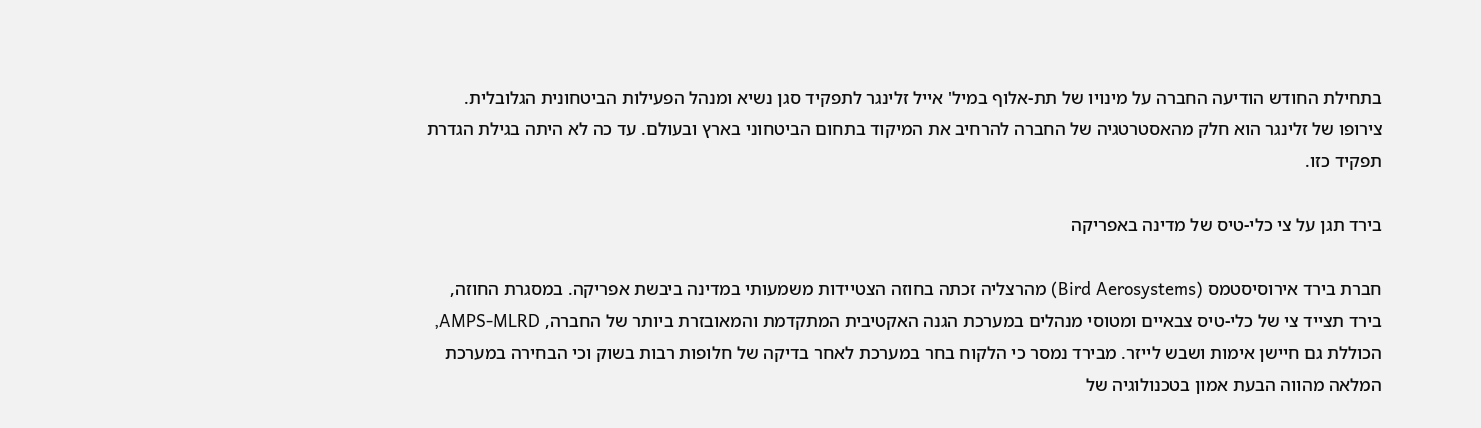בתחילת החודש הודיעה החברה על מינויו של תת-אלוף במיל' אייל זלינגר לתפקיד סגן נשיא ומנהל הפעילות הביטחונית הגלובלית. צירופו של זלינגר הוא חלק מהאסטרטגיה של החברה להרחיב את המיקוד בתחום הביטחוני בארץ ובעולם. עד כה לא היתה בגילת הגדרת תפקיד כזו.

בירד תגן על צי כלי-טיס של מדינה באפריקה

חברת בירד אירוסיסטמס (Bird Aerosystems) מהרצליה זכתה בחוזה הצטיידות משמעותי במדינה ביבשת אפריקה. במסגרת החוזה, בירד תצייד צי של כלי-טיס צבאיים ומטוסי מנהלים במערכת הגנה האקטיבית המתקדמת והמאובזרת ביותר של החברה, AMPS-MLRD, הכוללת גם חיישן אימות ושבש לייזר. מבירד נמסר כי הלקוח בחר במערכת לאחר בדיקה של חלופות רבות בשוק וכי הבחירה במערכת המלאה מהווה הבעת אמון בטכנולוגיה של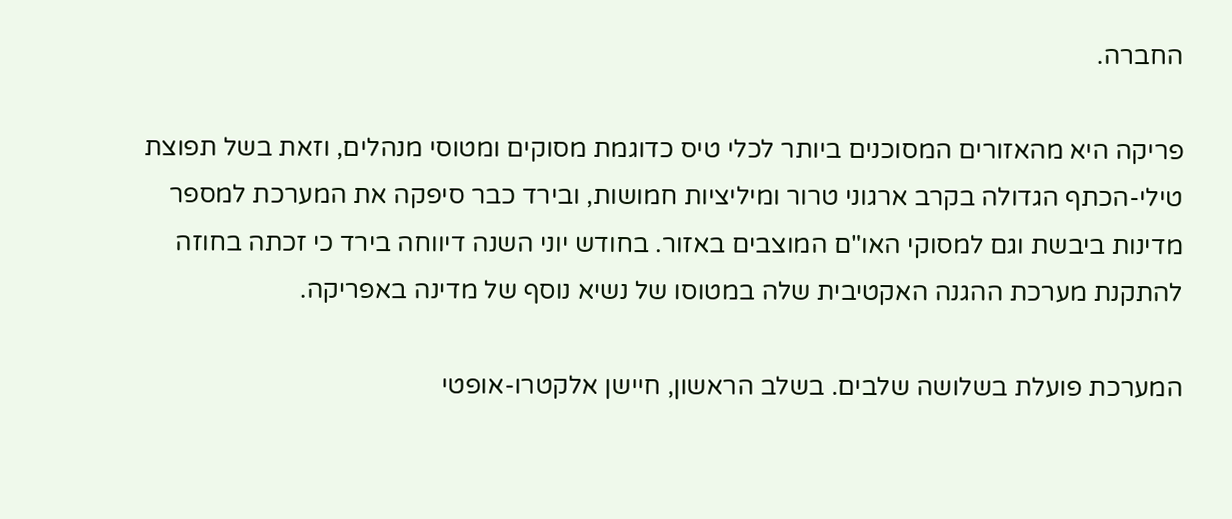החברה.

פריקה היא מהאזורים המסוכנים ביותר לכלי טיס כדוגמת מסוקים ומטוסי מנהלים, וזאת בשל תפוצת טילי-הכתף הגדולה בקרב ארגוני טרור ומיליציות חמושות, ובירד כבר סיפקה את המערכת למספר מדינות ביבשת וגם למסוקי האו"ם המוצבים באזור. בחודש יוני השנה דיווחה בירד כי זכתה בחוזה להתקנת מערכת ההגנה האקטיבית שלה במטוסו של נשיא נוסף של מדינה באפריקה.

המערכת פועלת בשלושה שלבים. בשלב הראשון, חיישן אלקטרו-אופטי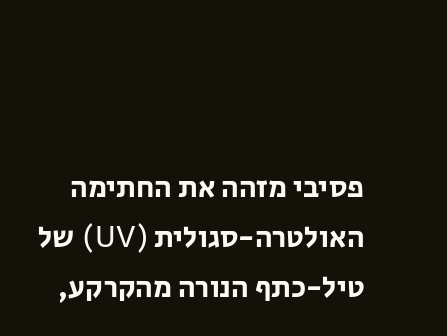פסיבי מזהה את החתימה האולטרה-סגולית (UV) של טיל-כתף הנורה מהקרקע,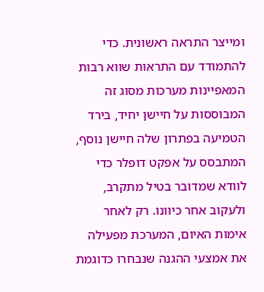ומייצר התראה ראשונית. כדי להתמודד עם התראות שווא רבות המאפיינות מערכות מסוג זה המבוססות על חיישן יחיד, בירד הטמיעה בפתרון שלה חיישן נוסף, המתבסס על אפקט דופלר כדי לוודא שמדובר בטיל מתקרב, ולעקוב אחר כיוונו. רק לאחר אימות האיום, המערכת מפעילה את אמצעי ההגנה שנבחרו כדוגמת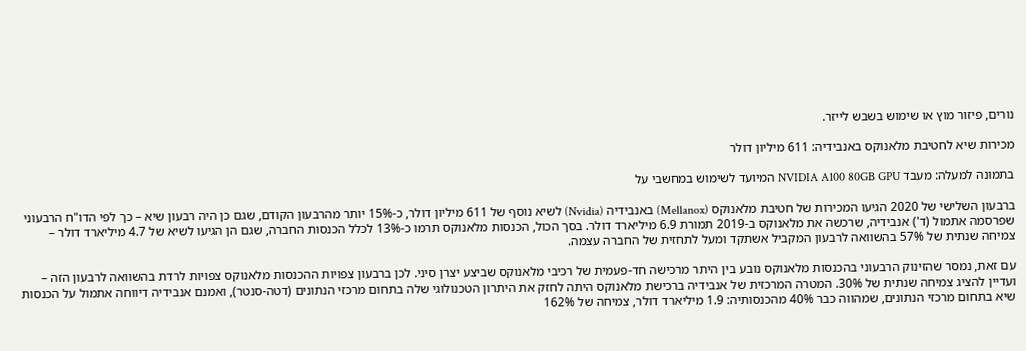נורים, פיזור מוץ או שימוש בשבש לייזר.

מכירות שיא לחטיבת מלאנוקס באנבידיה: 611 מיליון דולר

בתמונה למעלה: מעבד NVIDIA A100 80GB GPU המיועד לשימוש במחשבי על

ברבעון השלישי של 2020 הגיעו המכירות של חטיבת מלאנוקס (Mellanox) באנבידיה (Nvidia) לשיא נוסף של 611 מיליון דולר, כ-15% יותר מהרבעון הקודם, שגם כן היה רבעון שיא – כך לפי הדו"ח הרבעוני שפרסמה אתמול (ד') אנבידיה, שרכשה את מלאנוקס ב-2019 תמורת 6.9 מיליארד דולר. בסך הכול, הכנסות מלאנוקס תרמו כ-13% לכלל הכנסות החברה, שגם הן הגיעו לשיא של 4.7 מיליארד דולר – צמיחה שנתית של 57% בהשוואה לרבעון המקביל אשתקד ומעל לתחזית של החברה עצמה.

עם זאת, נמסר שהזינוק הרבעוני בהכנסות מלאנוקס נובע בין היתר מרכישה חד-פעמית של רכיבי מלאנוקס שביצע יצרן סיני. לכן ברבעון צפויות ההכנסות מלאנוקס צפויות לרדת בהשוואה לרבעון הזה – ועדיין להציג צמיחה שנתית של 30%. המטרה המרכזית של אנבידיה ברכישת מלאנוקס היתה לחזק את היתרון הטכנולוגי שלה בתחום מרכזי הנתונים (דטה-סנטר), ואמנם אנבידיה דיווחה אתמול על הכנסות שיא בתחום מרכזי הנתונים, שמהווה כבר 40% מהכנסותיה: 1.9 מיליארד דולר, צמיחה של 162%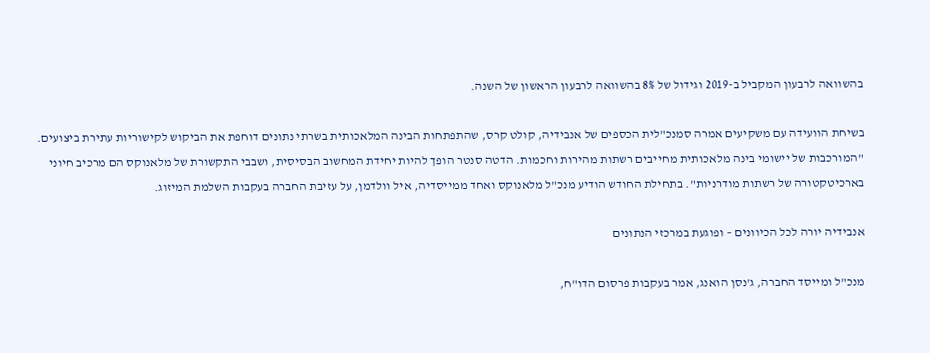בהשוואה לרבעון המקביל ב-2019 וגידול של 8% בהשוואה לרבעון הראשון של השנה.

בשיחת הוועידה עם משקיעים אמרה סמנכ"לית הכספים של אנבידיה, קולט קרס, שהתפתחות הבינה המלאכותית בשרתי נתונים דוחפת את הביקוש לקישוריות עתירת ביצועים. "המורכבות של יישומי בינה מלאכותית מחייבים רשתות מהירות וחכמות. הדטה סנטר הופך להיות יחידת המחשוב הבסיסית, ושבבי התקשורת של מלאנוקס הם מרכיב חיוני בארכיטקטורה של רשתות מודרניות". בתחילת החודש הודיע מנכ"ל מלאנוקס ואחד ממייסדיה, איל וולדמן, על עזיבת החברה בעקבות השלמת המיזוג.

אנבידיה יורה לכל הכיוונים – ופוגעת במרכזי הנתונים

מנכ"ל ומייסד החברה, ג'נסן הואנג, אמר בעקבות פרסום הדו"ח,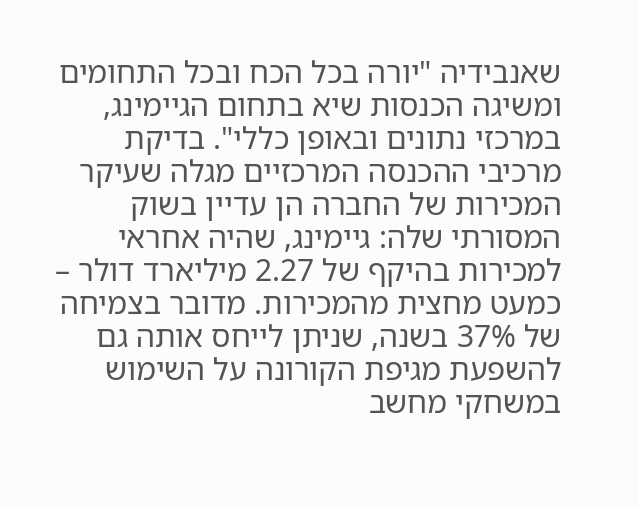שאנבידיה "יורה בכל הכח ובכל התחומים ומשיגה הכנסות שיא בתחום הגיימינג, במרכזי נתונים ובאופן כללי". בדיקת מרכיבי ההכנסה המרכזיים מגלה שעיקר המכירות של החברה הן עדיין בשוק המסורתי שלה: גיימינג, שהיה אחראי למכירות בהיקף של 2.27 מיליארד דולר – כמעט מחצית מהמכירות. מדובר בצמיחה של 37% בשנה, שניתן לייחס אותה גם להשפעת מגיפת הקורונה על השימוש במשחקי מחשב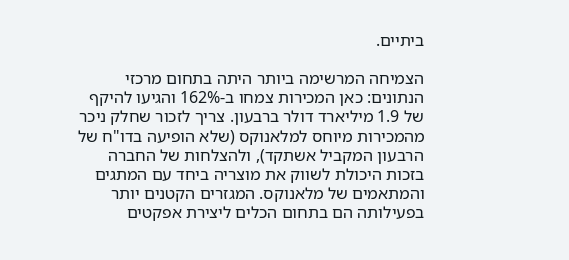ביתיים.

הצמיחה המרשימה ביותר היתה בתחום מרכזי הנתונים: כאן המכירות צמחו ב-162% והגיעו להיקף של 1.9 מיליארד דולר ברבעון. צריך לזכור שחלק ניכר מהמכירות מיוחס למלאנוקס (שלא הופיעה בדו"ח של הרבעון המקביל אשתקד), ולהצלחות של החברה בזכות היכולת לשווק את מוצריה ביחד עם המתגים והמתאמים של מלאנוקס. המגזרים הקטנים יותר בפעילותה הם בתחום הכלים ליצירת אפקטים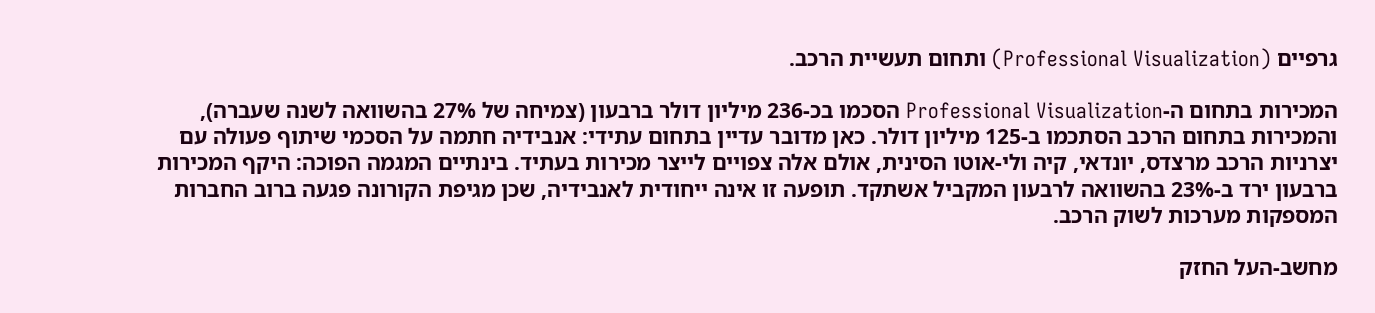גרפיים (Professional Visualization) ותחום תעשיית הרכב.

המכירות בתחום ה-Professional Visualization הסכמו בכ-236 מיליון דולר ברבעון (צמיחה של 27% בהשוואה לשנה שעברה), והמכירות בתחום הרכב הסתכמו ב-125 מיליון דולר. כאן מדובר עדיין בתחום עתידי: אנבידיה חתמה על הסכמי שיתוף פעולה עם יצרניות הרכב מרצדס, יונדאי, קיה ולי-אוטו הסינית, אולם אלה צפויים לייצר מכירות בעתיד. בינתיים המגמה הפוכה: היקף המכירות ברבעון ירד ב-23% בהשוואה לרבעון המקביל אשתקד. תופעה זו אינה ייחודית לאנבידיה, שכן מגיפת הקורונה פגעה ברוב החברות המספקות מערכות לשוק הרכב.

מחשב-העל החזק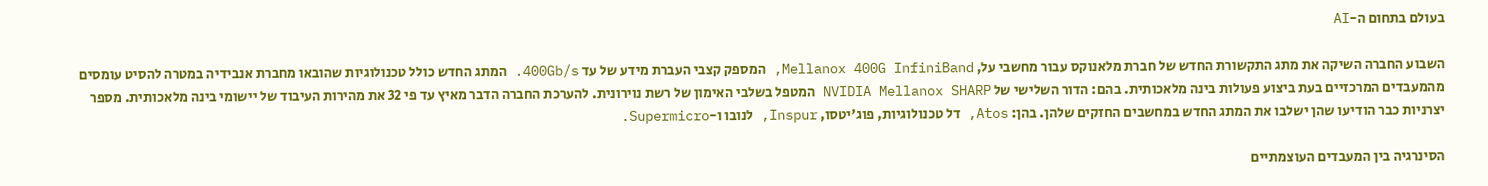בעולם בתחום ה-AI

השבוע החברה השיקה את מתג התקשורת החדש של חברת מלאנוקס עבור מחשבי על, Mellanox 400G InfiniBand, המספק קצבי העברת מידע של עד 400Gb/s. המתג החדש כולל טכנולוגיות שהובאו מחברת אנבידיה במטרה להסיט עומסים מהמעבדים המרכזיים בעת ביצוע פעולות בינה מלאכותית. בהם: הדור השלישי של NVIDIA Mellanox SHARP המטפל בשלבי האימון של רשת נוירונית. להערכת החברה הדבר מאיץ עד פי 32 את מהירות העיבוד של יישומי בינה מלאכותית. מספר יצרניות כבר הודיעו שהן ישלבו את המתג החדש במחשבים החזקים שלהן. בהן: Atos, דל טכנולוגיות, פוג'יטסו, Inspur, לנובו ו-Supermicro.

הסינרגיה בין המעבדים העוצמתיים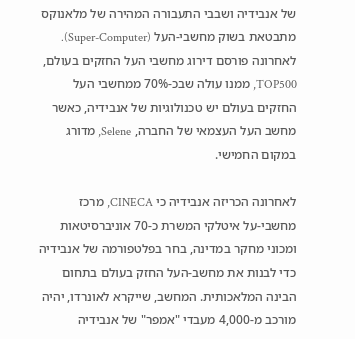של אנבידיה ושבבי התעבורה המהירה של מלאנוקס מתבטאת בשוק מחשבי-העל (Super-Computer). לאחרונה פורסם דירוג מחשבי העל החזקים בעולם, TOP500, ממנו עולה שבכ-70% ממחשבי העל החזקים בעולם יש טכנולוגיות של אנבידיה, כאשר מחשב העל העצמאי של החברה, Selene, מדורג במקום החמישי.

לאחרונה הכריזה אנבידיה כי CINECA, מרכז מחשבי-על איטלקי המשרת כ-70 אוניברסיטאות ומכוני מחקר במדינה, בחר בפלטפורמה של אנבידיה כדי לבנות את מחשב-העל החזק בעולם בתחום הבינה המלאכותית. המחשב, שייקרא לאונרדו, יהיה מורכב מ-4,000 מעבדי "אמפר" של אנבידיה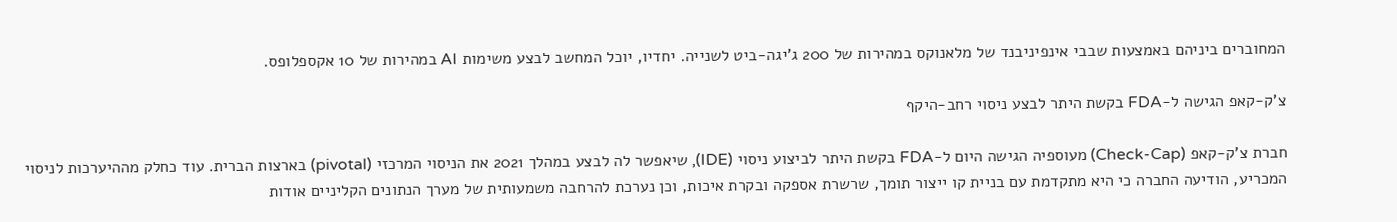המחוברים ביניהם באמצעות שבבי אינפיניבנד של מלאנוקס במהירות של 200 ג'יגה-ביט לשנייה. יחדיו, יוכל המחשב לבצע משימות AI במהירות של 10 אקספלופס.

צ'ק-קאפ הגישה ל-FDA בקשת היתר לבצע ניסוי רחב-היקף

חברת צ'ק-קאפ (Check-Cap) מעוספיה הגישה היום ל-FDA בקשת היתר לביצוע ניסוי (IDE), שיאפשר לה לבצע במהלך 2021 את הניסוי המרכזי (pivotal) בארצות הברית. עוד כחלק מההיערכות לניסוי המכריע, הודיעה החברה כי היא מתקדמת עם בניית קו ייצור תומך, שרשרת אספקה ובקרת איכות, וכן נערכת להרחבה משמעותית של מערך הנתונים הקליניים אודות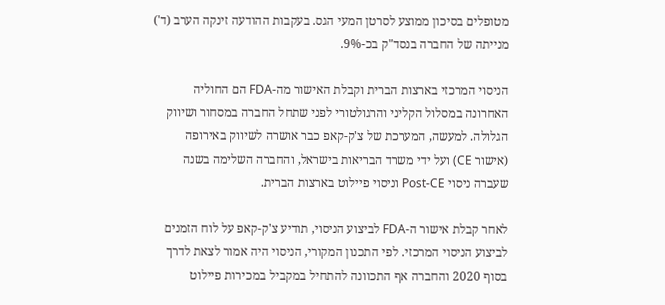מטופלים בסיכון ממוצע לסרטן המעי הגס. בעקבות ההודעה זינקה הערב (ד') מנייתה של החברה בנסד"ק בכ-9%.

הניסוי המרכזי בארצות הברית וקבלת האישור מה-FDA הם החוליה האחרונה במסלול הקליני והרגולטורי לפני שתחל החברה במסחור ושיווק הגלולה. למעשה, המערכת של צ'ק-קאפ כבר אושרה לשיווק באירופה (אישור CE) ועל ידי משרד הבריאות בישראל, והחברה השלימה בשנה שעברה ניסוי Post-CE וניסוי פיילוט בארצות הברית.

לאחר קבלת אישור ה-FDA לביצוע הניסוי, תודיע צ'ק-קאפ על לוח הזמנים לביצוע הניסוי המרכזי. לפי התכנון המקורי, הניסוי היה אמור לצאת לדרך בסוף 2020 והחברה אף התכוונה להתחיל במקביל במכירות פיילוט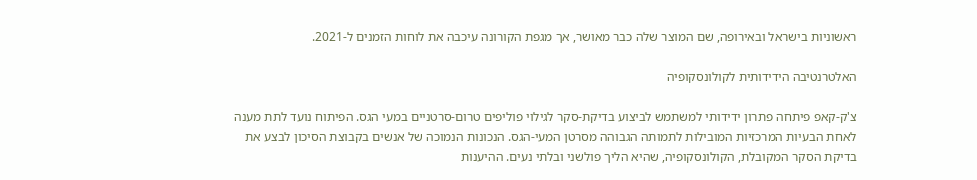ראשוניות בישראל ובאירופה, שם המוצר שלה כבר מאושר, אך מגפת הקורונה עיכבה את לוחות הזמנים ל-2021.

האלטרנטיבה הידידותית לקולונסקופיה

צ'ק-קאפ פיתחה פתרון ידידותי למשתמש לביצוע בדיקת-סקר לגילוי פוליפים טרום-סרטניים במעי הגס. הפיתוח נועד לתת מענה לאחת הבעיות המרכזיות המובילות לתמותה הגבוהה מסרטן המעי-הגס. הנכונות הנמוכה של אנשים בקבוצת הסיכון לבצע את בדיקת הסקר המקובלת, הקולונסקופיה, שהיא הליך פולשני ובלתי נעים. ההיענות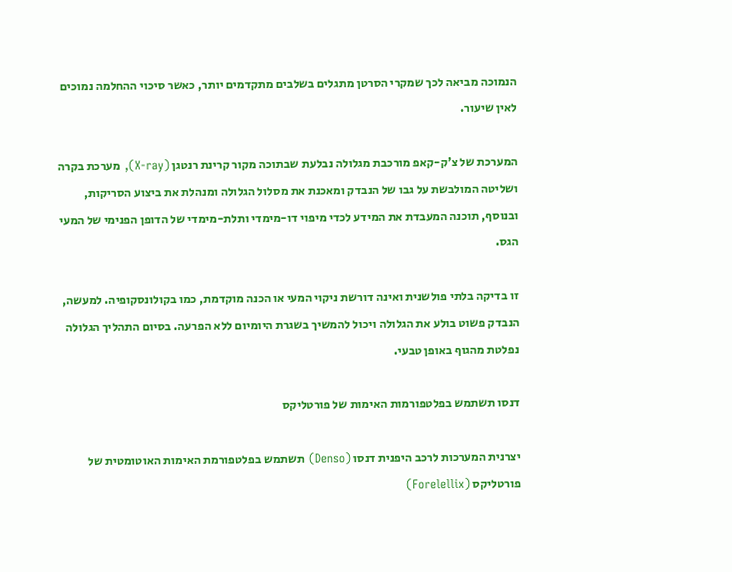הנמוכה מביאה לכך שמקרי הסרטן מתגלים בשלבים מתקדמים יותר, כאשר סיכוי ההחלמה נמוכים לאין שיעור.

המערכת של צ'ק-קאפ מורכבת מגלולה נבלעת שבתוכה מקור קרינת רנטגן (X-ray), מערכת בקרה ושליטה המולבשת על גבו של הנבדק ומאכנת את מסלול הגלולה ומנהלת את ביצוע הסריקות, ובנוסף, תוכנה המעבדת את המידע לכדי מיפוי דו-מימדי ותלת-מימדי של הדופן הפנימי של המעי הגס.

זו בדיקה בלתי פולשנית ואינה דורשת ניקוי המעי או הכנה מוקדמת, כמו בקולונסקופיה. למעשה, הנבדק פשוט בולע את הגלולה ויכול להמשיך בשגרת היומיום ללא הפרעה. בסיום התהליך הגלולה נפלטת מהגוף באופן טבעי.

דנסו תשתמש בפלטפורמות האימות של פורטליקס

יצרנית המערכות לרכב היפנית דנסו (Denso) תשתמש בפלטפורמת האימות האוטומטית של פורטליקס (Forelellix)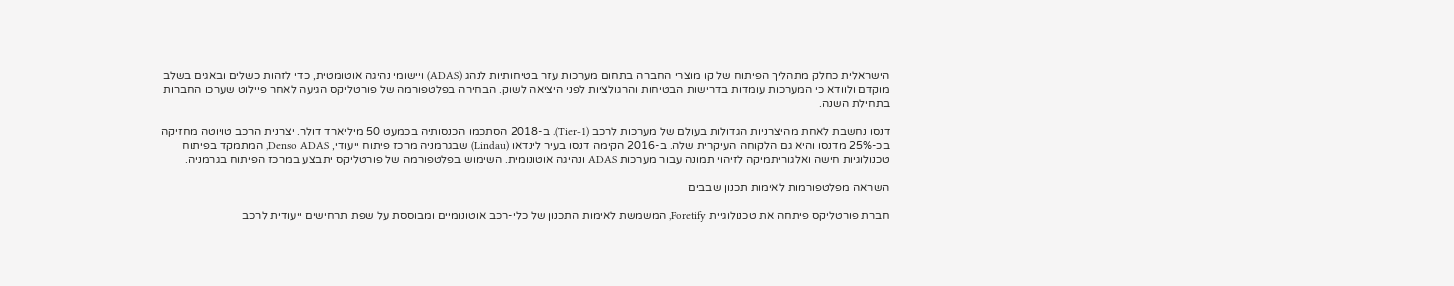הישראלית כחלק מתהליך הפיתוח של קו מוצרי החברה בתחום מערכות עזר בטיחותיות לנהג (ADAS) ויישומי נהיגה אוטומטית, כדי לזהות כשלים ובאגים בשלב מוקדם ולוודא כי המערכות עומדות בדרישות הבטיחות והרגולציות לפני היציאה לשוק. הבחירה בפלטפורמה של פורטליקס הגיעה לאחר פיילוט שערכו החברות בתחילת השנה.

דנסו נחשבת לאחת מהיצרניות הגדולות בעולם של מערכות לרכב (Tier-1). ב-2018 הסתכמו הכנסותיה בכמעט 50 מיליארד דולר. יצרנית הרכב טויוטה מחזיקה בכ-25% מדנסו והיא גם הלקוחה העיקרית שלה. ב-2016 הקימה דנסו בעיר לינדאו (Lindau) שבגרמניה מרכז פיתוח ייעודי, Denso ADAS, המתמקד בפיתוח טכנולוגיות חישה ואלגוריתמיקה לזיהוי תמונה עבור מערכות ADAS ונהיגה אוטונומית. השימוש בפלטפורמה של פורטליקס יתבצע במרכז הפיתוח בגרמניה.

השראה מפלטפורמות לאימות תכנון שבבים

חברת פורטליקס פיתחה את טכנולוגיית Foretify, המשמשת לאימות התכנון של כלי-רכב אוטונומיים ומבוססת על שפת תרחישים ייעודית לרכב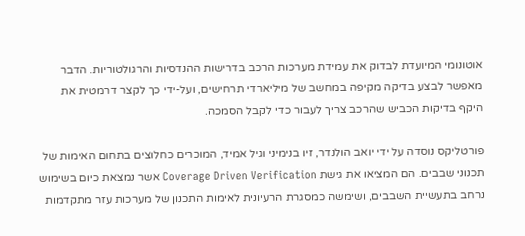אוטונומי המיועדת לבדוק את עמידת מערכות הרכב בדרישות ההנדסיות והרגולטוריות. הדבר מאפשר לבצע בדיקה מקיפה במחשב של מיליארדי תרחישים, ועל-ידי כך לקצר דרמטית את היקף בדיקות הכביש שהרכב צריך לעבור כדי לקבל הסמכה.

פורטליקס נוסדה על ידי יואב הולנדר, זיו בנימיני וגיל אמיד, המוכרים כחלוצים בתחום האימות של תכנוני שבבים. הם המציאו את גישת Coverage Driven Verification אשר נמצאת כיום בשימוש נרחב בתעשיית השבבים, ושימשה כמסגרת הרעיונית לאימות התכנון של מערכות עזר מתקדמות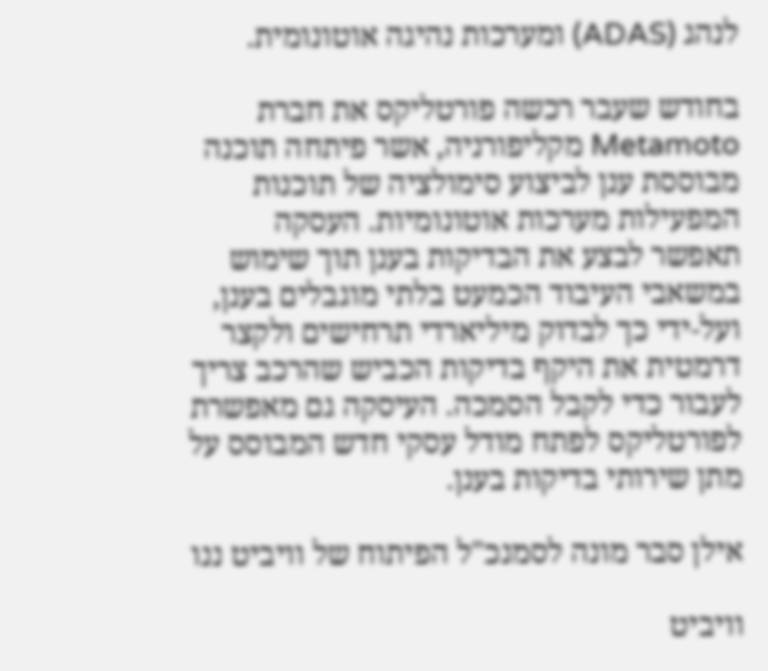לנהג (ADAS) ומערכות נהיגה אוטונומית.

בחודש שעבר רכשה פורטליקס את חברת Metamoto מקליפורניה, אשר פיתחה תוכנה מבוססת ענן לביצוע סימולציה של תוכנות המפעילות מערכות אוטונומיות. העסקה תאפשר לבצע את הבדיקות בענן תוך שימוש במשאבי העיבוד הכמעט בלתי מוגבלים בענן, ועל-ידי כך לבדוק מיליארדי תרחישים ולקצר דרמטית את היקף בדיקות הכביש שהרכב צריך לעבור כדי לקבל הסמכה. העיסקה גם מאפשרת לפורטליקס לפתח מודל עסקי חדש המבוסס על מתן שירותי בדיקות בענן.

אילן סבר מונה לסמנכ"ל הפיתוח של וויביט ננו

וויביט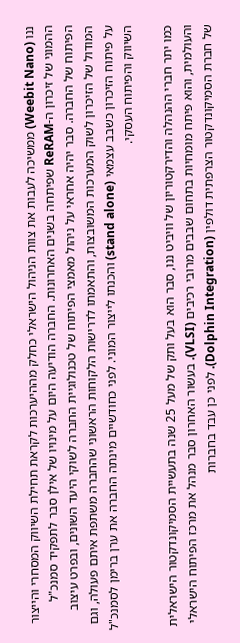ננו (Weebit Nano) ממשיכה לעבות את צוות הניהול הישראלי כחלק מההיערכות לקראת תחילת השיווק המסחרי והייצור ההמוני של זיכרון ה-ReRAM שפיתחה בשנים האחרונות. החברה הודיעה היום על מינויו של אילן סבר לתפקיד סמנכ"ל הפיתוח של החברה. סבר יהיה אחראי על ניהול מאמצי הפיתוח של טכנולוגיית החברה לשוקי היעד השונים, ובפרט עיצוב המודול של הזיכרון לשוק המערכות המשובצות, והתאמתו לדרישות הלקוחות הראשוני שהחברה משתפת איתם פעולה, וגם על פיתוח הזיכרון כשבב עצמאי (stand alone) והכנתו לייצור המוני. לפני כחודשיים מינתה החברה את ערן ברימן לסמנכ"ל השיווק והפיתוח העסקי.

כמו יתר חברי ההנהלה והדירקטוריון של וויביט ננו, סבר הוא בעל ותק של מעל 25 שנה בתעשיית הסמיקונדקטור הישראלית והעולמית, והוא פיתח מומחיות בתחום שבבים מרובי רכיבים (VLSI). בעשור האחרון סבר מנהל את מרכז הפיתוח הישראלי של חברת הסמיקונדקטור הצרפתית דולפין (Dolphin Integration). לפני כן עבד בחברות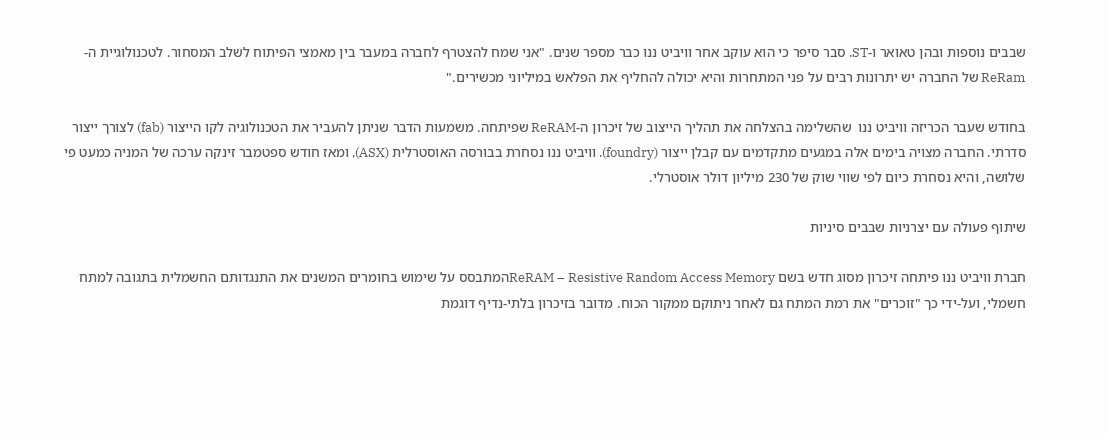שבבים נוספות ובהן טאואר ו-ST. סבר סיפר כי הוא עוקב אחר וויביט ננו כבר מספר שנים. "אני שמח להצטרף לחברה במעבר בין מאמצי הפיתוח לשלב המסחור. לטכנולוגיית ה-ReRam של החברה יש יתרונות רבים על פני המתחרות והיא יכולה להחליף את הפלאש במיליוני מכשירים."

בחודש שעבר הכריזה וויביט ננו  שהשלימה בהצלחה את תהליך הייצוב של זיכרון ה-ReRAM שפיתחה. משמעות הדבר שניתן להעביר את הטכנולוגיה לקו הייצור (fab) לצורך ייצור סדרתי. החברה מצויה בימים אלה במגעים מתקדמים עם קבלן ייצור (foundry). וויביט ננו נסחרת בבורסה האוסטרלית (ASX), ומאז חודש ספטמבר זינקה ערכה של המניה כמעט פי שלושה, והיא נסחרת כיום לפי שווי שוק של 230 מיליון דולר אוסטרלי.

שיתוף פעולה עם יצרניות שבבים סיניות

חברת וויביט ננו פיתחה זיכרון מסוג חדש בשם ReRAM – Resistive Random Access Memoryהמתבסס על שימוש בחומרים המשנים את התנגדותם החשמלית בתגובה למתח חשמלי, ועל-ידי כך "זוכרים" את רמת המתח גם לאחר ניתוקם ממקור הכוח. מדובר בזיכרון בלתי-נדיף דוגמת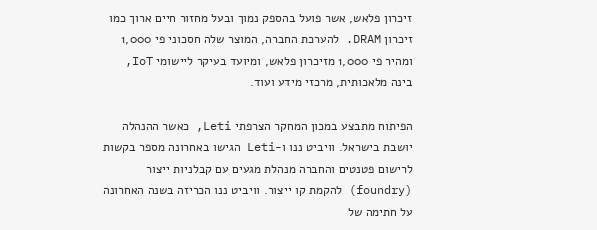זיכרון פלאש, אשר פועל בהספק נמוך ובעל מחזור חיים ארוך כמו זיכרון DRAM. להערכת החברה, המוצר שלה חסכוני פי 1,000 ומהיר פי 1,000 מזיכרון פלאש, ומיועד בעיקר ליישומי IoT, בינה מלאכותית, מרכזי מידע ועוד.

הפיתוח מתבצע במכון המחקר הצרפתי Leti, כאשר ההנהלה יושבת בישראל. וויביט ננו ו-Leti הגישו באחרונה מספר בקשות לרישום פטנטים והחברה מנהלת מגעים עם קבלניות ייצור (foundry) להקמת קו ייצור. וויביט ננו הכריזה בשנה האחרונה על חתימה של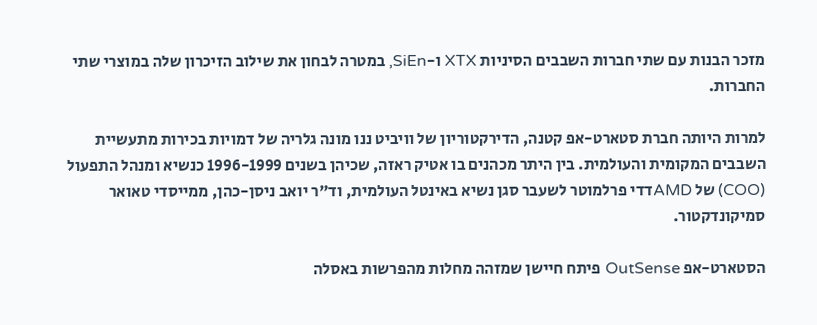מזכר הבנות עם שתי חברות השבבים הסיניות XTX ו-SiEn, במטרה לבחון את שילוב הזיכרון שלה במוצרי שתי החברות.

למרות היותה חברת סטארט-אפ קטנה, הדירקטוריון של וויביט ננו מונה גלריה של דמויות בכירות מתעשיית השבבים המקומית והעולמית. בין היתר מכהנים בו אטיק ראזה, שכיהן בשנים 1996-1999 כנשיא ומנהל התפעול (COO) של AMDדדי פרלמוטר לשעבר סגן נשיא באינטל העולמית, וד"ר יואב ניסן-כהן, ממייסדי טאואר סמיקונדקטור.

הסטארט-אפ OutSense פיתח חיישן שמזהה מחלות מהפרשות באסלה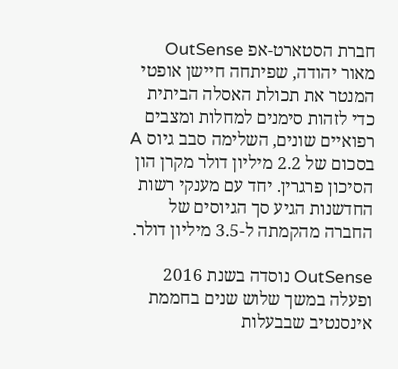חברת הסטארט-אפ OutSense מאור יהודה, שפיתחה חיישן אופטי המנטר את תכולת האסלה הביתית כדי לזהות סימנים למחלות ומצבים רפואיים שונים, השלימה סבב גיוס A בסכום של 2.2 מיליון דולר מקרן הון הסיכון פרגרין. יחד עם מענקי רשות החדשנות הגיע סך הגיוסים של החברה מהקמתה ל-3.5 מיליון דולר.

OutSense נוסדה בשנת 2016 ופעלה במשך שלוש שנים בחממת אינסנטיב שבבעלות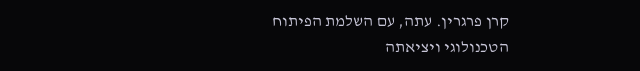קרן פרגרין. עתה, עם השלמת הפיתוח הטכנולוגי ויציאתה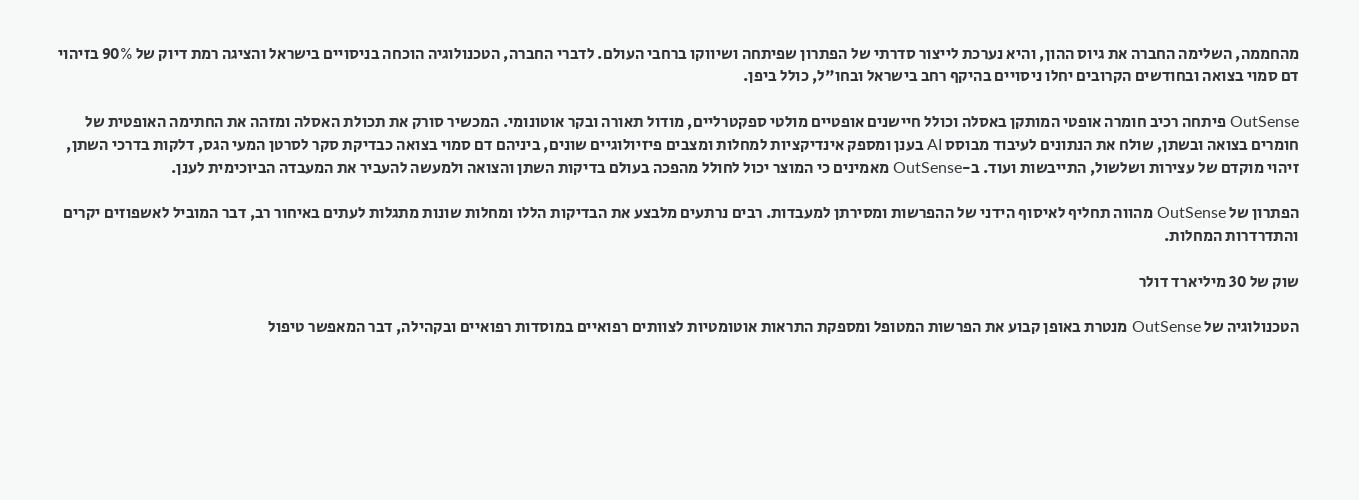מהחממה, השלימה החברה את גיוס ההון, והיא נערכת לייצור סדרתי של הפתרון שפיתחה ושיווקו ברחבי העולם. לדברי החברה, הטכנולוגיה הוכחה בניסויים בישראל והציגה רמת דיוק של 90% בזיהוי דם סמוי בצואה ובחודשים הקרובים יחלו ניסויים בהיקף רחב בישראל ובחו"ל, כולל ביפן.

OutSense פיתחה רכיב חומרה אופטי המותקן באסלה וכולל חיישנים אופטיים מולטי ספקטרליים, מודול תאורה ובקר אוטונומי. המכשיר סורק את תכולת האסלה ומזהה את החתימה האופטית של חומרים בצואה ובשתן, שולח את הנתונים לעיבוד מבוסס AI בענן ומספק אינדיקציות למחלות ומצבים פיזיולוגיים שונים, ביניהם דם סמוי בצואה כבדיקת סקר לסרטן המעי הגס, דלקות בדרכי השתן, זיהוי מוקדם של עצירות ושלשול, התייבשות ועוד. ב-OutSense מאמינים כי המוצר יכול לחולל מהפכה בעולם בדיקות השתן והצואה ולמעשה להעביר את המעבדה הביוכימית לענן.

הפתרון של OutSense מהווה תחליף לאיסוף הידני של ההפרשות ומסירתן למעבדות. רבים נרתעים מלבצע את הבדיקות הללו ומחלות שונות מתגלות לעתים באיחור רב, דבר המוביל לאשפוזים יקרים והתדרדרות המחלות.

שוק של 30 מיליארד דולר

הטכנולוגיה של OutSense מנטרת באופן קבוע את הפרשות המטופל ומספקת התראות אוטומטיות לצוותים רפואיים במוסדות רפואיים ובקהילה, דבר המאפשר טיפול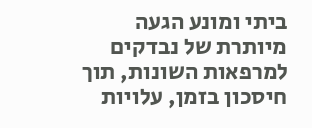ביתי ומונע הגעה מיותרת של נבדקים למרפאות השונות, תוך חיסכון בזמן, עלויות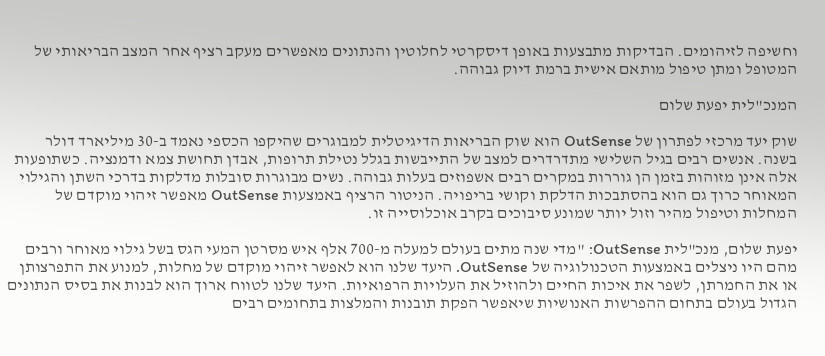וחשיפה לזיהומים. הבדיקות מתבצעות באופן דיסקרטי לחלוטין והנתונים מאפשרים מעקב רציף אחר המצב הבריאותי של המטופל ומתן טיפול מותאם אישית ברמת דיוק גבוהה.

המנכ"לית יפעת שלום

שוק יעד מרכזי לפתרון של OutSense הוא שוק הבריאות הדיגיטלית למבוגרים שהיקפו הכספי נאמד ב-30 מיליארד דולר בשנה. אנשים רבים בגיל השלישי מתדרדרים למצב של התייבשות בגלל נטילת תרופות, אבדן תחושת צמא ודמנציה. כשתופעות אלה אינן מזוהות בזמן הן גוררות במקרים רבים אשפוזים בעלות גבוהה. נשים מבוגרות סובלות מדלקות בדרכי השתן והגילוי המאוחר כרוך גם הוא בהסתבכות הדלקת וקושי בריפויה. הניטור הרציף באמצעות OutSense מאפשר זיהוי מוקדם של המחלות וטיפול מהיר וזול יותר שמונע סיבוכים בקרב אוכלוסייה זו.

יפעת שלום, מנכ"לית OutSense: "מדי שנה מתים בעולם למעלה מ-700 אלף איש מסרטן המעי הגס בשל גילוי מאוחר ורבים מהם היו ניצלים באמצעות הטכנולוגיה של OutSense. היעד שלנו הוא לאפשר זיהוי מוקדם של מחלות, למנוע את התפרצותן או את החמרתן, לשפר את איכות החיים ולהוזיל את העלויות הרפואיות. היעד שלנו לטווח ארוך הוא לבנות את בסיס הנתונים הגדול בעולם בתחום ההפרשות האנושיות שיאפשר הפקת תובנות והמלצות בתחומים רבים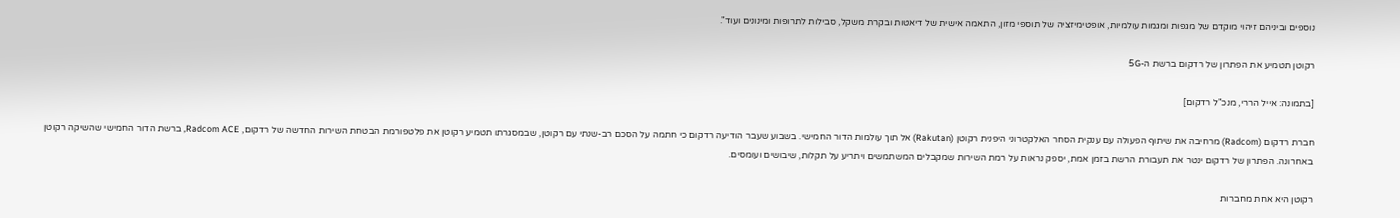נוספים וביניהם זיהוי מוקדם של מגפות ומגמות עולמיות, אופטימיזציה של תוספי מזון, התאמה אישית של דיאטות ובקרת משקל, סבילות לתרופות ומינונים ועוד".

רקוטן תטמיע את הפתרון של רדקום ברשת ה-5G

[בתמונה: אייל הררי, מנכ"ל רדקום]

חברת רדקום (Radcom) מרחיבה את שיתוף הפעולה עם ענקית הסחר האלקטרוני היפנית רקוטן (Rakutan) אל תוך עולמות הדור החמישי. בשבוע שעבר הודיעה רדקום כי חתמה על הסכם רב-שנתי עם רקוטן, שבמסגרתו תטמיע רקוטן את פלטפורמת הבטחת השירות החדשה של רדקום, Radcom ACE, ברשת הדור החמישי שהשיקה רקוטן באחרונה. הפתרון של רדקום ינטר את תעבורת הרשת בזמן אמת, יספק נראות על רמת השירות שמקבלים המשתמשים ויתריע על תקלות, שיבושים ועומסים.

רקוטן היא אחת מחברות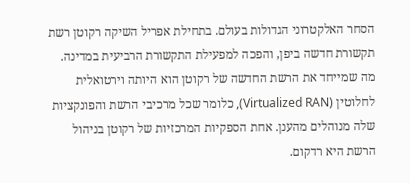הסחר האלקטרוני הגדולות בעולם. בתחילת אפריל השיקה רקוטן רשת תקשורת חדשה ביפן, והפכה למפעילת התקשורת הרביעית במדינה. מה שמייחד את הרשת החדשה של רקוטן הוא היותה וירטואלית לחלוטין (Virtualized RAN), כלומר שכל מרכיבי הרשת והפונקציות שלה מנוהלים מהענן. אחת הספקיות המרכזיות של רקוטן בניהול הרשת היא רדקום.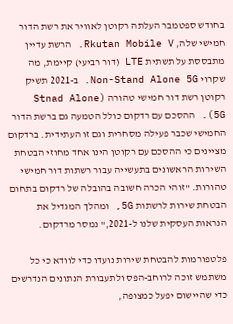בחודש ספטמבר העלתה רקוטן לאוויר את רשת הדור חמישי שלה, Rkutan Mobile V. הרשת עדיין מתבססת על תשתית LTE (דור רביעי) קיימת, מה שקרוי Non-Stand Alone 5G. ב-2021 תשיק רקוטן רשת דור חמישי טהורה (Stnad Alone 5G). ההסכם עם רדקום כולל הטמעה גם ברשת הדור החמישי שכבר פעילה מסחרית וגם זו העתידית. ברדקום מציינים כי ההסכם עם רקוטן הינו אחד מחוזי הבטחת השירות הראשונים בתעשייה עבור רשתות דור חמישי טהורות. "זוהי הכרה חשובה בהובלה של רדקום בתחום הבטחת שירות לרשתות 5G, ומהלך המגדיל את הנראות העסקית שלנו ל-2021," נמסר מרדקום.

פלטפורמות להבטחת שירות נועדו כדי לוודא כי כל משתמש זוכה לרוחב-הפס ולתעבורת הנתונים הנדרשים כדי שהיישום יפעל כמצופה,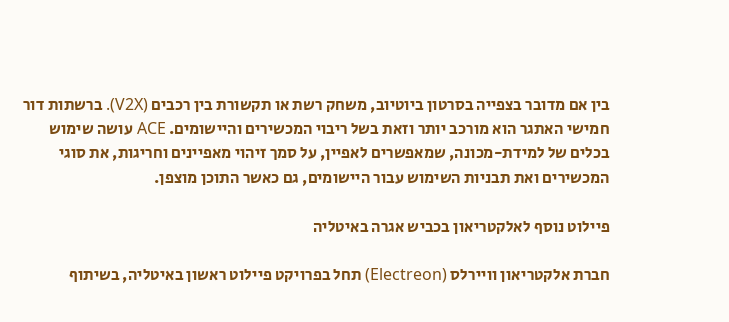בין אם מדובר בצפייה בסרטון ביוטיוב, משחק רשת או תקשורת בין רכבים (V2X). ברשתות דור חמישי האתגר הוא מורכב יותר וזאת בשל ריבוי המכשירים והיישומים. ACE עושה שימוש בכלים של למידת-מכונה, שמאפשרים לאפיין, על סמך זיהוי מאפיינים וחריגות, את סוגי המכשירים ואת תבניות השימוש עבור היישומים, גם כאשר התוכן מוצפן.

פיילוט נוסף לאלקטריאון בכביש אגרה באיטליה

חברת אלקטריאון וויירלס (Electreon) תחל בפרויקט פיילוט ראשון באיטליה, בשיתוף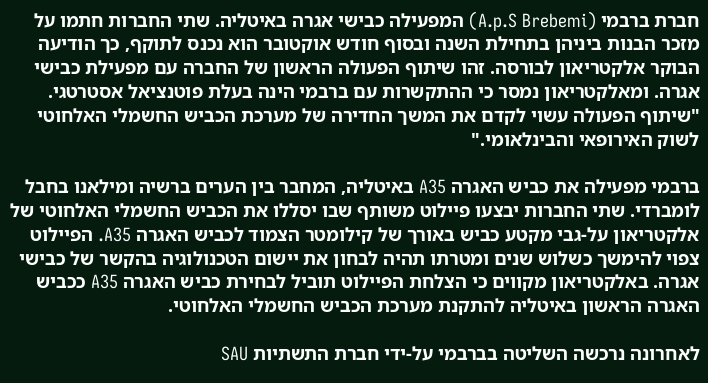חברת ברבמי (A.p.S Brebemi) המפעילה כבישי אגרה באיטליה. שתי החברות חתמו על מזכר הבנות ביניהן בתחילת השנה ובסוף חודש אוקטובר הוא נכנס לתוקף, כך הודיעה הבוקר אלקטריאון לבורסה. זהו שיתוף הפעולה הראשון של החברה עם מפעילת כבישי אגרה. ומאלקטריאון נמסר כי ההתקשרות עם ברבמי הינה בעלת פוטנציאל אסטרטגי. "שיתוף הפעולה עשוי לקדם את המשך החדירה של מערכת הכביש החשמלי האלחוטי לשוק האירופאי והבינלאומי."

ברבמי מפעילה את כביש האגרה A35 באיטליה, המחבר בין הערים ברשיה ומילאנו בחבל לומברדי. שתי החברות יבצעו פיילוט משותף שבו יסללו את הכביש החשמלי האלחוטי של אלקטריאון על-גבי מקטע כביש באורך של קילומטר הצמוד לכביש האגרה A35. הפיילוט צפוי להימשך כשלוש שנים ומטרתו תהיה לבחון את יישום הטכנולוגיה בהקשר של כבישי אגרה. באלקטריאון מקווים כי הצלחת הפיילוט תוביל לבחירת כביש האגרה A35 ככביש האגרה הראשון באיטליה להתקנת מערכת הכביש החשמלי האלחוטי.

לאחרונה נרכשה השליטה בברבמי על-ידי חברת התשתיות SAU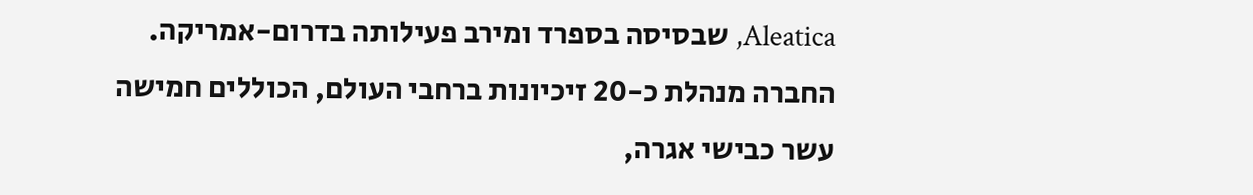Aleatica, שבסיסה בספרד ומירב פעילותה בדרום-אמריקה. החברה מנהלת כ-20 זיכיונות ברחבי העולם, הכוללים חמישה עשר כבישי אגרה,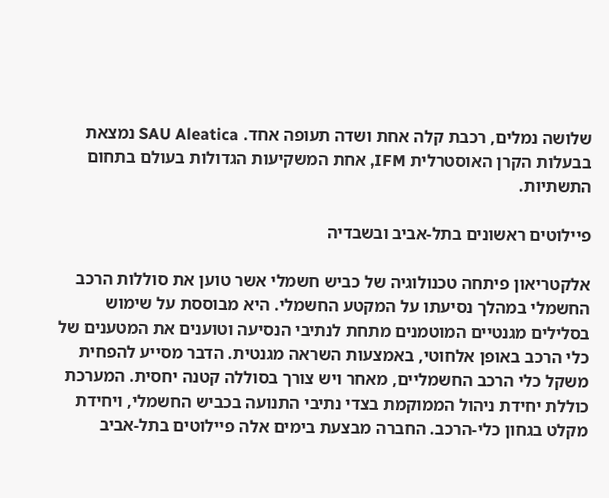שלושה נמלים, רכבת קלה אחת ושדה תעופה אחד. SAU Aleatica נמצאת בבעלות הקרן האוסטרלית IFM, אחת המשקיעות הגדולות בעולם בתחום התשתיות.

פיילוטים ראשונים בתל-אביב ובשבדיה

אלקטריאון פיתחה טכנולוגיה של כביש חשמלי אשר טוען את סוללות הרכב החשמלי במהלך נסיעתו על המקטע החשמלי. היא מבוססת על שימוש בסלילים מגנטיים המוטמנים מתחת לנתיבי הנסיעה וטוענים את המטענים של כלי הרכב באופן אלחוטי, באמצעות השראה מגנטית. הדבר מסייע להפחית משקל כלי הרכב החשמליים, מאחר ויש צורך בסוללה קטנה יחסית. המערכת כוללת יחידת ניהול הממוקמת בצדי נתיבי התנועה בכביש החשמלי, ויחידת מקלט בגחון כלי-הרכב. החברה מבצעת בימים אלה פיילוטים בתל-אביב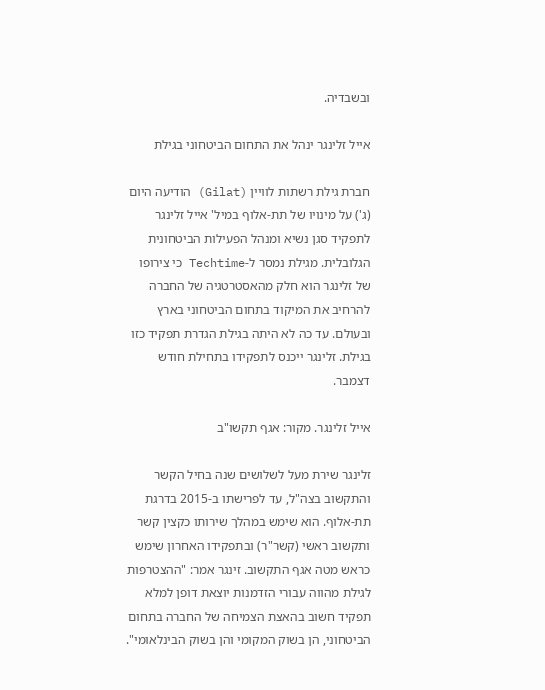ובשבדיה.

אייל זלינגר ינהל את התחום הביטחוני בגילת

חברת גילת רשתות לוויין (Gilat) הודיעה היום (ג') על מינויו של תת-אלוף במיל' אייל זלינגר לתפקיד סגן נשיא ומנהל הפעילות הביטחונית הגלובלית. מגילת נמסר ל-Techtime כי צירופו של זלינגר הוא חלק מהאסטרטגיה של החברה להרחיב את המיקוד בתחום הביטחוני בארץ ובעולם. עד כה לא היתה בגילת הגדרת תפקיד כזו בגילת. זלינגר ייכנס לתפקידו בתחילת חודש דצמבר.

אייל זלינגר. מקור: אגף תקשו"ב

זלינגר שירת מעל לשלושים שנה בחיל הקשר והתקשוב בצה"ל, עד לפרישתו ב-2015 בדרגת תת-אלוף. הוא שימש במהלך שירותו כקצין קשר ותקשוב ראשי (קשר"ר) ובתפקידו האחרון שימש כראש מטה אגף התקשוב. זינגר אמר: "ההצטרפות לגילת מהווה עבורי הזדמנות יוצאת דופן למלא תפקיד חשוב בהאצת הצמיחה של החברה בתחום הביטחוני, הן בשוק המקומי והן בשוק הבינלאומי".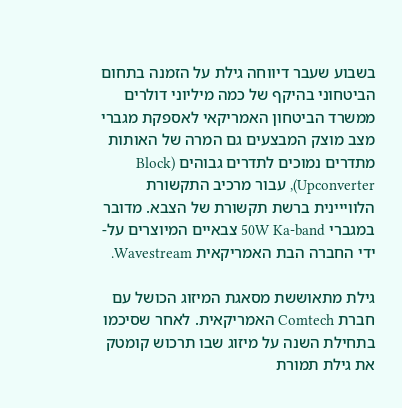בשבוע שעבר דיווחה גילת על הזמנה בתחום הביטחוני בהיקף של כמה מיליוני דולרים ממשרד הביטחון האמריקאי לאספקת מגברי מצב מוצק המבצעים גם המרה של האותות מתדרים נמוכים לתדרים גבוהים (Block Upconverter), עבור מרכיב התקשורת הלווייינית ברשת תקשורת של הצבא. מדובר במגברי 50W Ka-band צבאיים המיוצרים על-ידי החברה הבת האמריקאית Wavestream.

גילת מתאוששת מסאגת המיזוג הכושל עם חברת Comtech האמריקאית. לאחר שסיכמו בתחילת השנה על מיזוג שבו תרכוש קומטק את גילת תמורת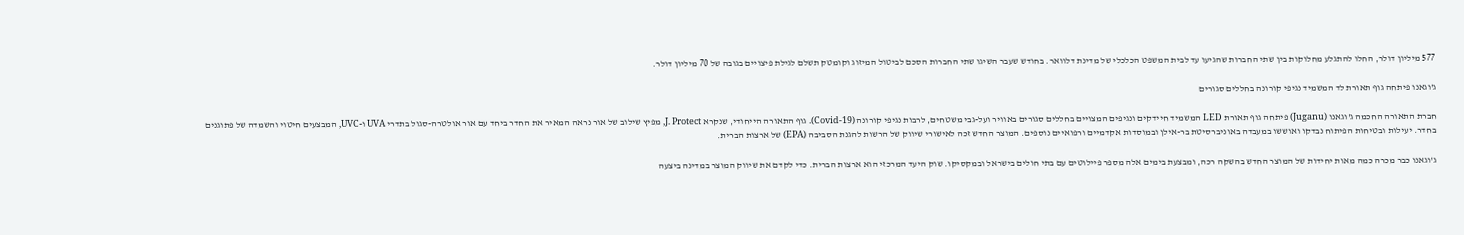577 מיליון דולר, החלו להתגלע מחלוקות בין שתי החברות שהגיעו עד לבית המשפט הכלכלי של מדינת דלוואר. בחודש שעבר השיגו שתי החברות הסכם לביטול המיזוג וקומטק תשלם לגילת פיצויים בגובה של 70 מיליון דולר.

ג'וגאנו פיתחה גוף תאורת לד המשמיד נגיפי קורונה בחללים סגורים

חברת התאורה החכמה ג'וגאנו (Juganu) פיתחה גוף תאורת LED המשמיד חיידקים ונגיפים המצויים בחללים סגורים באוויר ועל-גבי משטחים, לרבות נגיפי קורונה (Covid-19). גוף התאורה הייחודי, שנקרא J. Protect, מפיץ שילוב של אור נראה המאיר את החדר ביחד עם אור אולטרה-סגול בתדרי UVA ו-UVC, המבצעים חיטוי והשמדה של פתוגנים בחדר. יעילות ובטיחות הפיתוח נבדקו ואוששו במעבדה באוניברסיטת בר-אילן ובמוסדות אקדמיים ורפואיים נוספים. המוצר החדש זכה לאישורי שיווק של הרשות להגנת הסביבה (EPA) של ארצות הברית.

ג'וגאנו כבר מכרה כמה מאות יחידות של המוצר החדש בהשקה רכה, ומבצעת בימים אלה מספר פיילוטים עם בתי חולים בישראל ובמקסיקו. שוק היעד המרכזי הוא ארצות הברית. כדי לקדם את שיווק המוצר במדינה ביצעה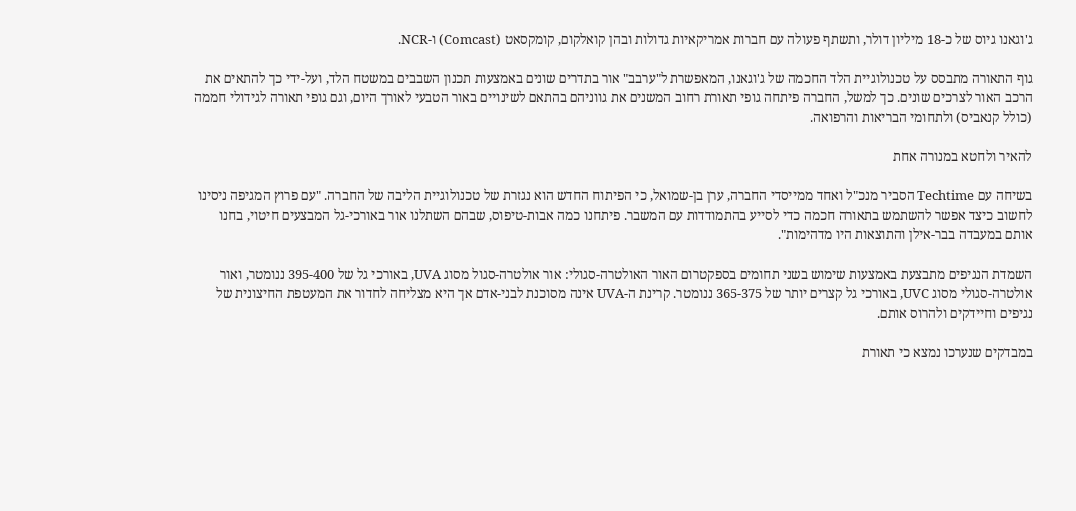ג'וגאנו גיוס של כ-18 מיליון דולר, ותשתף פעולה עם חברות אמריקאיות גדולות ובהן קואלקום, קומקסאט (Comcast) ו-NCR.

גוף התאורה מתבסס על טכנולוגיית הלד החכמה של ג'וגאנו, המאפשרת ל"ערבב" אור בתדרים שונים באמצעות תכנון השבבים במשטח הלד, ועל-ידי כך להתאים את הרכב האור לצרכים שונים. כך למשל, החברה פיתחה גופי תאורת רחוב המשנים את גווניהם בהתאם לשינויים באור הטבעי לאורך היום, וגם גופי תאורה לגידולי חממה (כולל קנאביס) ולתחומי הבריאות והרפואה.

להאיר ולחטא במנורה אחת

בשיחה עם Techtime הסביר מנכ"ל ואחד ממייסדי החברה, ערן בן-שמואל, כי הפיתוח החדש הוא נגזרת של טכנולוגיית הליבה של החברה. "עם פרוץ המגיפה ניסינו לחשוב כיצד אפשר להשתמש בתאורה חכמה כדי לסייע בהתמודדות עם המשבר. פיתחנו כמה אבות-טיפוס, שבהם השתלנו אור באורכי-גל המבצעים חיטוי, בחנו אותם במעבדה בבר-אילן והתוצאות היו מדהימות".

השמדת הנגיפים מתבצעת באמצעות שימוש בשני תחומים בספקטרום האור האולטרה-סגולי: אור אולטרה-סגול מסוג UVA, באורכי גל של 395-400 ננומטר, ואור אולטרה-סגולי מסוג UVC, באורכי גל קצרים יותר של 365-375 ננומטר. קרינת ה-UVA אינה מסוכנת לבני-אדם אך היא מצליחה לחדור את המעטפת החיצונית של נגיפים וחיידקים ולהרוס אותם.

במבדקים שנערכו נמצא כי תאורת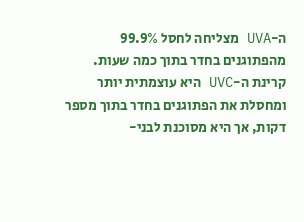ה-UVA מצליחה לחסל 99.9% מהפתוגנים בחדר בתוך כמה שעות. קרינת ה-UVC היא עוצמתית יותר ומחסלת את הפתוגנים בחדר בתוך מספר דקות, אך היא מסוכנת לבני-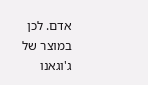אדם. לכן במוצר של ג'וגאנו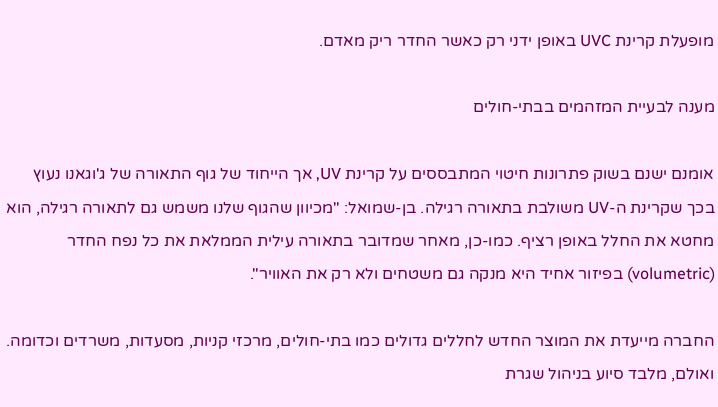מופעלת קרינת UVC באופן ידני רק כאשר החדר ריק מאדם.

מענה לבעיית המזהמים בבתי-חולים

אומנם ישנם בשוק פתרונות חיטוי המתבססים על קרינת UV, אך הייחוד של גוף התאורה של ג'וגאנו נעוץ  בכך שקרינת ה-UV משולבת בתאורה רגילה. בן-שמואל: "מכיוון שהגוף שלנו משמש גם לתאורה רגילה, הוא מחטא את החלל באופן רציף. כמו-כן, מאחר שמדובר בתאורה עילית הממלאת את כל נפח החדר (volumetric) בפיזור אחיד היא מנקה גם משטחים ולא רק את האוויר".

החברה מייעדת את המוצר החדש לחללים גדולים כמו בתי-חולים, מרכזי קניות, מסעדות, משרדים וכדומה. ואולם, מלבד סיוע בניהול שגרת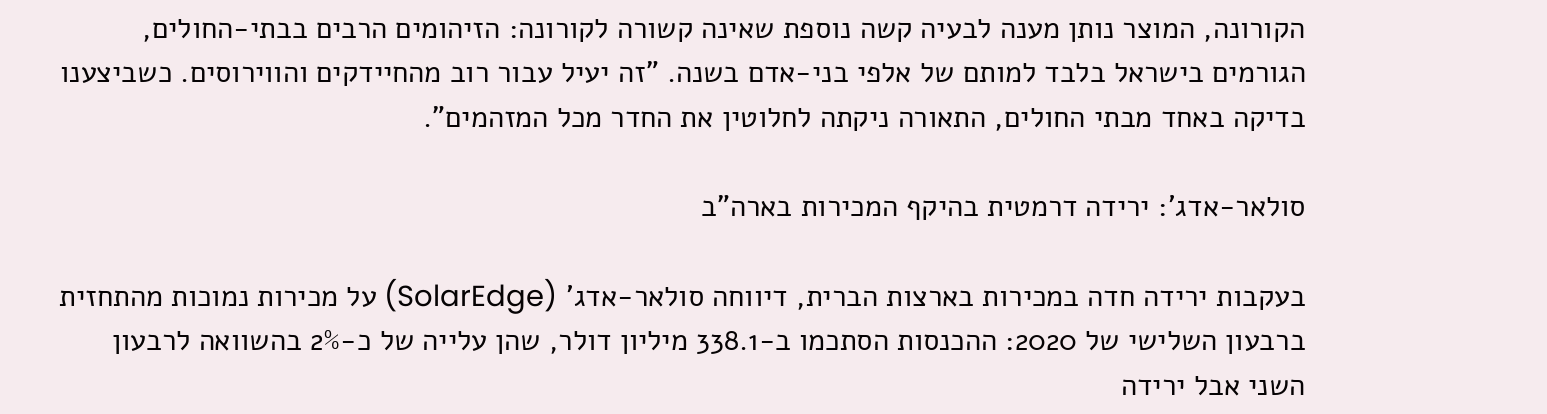הקורונה, המוצר נותן מענה לבעיה קשה נוספת שאינה קשורה לקורונה: הזיהומים הרבים בבתי-החולים, הגורמים בישראל בלבד למותם של אלפי בני-אדם בשנה. "זה יעיל עבור רוב מהחיידקים והווירוסים. כשביצענו בדיקה באחד מבתי החולים, התאורה ניקתה לחלוטין את החדר מכל המזהמים".

סולאר-אדג': ירידה דרמטית בהיקף המכירות בארה"ב

בעקבות ירידה חדה במכירות בארצות הברית, דיווחה סולאר-אדג' (SolarEdge) על מכירות נמוכות מהתחזית ברבעון השלישי של 2020: ההכנסות הסתכמו ב-338.1 מיליון דולר, שהן עלייה של כ-2% בהשוואה לרבעון השני אבל ירידה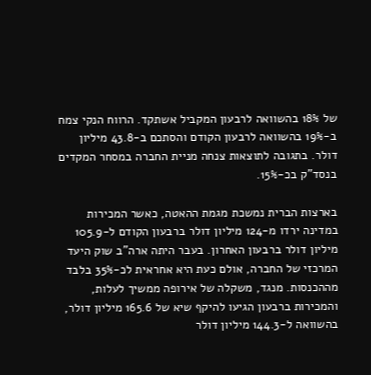של 18% בהשוואה לרבעון המקביל אשתקד. הרווח הנקי צמח ב-19% בהשוואה לרבעון הקודם והסתכם ב-43.8 מיליון דולר. בתגובה לתוצאות צנחה מניית החברה במסחר המקדים בנסד"ק בכ-15%.

בארצות הברית נמשכת מגמת ההאטה, כאשר המכירות במדינה ירדו מ-124 מיליון דולר ברבעון הקודם ל-105.9 מיליון דולר ברבעון האחרון. בעבר היתה ארה"ב שוק היעד המרכזי של החברה, אולם כעת היא אחראית לכ-35% בלבד מההכנסות. מנגד, משקלה של אירופה ממשיך לעלות, והמכירות ברבעון הגיעו להיקף שיא של 165.6 מיליון דולר, בהשוואה ל-144.3 מיליון דולר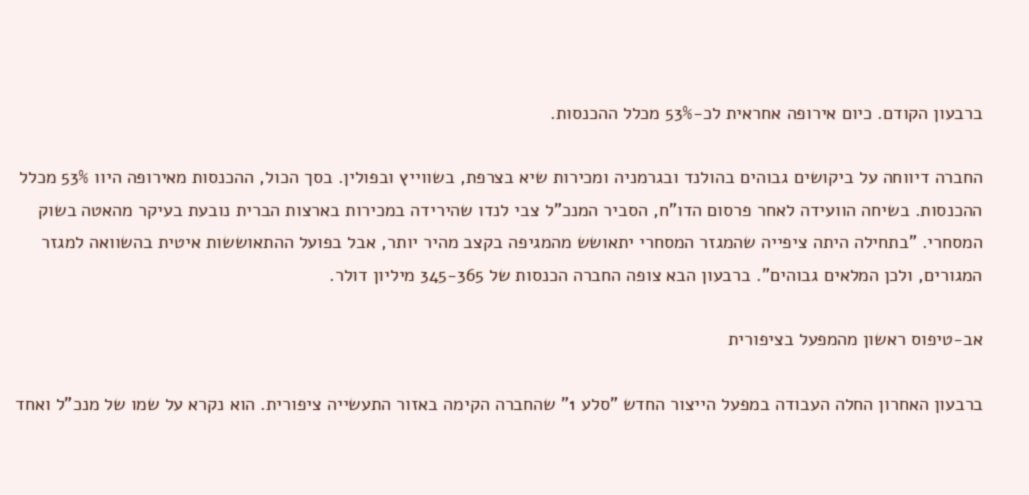ברבעון הקודם. כיום אירופה אחראית לכ-53% מכלל ההכנסות.

החברה דיווחה על ביקושים גבוהים בהולנד ובגרמניה ומכירות שיא בצרפת, בשווייץ ובפולין. בסך הכול, ההכנסות מאירופה היוו 53% מכלל ההכנסות. בשיחה הוועידה לאחר פרסום הדו"ח, הסביר המנכ"ל צבי לנדו שהירידה במכירות בארצות הברית נובעת בעיקר מהאטה בשוק המסחרי. "בתחילה היתה ציפייה שהמגזר המסחרי יתאושש מהמגיפה בקצב מהיר יותר, אבל בפועל ההתאוששות איטית בהשוואה למגזר המגורים, ולכן המלאים גבוהים". ברבעון הבא צופה החברה הכנסות של 345-365 מיליון דולר.

אב-טיפוס ראשון מהמפעל בציפורית

ברבעון האחרון החלה העבודה במפעל הייצור החדש "סלע 1" שהחברה הקימה באזור התעשייה ציפורית. הוא נקרא על שמו של מנכ"ל ואחד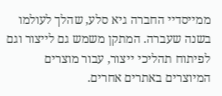ממייסדיי החברה גיא סלע, שהלך לעולמו בשנה שעברה. המתקן משמש גם לייצור וגם לפיתוח תהליכי ייצור, עבור מוצרים המיוצרים באתרים אחרים.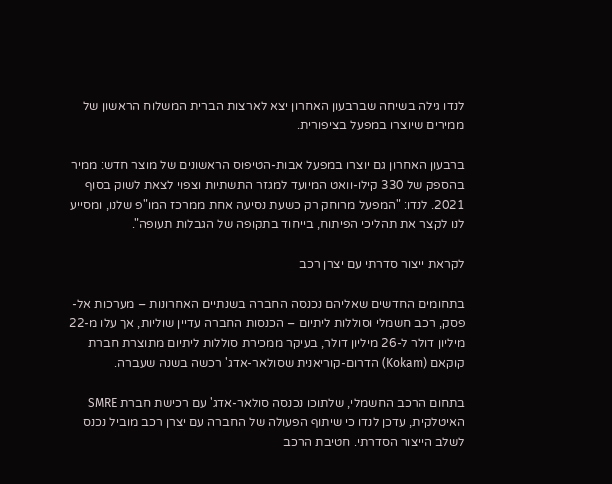לנדו גילה בשיחה שברבעון האחרון יצא לארצות הברית המשלוח הראשון של ממירים שיוצרו במפעל בציפורית.

ברבעון האחרון גם יוצרו במפעל אבות-הטיפוס הראשונים של מוצר חדש: ממיר בהספק של 330 קילו-וואט המיועד למגזר התשתיות וצפוי לצאת לשוק בסוף 2021. לנדו: "המפעל מרוחק רק כשעת נסיעה אחת ממרכז המו"פ שלנו, ומסייע לנו לקצר את תהליכי הפיתוח, בייחוד בתקופה של הגבלות תעופה".

לקראת ייצור סדרתי עם יצרן רכב

בתחומים החדשים שאליהם נכנסה החברה בשנתיים האחרונות – מערכות אל-פסק, רכב חשמלי וסוללות ליתיום – הכנסות החברה עדיין שוליות, אך עלו מ-22 מיליון דולר ל-26 מיליון דולר, בעיקר ממכירת סוללות ליתיום מתוצרת חברת קוקאם (Kokam) הדרום-קוריאנית שסולאר-אדג' רכשה בשנה שעברה.

בתחום הרכב החשמלי, שלתוכו נכנסה סולאר-אדג' עם רכישת חברת SMRE האיטלקית, עדכן לנדו כי שיתוף הפעולה של החברה עם יצרן רכב מוביל נכנס לשלב הייצור הסדרתי. חטיבת הרכב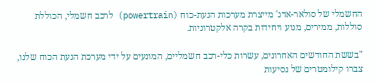החשמלי של סולאר-אדג' מייצרת מערכות הנעת-כוח (powertrain) לרכב חשמלי, הכוללת סוללות, ממירים, מנוע ויחידות בקרה אלקטרוניות.

"בששת החודשים האחרונים, עשרות כלי-רכב חשמליים, המונעים על ידי מערכת הנעת הכוח שלנו, צברו קילומטרים של נסיעות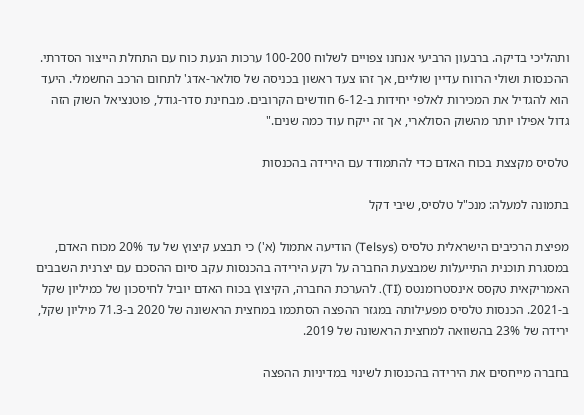ותהליכי בדיקה. ברבעון הרביעי אנחנו צפויים לשלוח 100-200 ערכות הנעת כוח עם התחלת הייצור הסדרתי. ההכנסות ושולי הרווח עדיין שוליים, אך זהו צעד ראשון בכניסה של סולאר-אדג' לתחום הרכב החשמלי. היעד הוא להגדיל את המכירות לאלפי יחידות ב-6-12 חודשים הקרובים. מבחינת סדר-גודל, פוטנציאל השוק הזה גדול אפילו יותר מהשוק הסולארי, אך זה ייקח עוד כמה שנים."

טלסיס מקצצת בכוח האדם כדי להתמודד עם הירידה בהכנסות

בתמונה למעלה: מנכ"ל טלסיס, שיבי דקל

מפיצת הרכיבים הישראלית טלסיס (Telsys) הודיעה אתמול (א') כי תבצע קיצוץ של עד 20% מכוח האדם, במסגרת תוכנית התייעלות שמבצעת החברה על רקע הירידה בהכנסות עקב סיום ההסכם עם יצרנית השבבים האמריקאית טקסס אינסטרומנטס (TI). להערכת החברה, הקיצוץ בכוח האדם יוביל לחיסכון של כמיליון שקל ב-2021. הכנסות טלסיס מפעילותה במגזר ההפצה הסתכמו במחצית הראשונה של 2020 ב-71.3 מיליון שקל, ירידה של 23% בהשוואה למחצית הראשונה של 2019.

בחברה מייחסים את הירידה בהכנסות לשינוי במדיניות ההפצה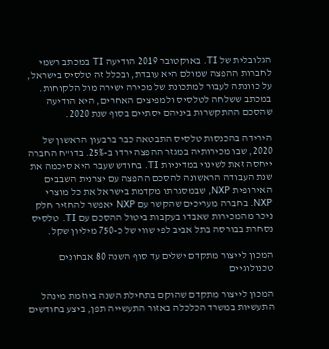הגלובלית של TI. באוקטובר 2019 הודיעה TI במכתב רשמי לחברות ההפצה שמולם היא עובדת, ובכלל זה טלסיס בישראל, על כוונתה לעבור למתכונת של מכירה ישירה מול הלקוחות. במכתב ששלחה לטלסיס ולמפיצים האחרים, היא הודיעה שהסכם ההתקשרות ביניהם יסתיים בסוף שנת 2020.

הירידה בהכנסות טלסיס התבטאה כבר ברבעון הראשון של 2020, שבו מכירותיה במגזר ההפצה ירדו ב-25%. בדו"ח החברה ייחסה זאת לשינוי במדיניות TI. בחודש שעבר היא סיכמה את שנת העבודה הראשונה להסכם ההפצה עם יצרנית השבבים האירופית NXP, שבמסגרתו מקדמת בישראל את כל מוצרי NXP. בחברה מעריכים שהקשר עם NXP יאפשר להחזיר חלק ניכר מהמכירות שאבדו בעקבות ביטול ההסכם עם TI. טלסיס נסחרת בבורסה בתל אביב לפי שווי של כ-750 מיליון שקל.

המכון לייצור מתקדם ישלים עד סוף השנה 80 אבחונים טכנולוגיים

המכון לייצור מתקדם שהוקם בתחילת השנה ביוזמת מינהל התעשיות במשרד הכלכלה באזור התעשייה תפן, ביצע בחודשים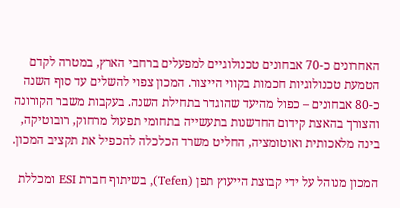האחרונים כ-70 אבחונים טכנולוגיים למפעלים ברחבי הארץ, במטרה לקדם הטמעת טכנולוגיות חכמות בקווי הייצור. המכון צפוי להשלים עד סוף השנה כ-80 אבחונים – כפול מהיעד שהוגדר בתחילת השנה. בעקבות משבר הקורונה והצורך בהאצת קידום החדשנות בתעשייה בתחומי תפעול מרחוק, רובוטיקה, בינה מלאכותית ואוטומציה, החליט משרד הכלכלה להכפיל את תקציב המכון.

המכון מנוהל על ידי קבוצת הייעוץ תפן (Tefen), בשיתוף חברת ESI ומכללת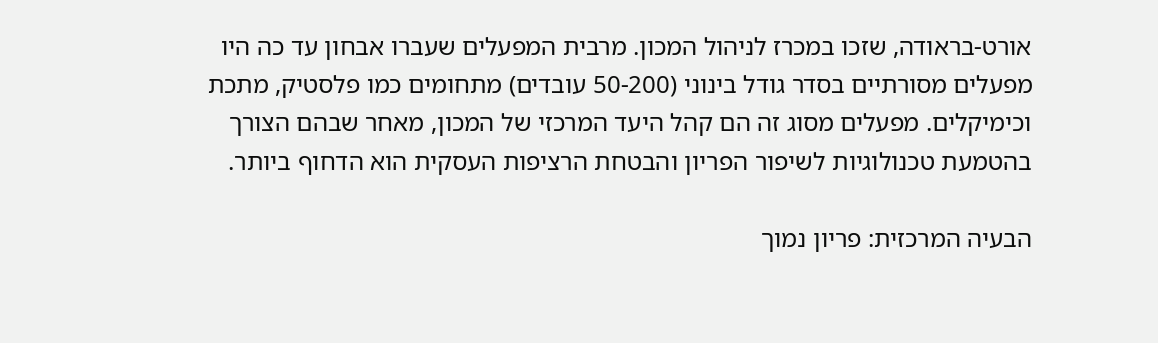אורט-בראודה, שזכו במכרז לניהול המכון. מרבית המפעלים שעברו אבחון עד כה היו מפעלים מסורתיים בסדר גודל בינוני (50-200 עובדים) מתחומים כמו פלסטיק, מתכת וכימיקלים. מפעלים מסוג זה הם קהל היעד המרכזי של המכון, מאחר שבהם הצורך בהטמעת טכנולוגיות לשיפור הפריון והבטחת הרציפות העסקית הוא הדחוף ביותר.

הבעיה המרכזית: פריון נמוך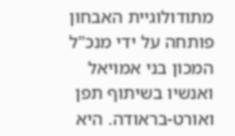מתודולוגיית האבחון פותחה על ידי מנכ"ל המכון בני אמויאל ואנשיו בשיתוף תפן ואורט-בראודה. היא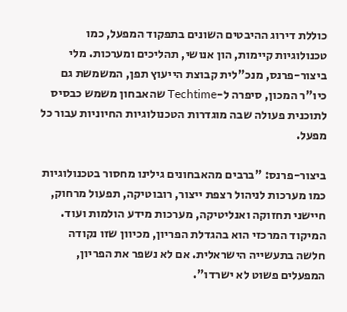כוללת דירוג ההיבטים השונים בתפקוד המפעל, כמו טכנולוגיות קיימות, הון אנושי, תהליכים ומערכות. מלי ביצור-פרנס, מנכ"לית קבוצת הייעוץ תפן, המשמשת גם כיו"ר המכון, סיפרה ל-Techtime שהאבחון משמש כבסיס לתוכנית פעולה שבה מוגדרות הטכנולוגיות החיוניות עבור כל מפעל.

ביצור-פרנס: "ברבים מהאבחונים גילינו מחסור בטכנולוגיות כמו מערכות לניהול רצפת ייצור, רובוטיקה, תפעול מרחוק, חיישני תחזוקה ואנליטיקה, מערכות מידע הולמות ועוד. המיקוד המרכזי הוא בהגדלת הפריון, מכיוון שזו נקודה חלשה בתעשייה הישראלית. אם לא נשפר את הפריון, המפעלים פשוט לא ישרדו".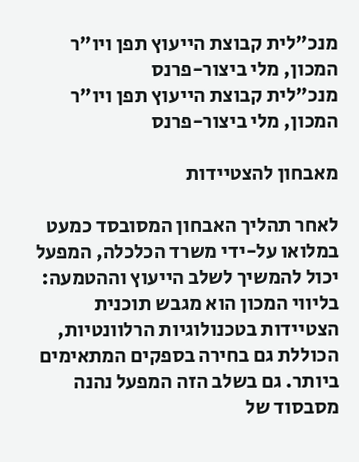מנכ"לית קבוצת הייעוץ תפן ויו"ר המכון, מלי ביצור-פרנס
מנכ"לית קבוצת הייעוץ תפן ויו"ר המכון, מלי ביצור-פרנס

מאבחון להצטיידות

לאחר תהליך האבחון המסובסד כמעט במלואו על-ידי משרד הכלכלה, המפעל יכול להמשיך לשלב הייעוץ וההטמעה: בליווי המכון הוא מגבש תוכנית הצטיידות בטכנולוגיות הרלוונטיות, הכוללת גם בחירה בספקים המתאימים ביותר. גם בשלב הזה המפעל נהנה מסבסוד של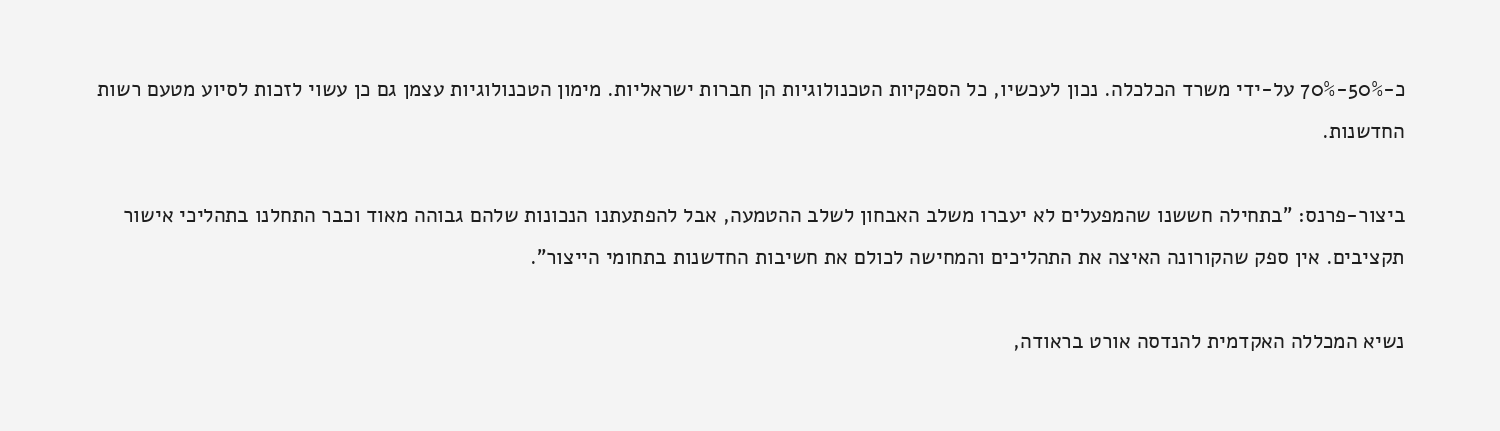כ-50%-70% על-ידי משרד הכלכלה. נכון לעכשיו, כל הספקיות הטכנולוגיות הן חברות ישראליות. מימון הטכנולוגיות עצמן גם כן עשוי לזכות לסיוע מטעם רשות החדשנות.

ביצור-פרנס: "בתחילה חששנו שהמפעלים לא יעברו משלב האבחון לשלב ההטמעה, אבל להפתעתנו הנכונות שלהם גבוהה מאוד וכבר התחלנו בתהליכי אישור תקציבים. אין ספק שהקורונה האיצה את התהליכים והמחישה לכולם את חשיבות החדשנות בתחומי הייצור".

נשיא המכללה האקדמית להנדסה אורט בראודה,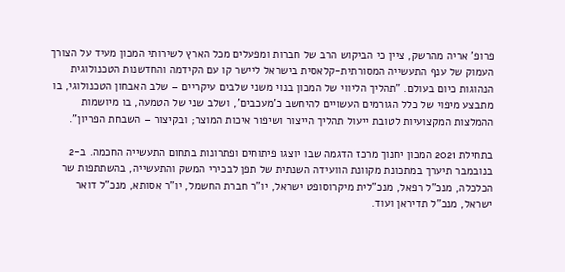פרופ' אריה מהרשק, ציין כי הביקוש הרב של חברות ומפעלים מכל הארץ לשירותי המכון מעיד על הצורך העמוק של ענף התעשייה המסורתית-קלאסית בישראל ליישר קו עם הקידמה והחדשנות הטכנולוגית הנהוגות כיום בעולם. "תהליך הליווי של המכון בנוי משני שלבים עיקריים – שלב האבחון הטכנולוגי, בו מתבצע מיפוי של כלל הגורמים העשויים להיחשב כ'מעכבים', ושלב שני של הטמעה, בו מיושמות ההמלצות המקצועיות לטובת ייעול תהליך הייצור ושיפור איכות המוצר; ובקיצור – השבחת הפריון".

בתחילת 2021 המכון יחנוך מרכז הדגמה שבו יוצגו פיתוחים ופתרונות בתחום התעשייה החכמה. ב-2 בנובמבר תיערך במתכונת מקוונת הוועידה השנתית של תפן לבכירי המשק והתעשייה, בהשתתפות שר הכלכלה, מנכ"ל רפאל, מנכ"לית מיקרוסופט ישראל, יו"ר חברת החשמל, יו"ר אסותא, מנכ"ל דואר ישראל, מנכ"ל תדיראן ועוד.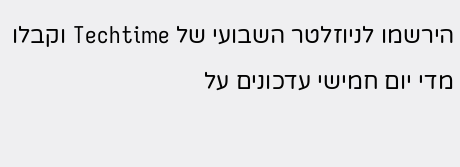הירשמו לניוזלטר השבועי של Techtime וקבלו מדי יום חמישי עדכונים על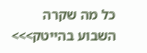כל מה שקרה השבוע בהייטק>>>